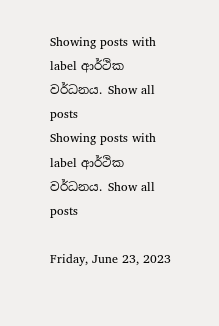Showing posts with label ආර්ථික වර්ධනය. Show all posts
Showing posts with label ආර්ථික වර්ධනය. Show all posts

Friday, June 23, 2023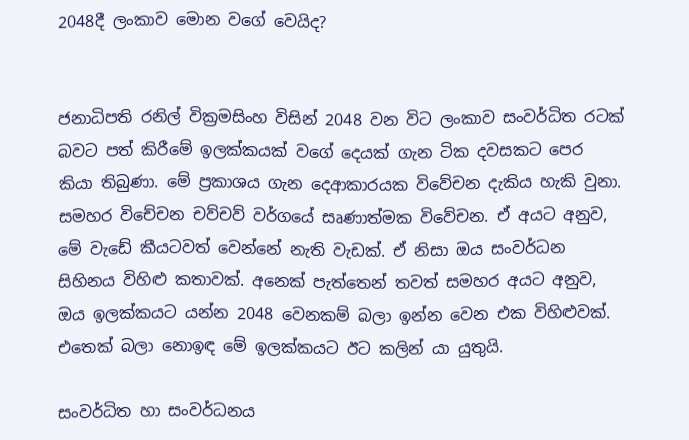2048දී ලංකාව මොන වගේ වෙයිද?


ජනාධිපති රනිල් වික්‍රමසිංහ විසින් 2048 වන විට ලංකාව සංවර්ධිත රටක් බවට පත් කිරීමේ ඉලක්කයක් වගේ දෙයක් ගැන ටික දවසකට පෙර කියා තිබුණා. මේ ප්‍රකාශය ගැන දෙආකාරයක විවේචන දැකිය හැකි වුනා. සමහර විචේචන චව්චව් වර්ගයේ සෘණාත්මක විවේචන. ඒ අයට අනුව, මේ වැඩේ කීයටවත් වෙන්නේ නැති වැඩක්. ඒ නිසා ඔය සංවර්ධන සිහිනය විහිළු කතාවක්. අනෙක් පැත්තෙන් තවත් සමහර අයට අනුව, ඔය ඉලක්කයට යන්න 2048 වෙනකම් බලා ඉන්න වෙන එක විහිළුවක්. එතෙක් බලා නොඉඳ මේ ඉලක්කයට ඊට කලින් යා යුතුයි.

සංවර්ධිත හා සංවර්ධනය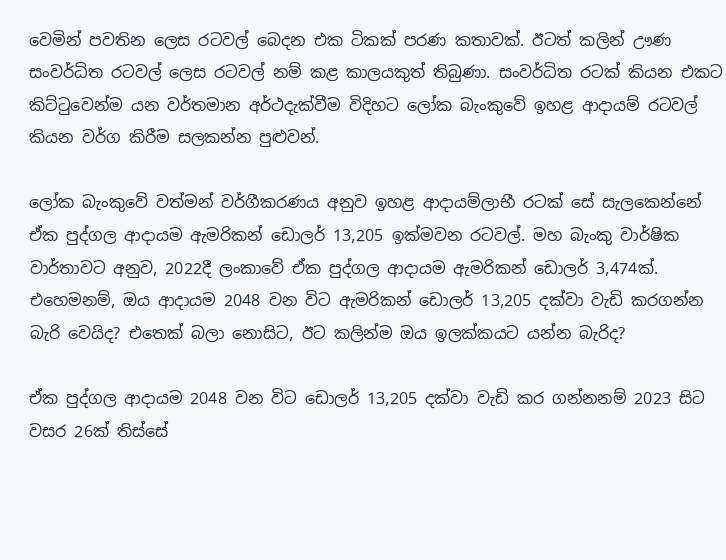වෙමින් පවතින ලෙස රටවල් බෙදන එක ටිකක් පරණ කතාවක්. ඊටත් කලින් ඌණ සංවර්ධිත රටවල් ලෙස රටවල් නම් කළ කාලයකුත් තිබුණා. සංවර්ධිත රටක් කියන එකට කිට්ටුවෙන්ම යන වර්තමාන අර්ථදැක්වීම විදිහට ලෝක බැංකුවේ ඉහළ ආදායම් රටවල් කියන වර්ග කිරීම සලකන්න පුළුවන්.

ලෝක බැංකුවේ වත්මන් වර්ගීකරණය අනුව ඉහළ ආදායම්ලාභී රටක් සේ සැලකෙන්නේ ඒක පුද්ගල ආදායම ඇමරිකන් ඩොලර් 13,205 ඉක්මවන රටවල්. මහ බැංකු වාර්ෂික වාර්තාවට අනුව, 2022දී ලංකාවේ ඒක පුද්ගල ආදායම ඇමරිකන් ඩොලර් 3,474ක්. එහෙමනම්, ඔය ආදායම 2048 වන විට ඇමරිකන් ඩොලර් 13,205 දක්වා වැඩි කරගන්න බැරි වෙයිද? එතෙක් බලා නොසිට, ඊට කලින්ම ඔය ඉලක්කයට යන්න බැරිද?

ඒක පුද්ගල ආදායම 2048 වන විට ඩොලර් 13,205 දක්වා වැඩි කර ගන්නනම් 2023 සිට වසර 26ක් තිස්සේ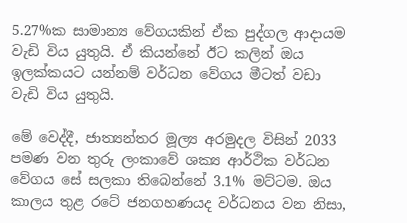5.27%ක සාමාන්‍ය වේගයකින් ඒක පුද්ගල ආදායම වැඩි විය යුතුයි. ඒ කියන්නේ ඊට කලින් ඔය ඉලක්කයට යන්නම් වර්ධන වේගය මීටත් වඩා වැඩි විය යුතුයි.

මේ වෙද්දී, ජාත්‍යන්තර මූල්‍ය අරමුදල විසින් 2033 පමණ වන තුරු ලංකාවේ ශක්‍ය ආර්ථික වර්ධන වේගය සේ සලකා තිබෙන්නේ 3.1% මට්ටම. ඔය කාලය තුළ රටේ ජනගහණයද වර්ධනය වන නිසා,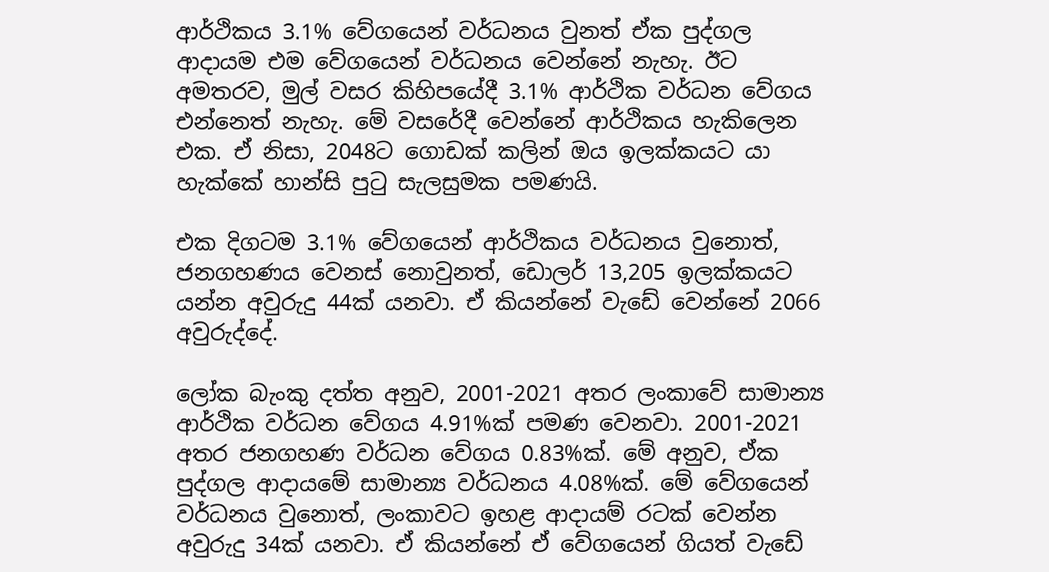ආර්ථිකය 3.1% වේගයෙන් වර්ධනය වුනත් ඒක පුද්ගල ආදායම එම වේගයෙන් වර්ධනය වෙන්නේ නැහැ. ඊට අමතරව, මුල් වසර කිහිපයේදී 3.1% ආර්ථික වර්ධන වේගය එන්නෙත් නැහැ. මේ වසරේදී වෙන්නේ ආර්ථිකය හැකිලෙන එක. ඒ නිසා, 2048ට ගොඩක් කලින් ඔය ඉලක්කයට යා හැක්කේ හාන්සි පුටු සැලසුමක පමණයි.

එක දිගටම 3.1% වේගයෙන් ආර්ථිකය වර්ධනය වුනොත්, ජනගහණය වෙනස් නොවුනත්, ඩොලර් 13,205 ඉලක්කයට යන්න අවුරුදු 44ක් යනවා. ඒ කියන්නේ වැඩේ වෙන්නේ 2066 අවුරුද්දේ.

ලෝක බැංකු දත්ත අනුව, 2001-2021 අතර ලංකාවේ සාමාන්‍ය ආර්ථික වර්ධන වේගය 4.91%ක් පමණ වෙනවා. 2001-2021 අතර ජනගහණ වර්ධන වේගය 0.83%ක්. මේ අනුව, ඒක පුද්ගල ආදායමේ සාමාන්‍ය වර්ධනය 4.08%ක්. මේ වේගයෙන් වර්ධනය වුනොත්, ලංකාවට ඉහළ ආදායම් රටක් වෙන්න අවුරුදු 34ක් යනවා. ඒ කියන්නේ ඒ වේගයෙන් ගියත් වැඩේ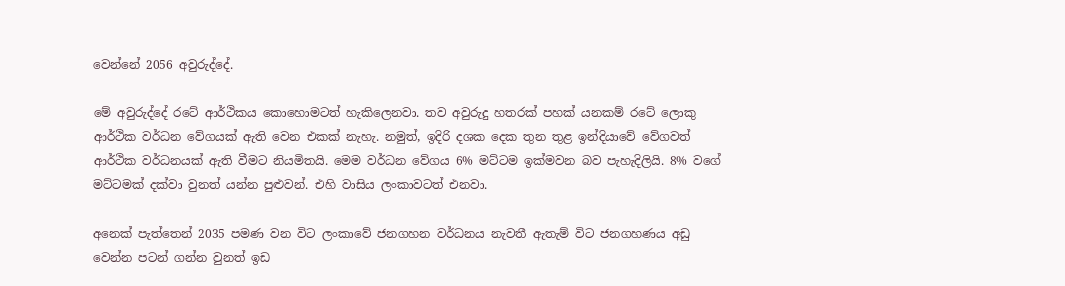වෙන්නේ 2056 අවුරුද්දේ.

මේ අවුරුද්දේ රටේ ආර්ථිකය කොහොමටත් හැකිලෙනවා. තව අවුරුදු හතරක් පහක් යනකම් රටේ ලොකු ආර්ථික වර්ධන වේගයක් ඇති වෙන එකක් නැහැ. නමුත්, ඉදිරි දශක දෙක තුන තුළ ඉන්දියාවේ වේගවත් ආර්ථික වර්ධනයක් ඇති වීමට නියමිතයි. මෙම වර්ධන වේගය 6% මට්ටම ඉක්මවන බව පැහැදිලියි. 8% වගේ මට්ටමක් දක්වා වුනත් යන්න පුළුවන්. එහි වාසිය ලංකාවටත් එනවා.

අනෙක් පැත්තෙන් 2035 පමණ වන විට ලංකාවේ ජනගහන වර්ධනය නැවතී ඇතැම් විට ජනගහණය අඩු වෙන්න පටන් ගන්න වුනත් ඉඩ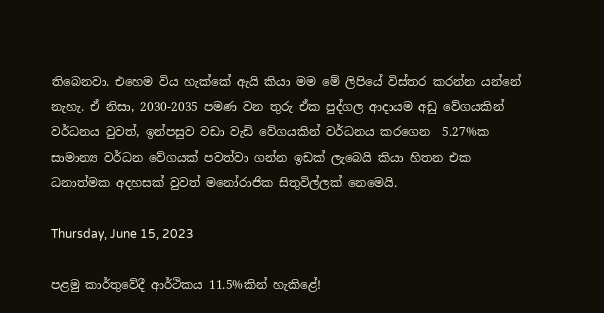තිබෙනවා. එහෙම විය හැක්කේ ඇයි කියා මම මේ ලිපියේ විස්තර කරන්න යන්නේ නැහැ. ඒ නිසා, 2030-2035 පමණ වන තුරු ඒක පුද්ගල ආදායම අඩු වේගයකින් වර්ධනය වුවත්, ඉන්පසුව වඩා වැඩි වේගයකින් වර්ධනය කරගෙන  5.27%ක සාමාන්‍ය වර්ධන වේගයක් පවත්වා ගන්න ඉඩක් ලැබෙයි කියා හිතන එක ධනාත්මක අදහසක් වුවත් මනෝරාජික සිතුවිල්ලක් නෙමෙයි.

Thursday, June 15, 2023

පළමු කාර්තුවේදී ආර්ථිකය 11.5%කින් හැකිළේ!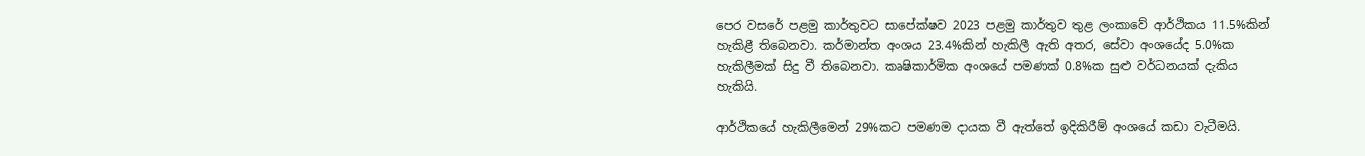පෙර වසරේ පළමු කාර්තුවට සාපේක්ෂව 2023 පළමු කාර්තුව තුළ ලංකාවේ ආර්ථිකය 11.5%කින් හැකිළී තිබෙනවා. කර්මාන්ත අංශය 23.4%කින් හැකිලී ඇති අතර, සේවා අංශයේද 5.0%ක හැකිලීමක් සිදු වී තිබෙනවා. කෘෂිකාර්මික අංශයේ පමණක් 0.8%ක සුළු වර්ධනයක් දැකිය හැකියි.

ආර්ථිකයේ හැකිලීමෙන් 29%කට පමණම දායක වී ඇත්තේ ඉදිකිරීම් අංශයේ කඩා වැටීමයි.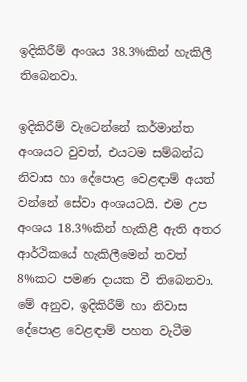ඉදිකිරීම් අංශය 38.3%කින් හැකිලී තිබෙනවා.

ඉදිකිරීම් වැටෙන්නේ කර්මාන්ත අංශයට වුවත්, එයටම සම්බන්ධ නිවාස හා දේපොළ වෙළඳාම් අයත් වන්නේ සේවා අංශයටයි. එම උප අංශය 18.3%කින් හැකිළී ඇති අතර ආර්ථිකයේ හැකිලීමෙන් තවත් 8%කට පමණ දායක වී තිබෙනවා. මේ අනුව, ඉදිකිරීම් හා නිවාස දේපොළ වෙළඳාම් පහත වැටීම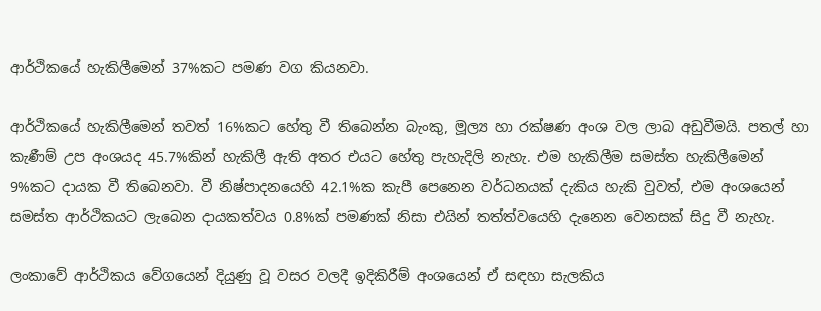ආර්ථිකයේ හැකිලීමෙන් 37%කට පමණ වග කියනවා.

ආර්ථිකයේ හැකිලීමෙන් තවත් 16%කට හේතු වී තිබෙන්න බැංකු, මූල්‍ය හා රක්ෂණ අංශ වල ලාබ අඩුවීමයි. පතල් හා කැණීම් උප අංශයද 45.7%කින් හැකිලී ඇති අතර එයට හේතු පැහැදිලි නැහැ. එම හැකිලීම සමස්ත හැකිලීමෙන් 9%කට දායක වී තිබෙනවා. වී නිෂ්පාදනයෙහි 42.1%ක කැපී පෙනෙන වර්ධනයක් දැකිය හැකි වුවත්, එම අංශයෙන් සමස්ත ආර්ථිකයට ලැබෙන දායකත්වය 0.8%ක් පමණක් නිසා එයින් තත්ත්වයෙහි දැනෙන වෙනසක් සිදු වී නැහැ.

ලංකාවේ ආර්ථිකය වේගයෙන් දියුණු වූ වසර වලදී ඉදිකිරීම් අංශයෙන් ඒ සඳහා සැලකිය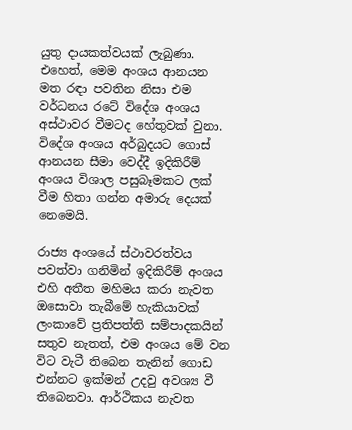යුතු දායකත්වයක් ලැබුණා. එහෙත්, මෙම අංශය ආනයන මත රඳා පවතින නිසා එම වර්ධනය රටේ විදේශ අංශය අස්ථාවර වීමටද හේතුවක් වුනා. විදේශ අංශය අර්බුදයට ගොස් ආනයන සීමා වෙද්දී ඉදිකිරීම් අංශය විශාල පසුබෑමකට ලක් වීම හිතා ගන්න අමාරු දෙයක් නෙමෙයි.

රාජ්‍ය අංශයේ ස්ථාවරත්වය පවත්වා ගනිමින් ඉදිකිරීම් අංශය එහි අතීත මහිමය කරා නැවත ඔසොවා තැබීමේ හැකියාවක් ලංකාවේ ප්‍රතිපත්ති සම්පාදකයින් සතුව නැතත්, එම අංශය මේ වන විට වැටී තිබෙන තැනින් ගොඩ එන්නට ඉක්මන් උදවු අවශ්‍ය වී තිබෙනවා. ආර්ථිකය නැවත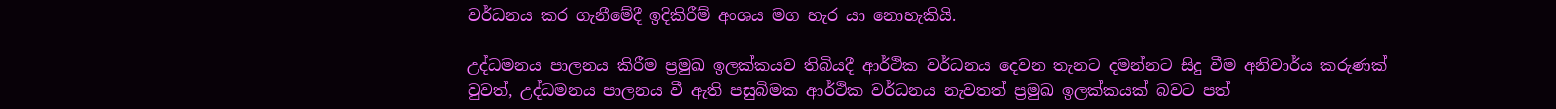වර්ධනය කර ගැනීමේදී ඉදිකිරීම් අංශය මග හැර යා නොහැකියි.

උද්ධමනය පාලනය කිරීම ප්‍රමුඛ ඉලක්කයව තිබියදී ආර්ථික වර්ධනය දෙවන තැනට දමන්නට සිදු වීම අනිවාර්ය කරුණක් වුවත්, උද්ධමනය පාලනය වී ඇති පසුබිමක ආර්ථික වර්ධනය නැවතත් ප්‍රමුඛ ඉලක්කයක් බවට පත්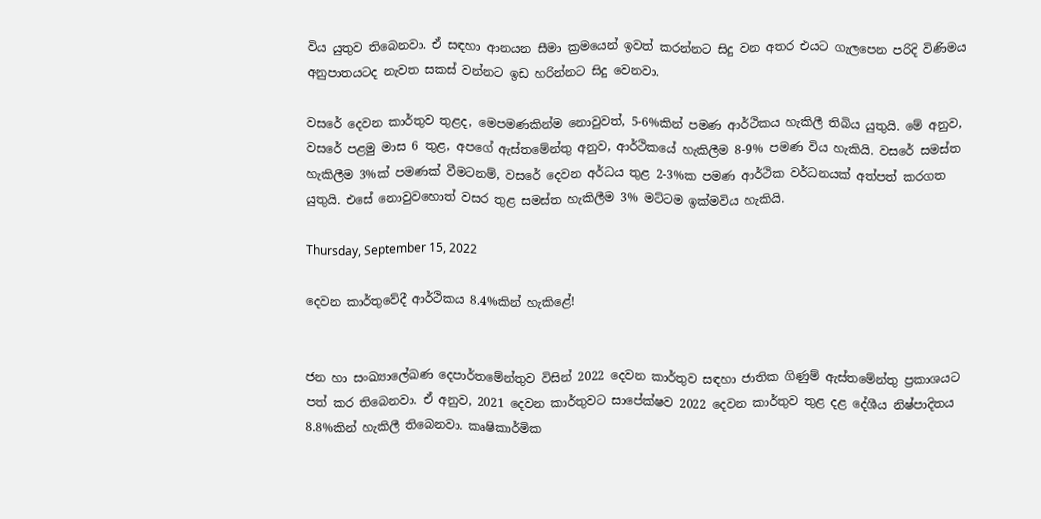විය යුතුව තිබෙනවා. ඒ සඳහා ආනයන සීමා ක්‍රමයෙන් ඉවත් කරන්නට සිදු වන අතර එයට ගැලපෙන පරිදි විණිමය අනුපාතයටද නැවත සකස් වන්නට ඉඩ හරින්නට සිදු වෙනවා.

වසරේ දෙවන කාර්තුව තුළද, මෙපමණකින්ම නොවුවත්, 5-6%කින් පමණ ආර්ථිකය හැකිලී තිබිය යුතුයි. මේ අනුව, වසරේ පළමු මාස 6 තුළ, අපගේ ඇස්තමේන්තු අනුව, ආර්ථිකයේ හැකිලීම 8-9% පමණ විය හැකියි. වසරේ සමස්ත හැකිලීම 3%ක් පමණක් වීමටනම්, වසරේ දෙවන අර්ධය තුළ 2-3%ක පමණ ආර්ථික වර්ධනයක් අත්පත් කරගත යුතුයි. එසේ නොවුවහොත් වසර තුළ සමස්ත හැකිලීම 3% මට්ටම ඉක්මවිය හැකියි.

Thursday, September 15, 2022

දෙවන කාර්තුවේදී ආර්ථිකය 8.4%කින් හැකිළේ!


ජන හා සංඛ්‍යාලේඛණ දෙපාර්තමේන්තුව විසින් 2022 දෙවන කාර්තුව සඳහා ජාතික ගිණුම් ඇස්තමේන්තු ප්‍රකාශයට පත් කර තිබෙනවා. ඒ අනුව, 2021 දෙවන කාර්තුවට සාපේක්ෂව 2022 දෙවන කාර්තුව තුළ දළ දේශීය නිෂ්පාදිතය 8.8%කින් හැකිලී තිබෙනවා. කෘෂිකාර්මික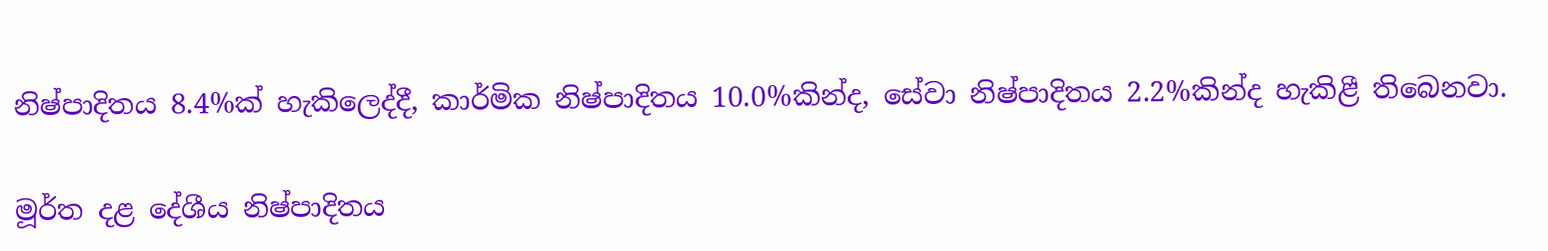නිෂ්පාදිතය 8.4%ක් හැකිලෙද්දී, කාර්මික නිෂ්පාදිතය 10.0%කින්ද, සේවා නිෂ්පාදිතය 2.2%කින්ද හැකිළී තිබෙනවා.

මූර්ත දළ දේශීය නිෂ්පාදිතය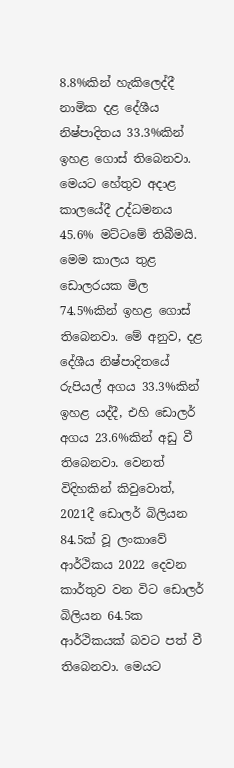8.8%කින් හැකිලෙද්දී නාමික දළ දේශීය නිෂ්පාදිතය 33.3%කින් ඉහළ ගොස් තිබෙනවා. මෙයට හේතුව අදාළ කාලයේදී උද්ධමනය 45.6% මට්ටමේ තිබීමයි. මෙම කාලය තුළ ඩොලරයක මිල 74.5%කින් ඉහළ ගොස් තිබෙනවා. මේ අනුව, දළ දේශීය නිෂ්පාදිතයේ රුපියල් අගය 33.3%කින් ඉහළ යද්දී, එහි ඩොලර් අගය 23.6%කින් අඩු වී තිබෙනවා. වෙනත් විදිහකින් කිවුවොත්, 2021දී ඩොලර් බිලියන 84.5ක් වූ ලංකාවේ ආර්ථිකය 2022 දෙවන කාර්තුව වන විට ඩොලර් බිලියන 64.5ක ආර්ථිකයක් බවට පත් වී තිබෙනවා. මෙයට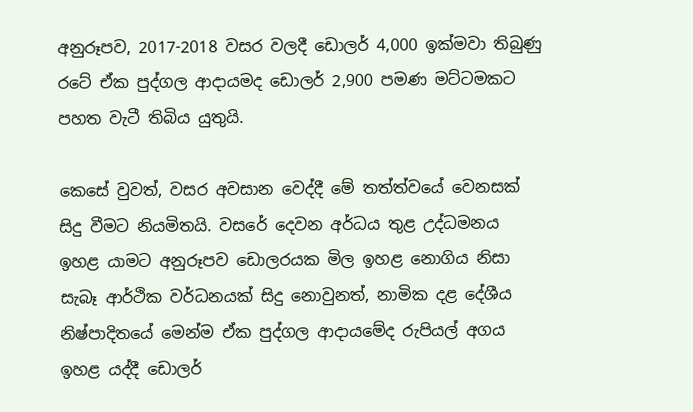අනුරූපව, 2017-2018 වසර වලදී ඩොලර් 4,000 ඉක්මවා තිබුණු රටේ ඒක පුද්ගල ආදායමද ඩොලර් 2,900 පමණ මට්ටමකට පහත වැටී තිබිය යුතුයි.

කෙසේ වුවත්, වසර අවසාන වෙද්දී මේ තත්ත්වයේ වෙනසක් සිදු වීමට නියමිතයි. වසරේ දෙවන අර්ධය තුළ උද්ධමනය ඉහළ යාමට අනුරූපව ඩොලරයක මිල ඉහළ නොගිය නිසා සැබෑ ආර්ථික වර්ධනයක් සිදු නොවුනත්, නාමික දළ දේශීය නිෂ්පාදිතයේ මෙන්ම ඒක පුද්ගල ආදායමේද රුපියල් අගය ඉහළ යද්දී ඩොලර්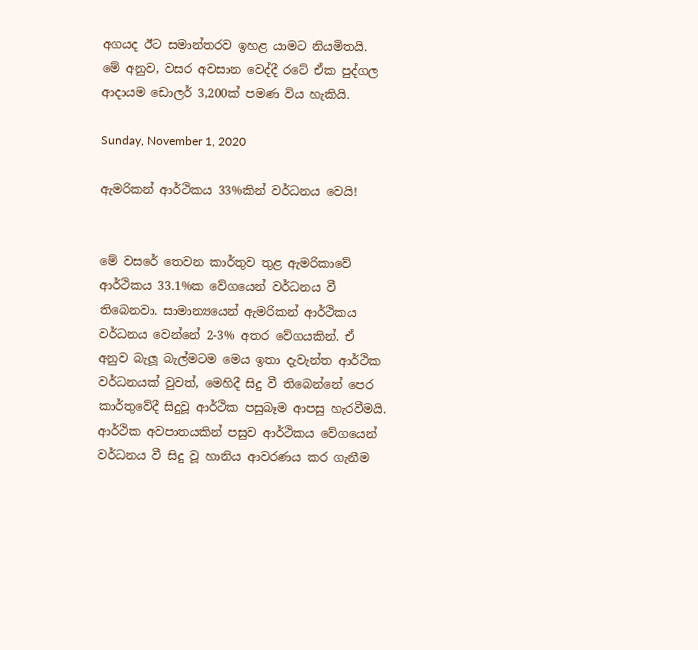අගයද ඊට සමාන්තරව ඉහළ යාමට නියමිතයි. මේ අනුව, වසර අවසාන වෙද්දී රටේ ඒක පුද්ගල ආදායම ඩොලර් 3,200ක් පමණ විය හැකියි.

Sunday, November 1, 2020

ඇමරිකන් ආර්ථිකය 33%කින් වර්ධනය වෙයි!


මේ වසරේ තෙවන කාර්තුව තුළ ඇමරිකාවේ ආර්ථිකය 33.1%ක වේගයෙන් වර්ධනය වී තිබෙනවා. සාමාන්‍යයෙන් ඇමරිකන් ආර්ථිකය වර්ධනය වෙන්නේ 2-3% අතර වේගයකින්. ඒ අනුව බැලූ බැල්මටම මෙය ඉතා දැවැන්ත ආර්ථික වර්ධනයක් වුවත්, මෙහිදී සිදු වී තිබෙන්නේ පෙර කාර්තුවේදී සිදුවූ ආර්ථික පසුබෑම ආපසු හැරවීමයි. ආර්ථික අවපාතයකින් පසුව ආර්ථිකය වේගයෙන් වර්ධනය වී සිදු වූ හානිය ආවරණය කර ගැනීම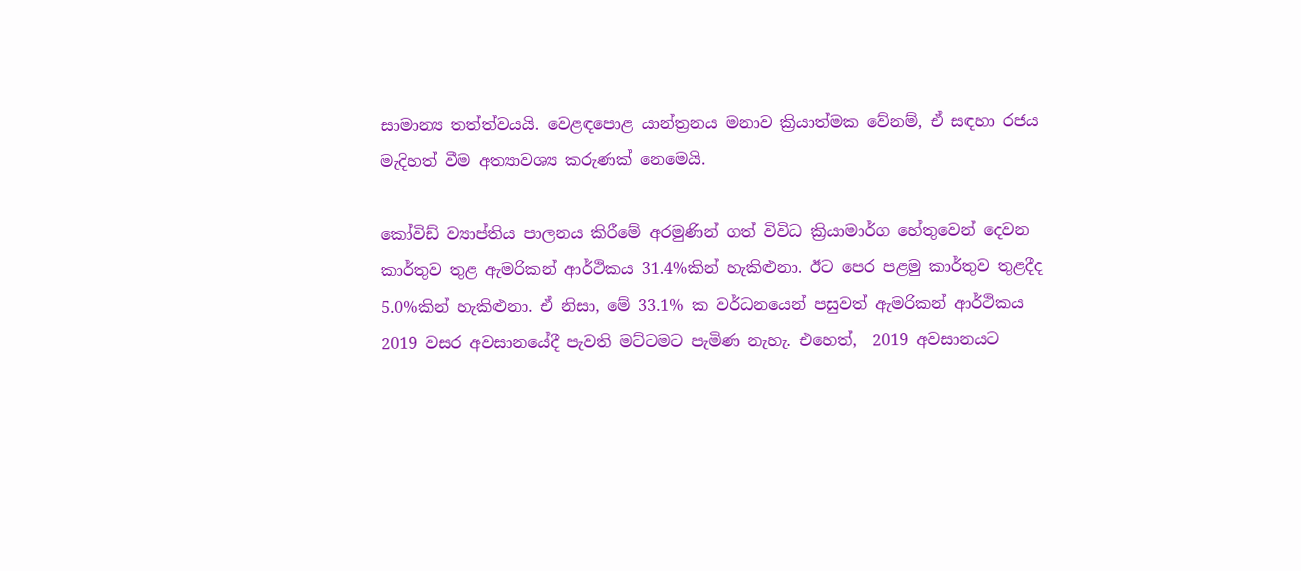සාමාන්‍ය තත්ත්වයයි. වෙළඳපොළ යාන්ත්‍රනය මනාව ක්‍රියාත්මක වේනම්, ඒ සඳහා රජය මැදිහත් වීම අත්‍යාවශ්‍ය කරුණක් නෙමෙයි.

කෝවිඩ් ව්‍යාප්තිය පාලනය කිරීමේ අරමුණින් ගත් විවිධ ක්‍රියාමාර්ග හේතුවෙන් දෙවන කාර්තුව තුළ ඇමරිකන් ආර්ථිකය 31.4%කින් හැකිළුනා. ඊට පෙර පළමු කාර්තුව තුළදීද 5.0%කින් හැකිළුනා. ඒ නිසා, මේ 33.1% ක වර්ධනයෙන් පසුවත් ඇමරිකන් ආර්ථිකය 2019 වසර අවසානයේදී පැවති මට්ටමට පැමිණ නැහැ. එහෙත්,  2019 අවසානයට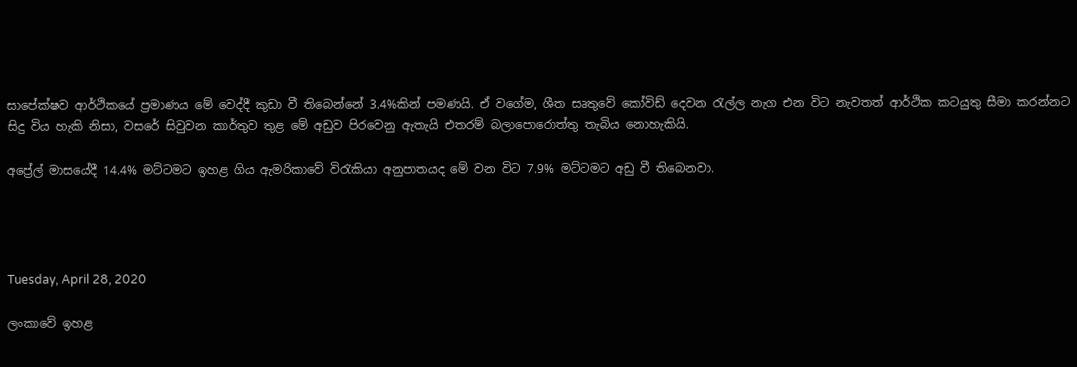සාපේක්ෂව ආර්ථිකයේ ප්‍රමාණය මේ වෙද්දී කුඩා වී තිබෙන්නේ 3.4%කින් පමණයි. ඒ වගේම, ශීත සෘතුවේ කෝවිඩ් දෙවන රැල්ල නැග එන විට නැවතත් ආර්ථික කටයුතු සීමා කරන්නට සිදු විය හැකි නිසා, වසරේ සිවුවන කාර්තුව තුළ මේ අඩුව පිරවෙනු ඇතැයි එතරම් බලාපොරොත්තු තැබිය නොහැකියි.

අප්‍රේල් මාසයේදී 14.4% මට්ටමට ඉහළ ගිය ඇමරිකාවේ විරැකියා අනුපාතයද මේ වන විට 7.9% මට්ටමට අඩු වී තිබෙනවා.




Tuesday, April 28, 2020

ලංකාවේ ඉහළ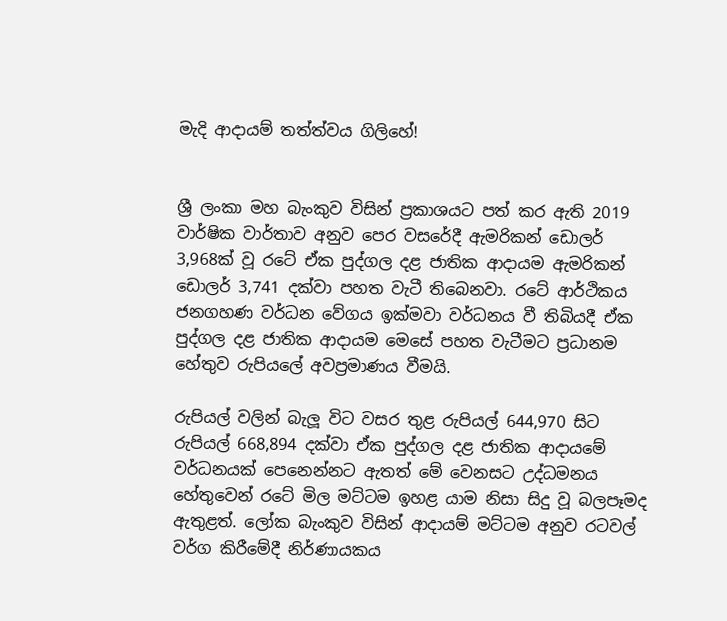මැදි ආදායම් තත්ත්වය ගිලිහේ!


ශ්‍රී ලංකා මහ බැංකුව විසින් ප්‍රකාශයට පත් කර ඇති 2019 වාර්ෂික වාර්තාව අනුව පෙර වසරේදී ඇමරිකන් ඩොලර් 3,968ක් වූ රටේ ඒක පුද්ගල දළ ජාතික ආදායම ඇමරිකන් ඩොලර් 3,741 දක්වා පහත වැටී තිබෙනවා. රටේ ආර්ථිකය ජනගහණ වර්ධන වේගය ඉක්මවා වර්ධනය වී තිබියදී ඒක පුද්ගල දළ ජාතික ආදායම මෙසේ පහත වැටීමට ප්‍රධානම හේතුව රුපියලේ අවප්‍රමාණය වීමයි.

රුපියල් වලින් බැලූ විට වසර තුළ රුපියල් 644,970 සිට රුපියල් 668,894 දක්වා ඒක පුද්ගල දළ ජාතික ආදායමේ වර්ධනයක් පෙනෙන්නට ඇතත් මේ වෙනසට උද්ධමනය හේතුවෙන් රටේ මිල මට්ටම ඉහළ යාම නිසා සිදු වූ බලපෑමද ඇතුළත්. ලෝක බැංකුව විසින් ආදායම් මට්ටම අනුව රටවල් වර්ග කිරීමේදී නිර්ණායකය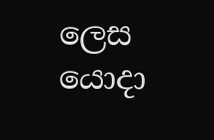ලෙස යොදා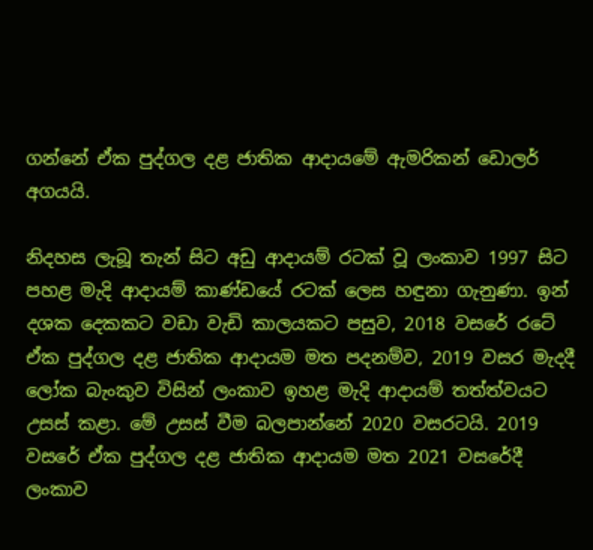ගන්නේ ඒක පුද්ගල දළ ජාතික ආදායමේ ඇමරිකන් ඩොලර් අගයයි.

නිදහස ලැබූ තැන් සිට අඩු ආදායම් රටක් වූ ලංකාව 1997 සිට පහළ මැදි ආදායම් කාණ්ඩයේ රටක් ලෙස හඳුනා ගැනුණා. ඉන් දශක දෙකකට වඩා වැඩි කාලයකට පසුව, 2018 වසරේ රටේ ඒක පුද්ගල දළ ජාතික ආදායම මත පදනම්ව, 2019 වසර මැදදී ලෝක බැංකුව විසින් ලංකාව ඉහළ මැදි ආදායම් තත්ත්වයට උසස් කළා. මේ උසස් වීම බලපාන්නේ 2020 වසරටයි. 2019 වසරේ ඒක පුද්ගල දළ ජාතික ආදායම මත 2021 වසරේදී ලංකාව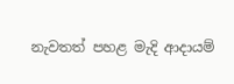නැවතත් පහළ මැදි ආදායම්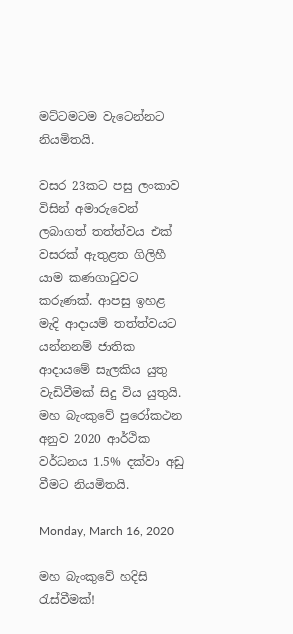මට්ටමටම වැටෙන්නට නියමිතයි.

වසර 23කට පසු ලංකාව විසින් අමාරුවෙන් ලබාගත් තත්ත්වය එක් වසරක් ඇතුළත ගිලිහී යාම කණගාටුවට කරුණක්. ආපසු ඉහළ මැදි ආදායම් තත්ත්වයට යන්නනම් ජාතික ආදායමේ සැලකිය යුතු වැඩිවීමක් සිදු විය යුතුයි. මහ බැංකුවේ පුරෝකථන අනුව 2020 ආර්ථික වර්ධනය 1.5% දක්වා අඩු වීමට නියමිතයි.

Monday, March 16, 2020

මහ බැංකුවේ හදිසි රැස්වීමක්!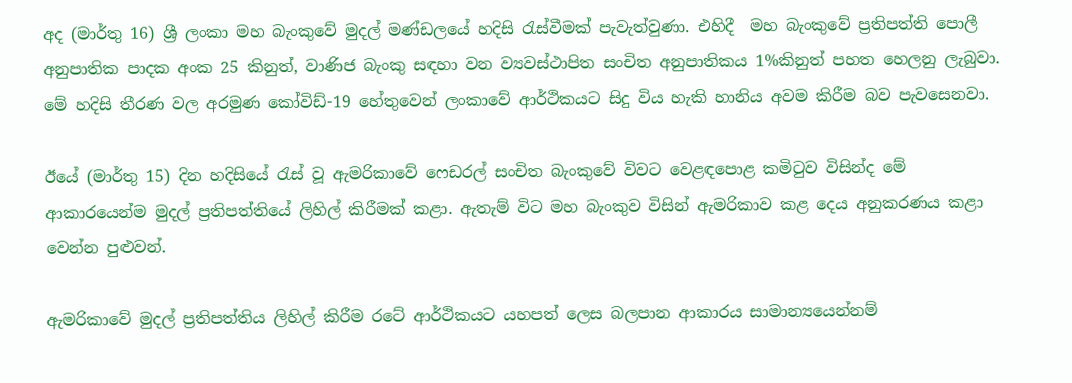අද (මාර්තු 16) ශ්‍රී ලංකා මහ බැංකුවේ මුදල් මණ්ඩලයේ හදිසි රැස්වීමක් පැවැත්වුණා. එහිදී  මහ බැංකුවේ ප්‍රතිපත්ති පොලී අනුපාතික පාදක අංක 25 කිනුත්, වාණිජ බැංකු සඳහා වන ව්‍යවස්ථාපිත සංචිත අනුපාතිකය 1%කිනුත් පහත හෙලනු ලැබුවා. මේ හදිසි තීරණ වල අරමුණ කෝවිඩ්-19 හේතුවෙන් ලංකාවේ ආර්ථිකයට සිදු විය හැකි හානිය අවම කිරීම බව පැවසෙනවා.

ඊයේ (මාර්තු 15) දින හදිසියේ රැස් වූ ඇමරිකාවේ ෆෙඩරල් සංචිත බැංකුවේ විවට වෙළඳපොළ කමිටුව විසින්ද මේ ආකාරයෙන්ම මුදල් ප්‍රතිපත්තියේ ලිහිල් කිරීමක් කළා. ඇතැම් විට මහ බැංකුව විසින් ඇමරිකාව කළ දෙය අනුකරණය කළා වෙන්න පුළුවන්.

ඇමරිකාවේ මුදල් ප්‍රතිපත්තිය ලිහිල් කිරීම රටේ ආර්ථිකයට යහපත් ලෙස බලපාන ආකාරය සාමාන්‍යයෙන්නම්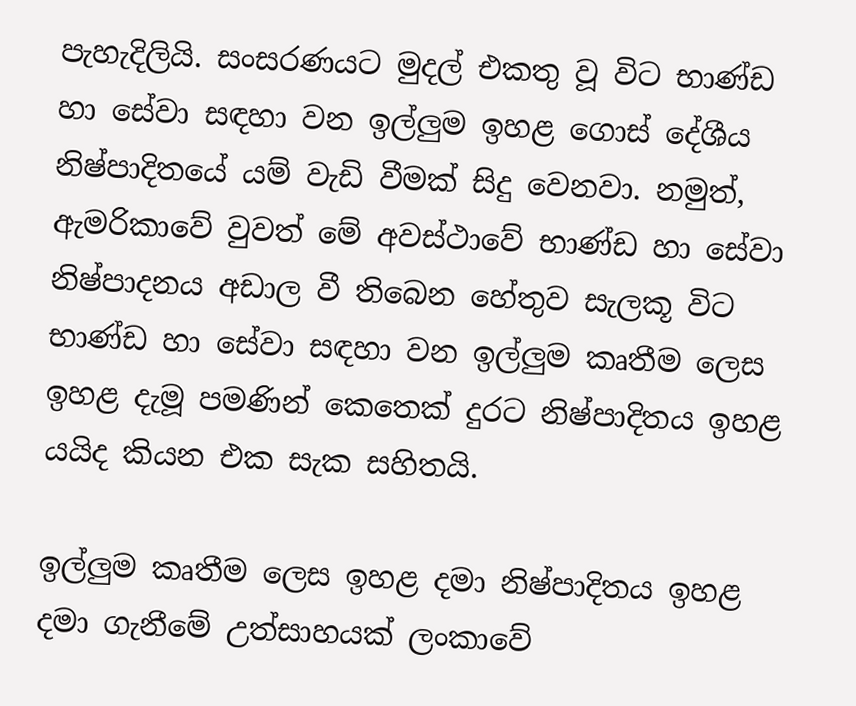පැහැදිලියි. සංසරණයට මුදල් එකතු වූ විට භාණ්ඩ හා සේවා සඳහා වන ඉල්ලුම ඉහළ ගොස් දේශීය නිෂ්පාදිතයේ යම් වැඩි වීමක් සිදු වෙනවා. නමුත්, ඇමරිකාවේ වුවත් මේ අවස්ථාවේ භාණ්ඩ හා සේවා නිෂ්පාදනය අඩාල වී තිබෙන හේතුව සැලකූ විට භාණ්ඩ හා සේවා සඳහා වන ඉල්ලුම කෘතීම ලෙස ඉහළ දැමූ පමණින් කෙතෙක් දුරට නිෂ්පාදිතය ඉහළ යයිද කියන එක සැක සහිතයි.

ඉල්ලුම කෘතීම ලෙස ඉහළ දමා නිෂ්පාදිතය ඉහළ දමා ගැනීමේ උත්සාහයක් ලංකාවේ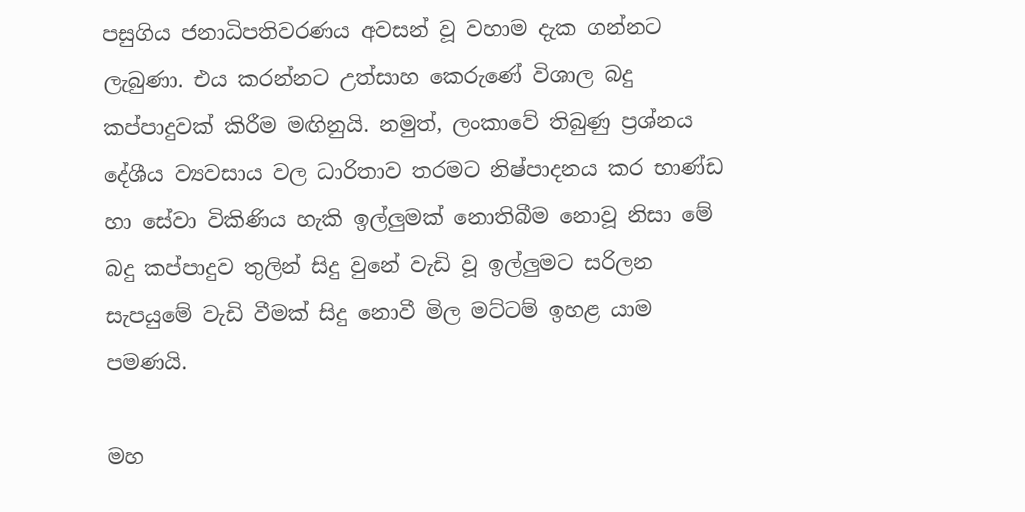පසුගිය ජනාධිපතිවරණය අවසන් වූ වහාම දැක ගන්නට ලැබුණා. එය කරන්නට උත්සාහ කෙරුණේ විශාල බදු කප්පාදුවක් කිරීම මඟිනුයි. නමුත්, ලංකාවේ තිබුණු ප්‍රශ්නය දේශීය ව්‍යවසාය වල ධාරිතාව තරමට නිෂ්පාදනය කර භාණ්ඩ හා සේවා විකිණිය හැකි ඉල්ලුමක් නොතිබීම නොවූ නිසා මේ බදු කප්පාදුව තුලින් සිදු වුනේ වැඩි වූ ඉල්ලුමට සරිලන සැපයුමේ වැඩි වීමක් සිදු නොවී මිල මට්ටම් ඉහළ යාම පමණයි.

මහ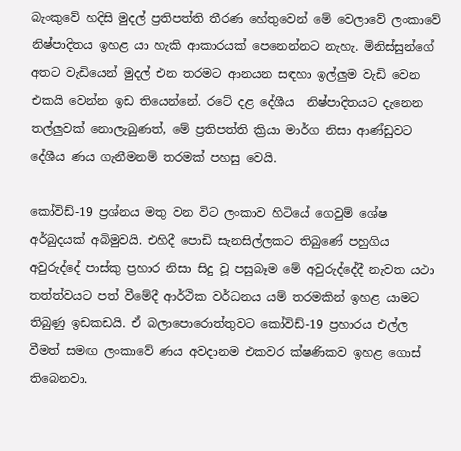බැංකුවේ හදිසි මුදල් ප්‍රතිපත්ති තීරණ හේතුවෙන් මේ වෙලාවේ ලංකාවේ නිෂ්පාදිතය ඉහළ යා හැකි ආකාරයක් පෙනෙන්නට නැහැ. මිනිස්සුන්ගේ අතට වැඩියෙන් මුදල් එන තරමට ආනයන සඳහා ඉල්ලුම වැඩි වෙන එකයි වෙන්න ඉඩ තියෙන්නේ. රටේ දළ දේශීය  නිෂ්පාදිතයට දැනෙන තල්ලුවක් නොලැබුණත්, මේ ප්‍රතිපත්ති ක්‍රියා මාර්ග නිසා ආණ්ඩුවට දේශීය ණය ගැනීමනම් තරමක් පහසු වෙයි.

කෝවිඩ්-19 ප්‍රශ්නය මතු වන විට ලංකාව හිටියේ ගෙවුම් ශේෂ අර්බුදයක් අබිමුවයි. එහිදී පොඩි සැනසිල්ලකට තිබුණේ පහුගිය අවුරුද්දේ පාස්කු ප්‍රහාර නිසා සිදු වූ පසුබෑම මේ අවුරුද්දේදී නැවත යථා තත්ත්වයට පත් වීමේදී ආර්ථික වර්ධනය යම් තරමකින් ඉහළ යාමට තිබුණු ඉඩකඩයි. ඒ බලාපොරොත්තුවට කෝවිඩ්-19 ප්‍රහාරය එල්ල වීමත් සමඟ ලංකාවේ ණය අවදානම එකවර ක්ෂණිකව ඉහළ ගොස් තිබෙනවා.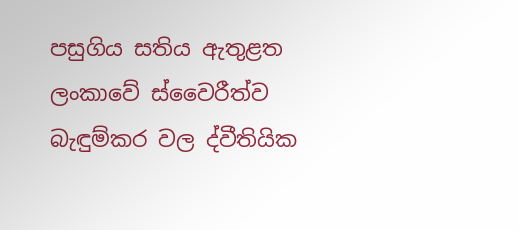පසුගිය සතිය ඇතුළත ලංකාවේ ස්වෛරීත්ව බැඳුම්කර වල ද්වීතියික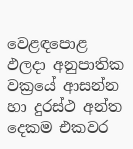වෙළඳපොළ ඵලදා අනුපාතික වක්‍රයේ ආසන්න හා දුරස්ථ අන්ත දෙකම එකවර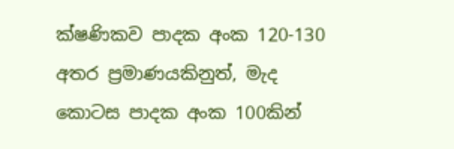ක්ෂණිකව පාදක අංක 120-130 අතර ප්‍රමාණයකිනුත්, මැද කොටස පාදක අංක 100කින්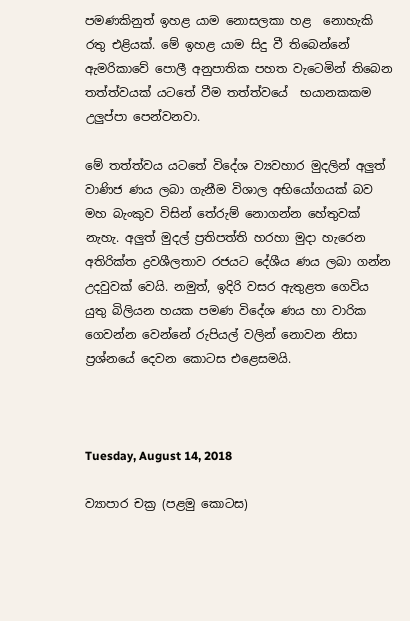පමණකිනුත් ඉහළ යාම නොසලකා හළ  නොහැකි රතු එළියක්. මේ ඉහළ යාම සිදු වී තිබෙන්නේ ඇමරිකාවේ පොලී අනුපාතික පහත වැටෙමින් තිබෙන තත්ත්වයක් යටතේ වීම තත්ත්වයේ  භයානකකම උලුප්පා පෙන්වනවා.

මේ තත්ත්වය යටතේ විදේශ ව්‍යවහාර මුදලින් අලුත් වාණිජ ණය ලබා ගැනීම විශාල අභියෝගයක් බව මහ බැංකුව විසින් තේරුම් නොගන්න හේතුවක් නැහැ. අලුත් මුදල් ප්‍රතිපත්ති හරහා මුදා හැරෙන අතිරික්ත ද්‍රවශීලතාව රජයට දේශීය ණය ලබා ගන්න උදවුවක් වෙයි. නමුත්, ඉදිරි වසර ඇතුළත ගෙවිය යුතු බිලියන හයක පමණ විදේශ ණය හා වාරික ගෙවන්න වෙන්නේ රුපියල් වලින් නොවන නිසා ප්‍රශ්නයේ දෙවන කොටස එළෙසමයි.



Tuesday, August 14, 2018

ව්‍යාපාර චක්‍ර (පළමු කොටස)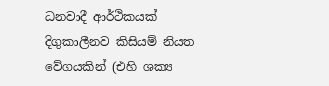ධනවාදී ආර්ථිකයක් දිගුකාලීනව කිසියම් නියත වේගයකින් (එහි ශක්‍ය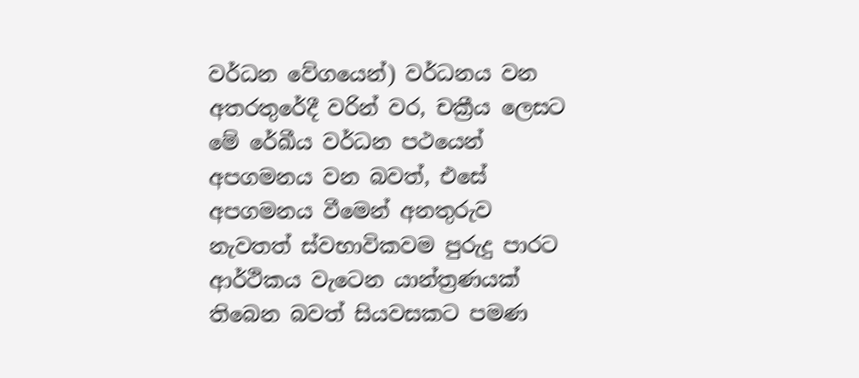වර්ධන වේගයෙන්) වර්ධනය වන අතරතුරේදී වරින් වර, චක්‍රීය ලෙසට මේ රේඛීය වර්ධන පථයෙන් අපගමනය වන බවත්, එසේ අපගමනය වීමෙන් අනතුරුව නැවතත් ස්වභාවිකවම පුරුදු පාරට ආර්ථිකය වැටෙන යාන්ත්‍රණයක් තිබෙන බවත් සියවසකට පමණ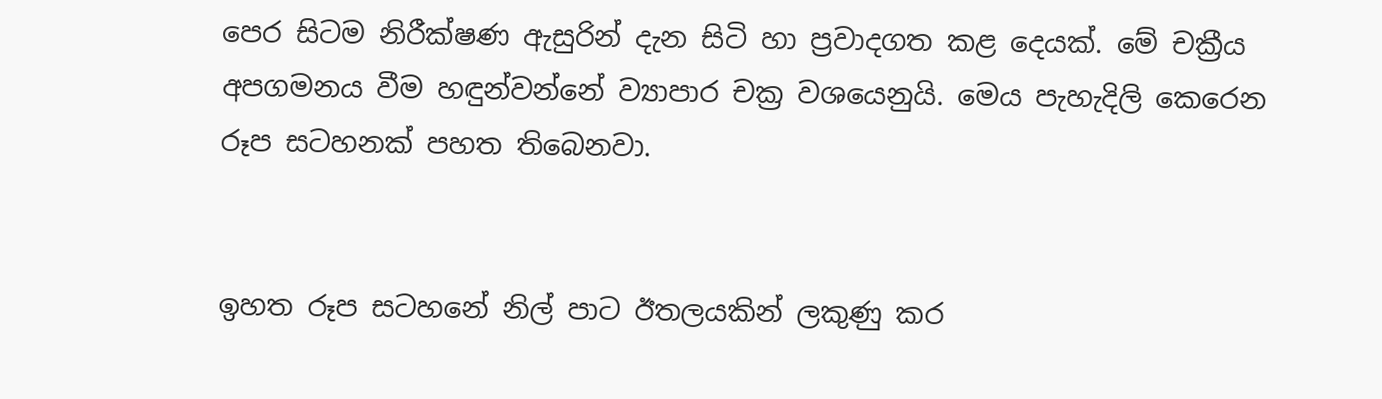පෙර සිටම නිරීක්ෂණ ඇසුරින් දැන සිටි හා ප්‍රවාදගත කළ දෙයක්. මේ චක්‍රීය අපගමනය වීම හඳුන්වන්නේ ව්‍යාපාර චක්‍ර වශයෙනුයි. මෙය පැහැදිලි කෙරෙන රූප සටහනක් පහත තිබෙනවා.


ඉහත රූප සටහනේ නිල් පාට ඊතලයකින් ලකුණු කර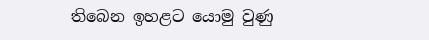තිබෙන ඉහළට යොමු වුණු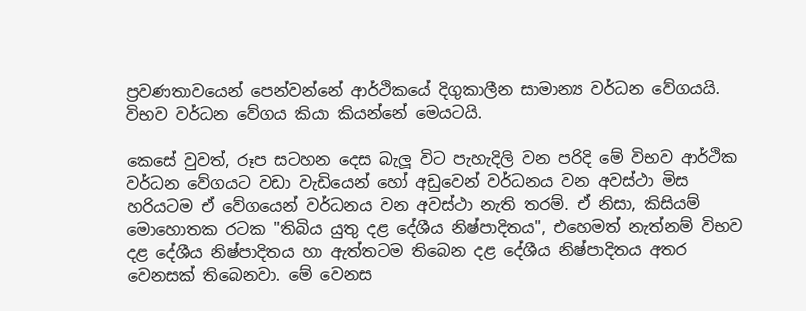ප්‍රවණතාවයෙන් පෙන්වන්නේ ආර්ථිකයේ දිගුකාලීන සාමාන්‍ය වර්ධන වේගයයි. විභව වර්ධන වේගය කියා කියන්නේ මෙයටයි.

කෙසේ වුවත්, රූප සටහන දෙස බැලූ විට පැහැදිලි වන පරිදි මේ විභව ආර්ථික වර්ධන වේගයට වඩා වැඩියෙන් හෝ අඩුවෙන් වර්ධනය වන අවස්ථා මිස හරියටම ඒ වේගයෙන් වර්ධනය වන අවස්ථා නැති තරම්. ඒ නිසා, කිසියම් මොහොතක රටක "තිබිය යුතු දළ දේශීය නිෂ්පාදිතය", එහෙමත් නැත්නම් විභව දළ දේශීය නිෂ්පාදිතය හා ඇත්තටම තිබෙන දළ දේශීය නිෂ්පාදිතය අතර වෙනසක් තිබෙනවා. මේ වෙනස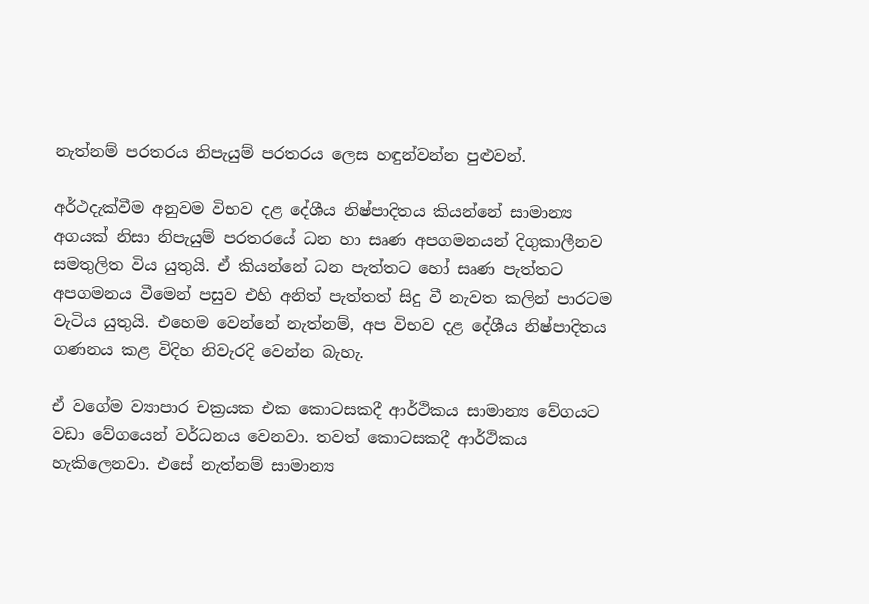නැත්නම් පරතරය නිපැයුම් පරතරය ලෙස හඳුන්වන්න පුළුවන්.

අර්ථදැක්වීම අනුවම විභව දළ දේශීය නිෂ්පාදිතය කියන්නේ සාමාන්‍ය අගයක් නිසා නිපැයුම් පරතරයේ ධන හා සෘණ අපගමනයන් දිගුකාලීනව සමතුලිත විය යුතුයි. ඒ කියන්නේ ධන පැත්තට හෝ සෘණ පැත්තට අපගමනය වීමෙන් පසුව එහි අනිත් පැත්තත් සිදු වී නැවත කලින් පාරටම වැටිය යුතුයි. එහෙම වෙන්නේ නැත්නම්, අප විභව දළ දේශීය නිෂ්පාදිතය ගණනය කළ විදිහ නිවැරදි වෙන්න බැහැ.

ඒ වගේම ව්‍යාපාර චක්‍රයක එක කොටසකදී ආර්ථිකය සාමාන්‍ය වේගයට වඩා වේගයෙන් වර්ධනය වෙනවා. තවත් කොටසකදී ආර්ථිකය හැකිලෙනවා. එසේ නැත්නම් සාමාන්‍ය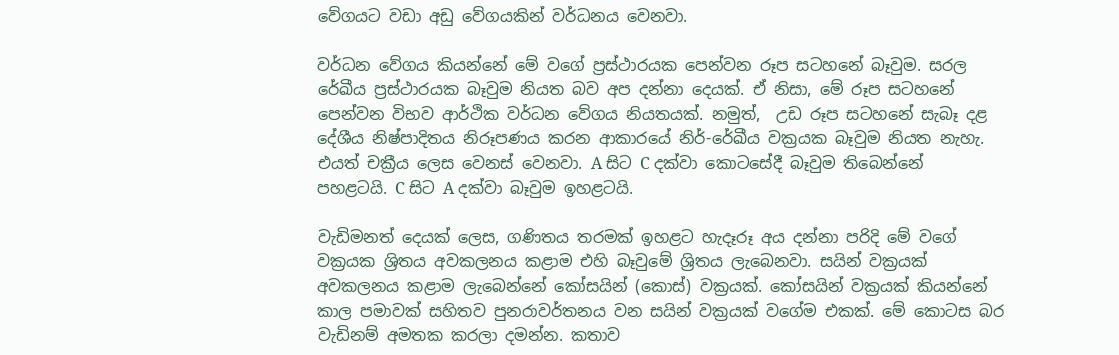වේගයට වඩා අඩු වේගයකින් වර්ධනය වෙනවා.

වර්ධන වේගය කියන්නේ මේ වගේ ප්‍රස්ථාරයක පෙන්වන රූප සටහනේ බෑවුම. සරල රේඛීය ප්‍රස්ථාරයක බෑවුම නියත බව අප දන්නා දෙයක්. ඒ නිසා, මේ රූප සටහනේ පෙන්වන විභව ආර්ථික වර්ධන වේගය නියතයක්. නමුත්,  උඩ රූප සටහනේ සැබෑ දළ දේශීය නිෂ්පාදිතය නිරූපණය කරන ආකාරයේ නිර්-රේඛීය වක්‍රයක බෑවුම නියත නැහැ. එයත් චක්‍රීය ලෙස වෙනස් වෙනවා. A සිට C දක්වා කොටසේදී බෑවුම තිබෙන්නේ පහළටයි. C සිට A දක්වා බෑවුම ඉහළටයි.

වැඩිමනත් දෙයක් ලෙස, ගණිතය තරමක් ඉහළට හැදෑරූ අය දන්නා පරිදි මේ වගේ වක්‍රයක ශ්‍රිතය අවකලනය කළාම එහි බෑවුමේ ශ්‍රිතය ලැබෙනවා. සයින් වක්‍රයක් අවකලනය කළාම ලැබෙන්නේ කෝසයින් (කොස්) වක්‍රයක්. කෝසයින් වක්‍රයක් කියන්නේ කාල පමාවක් සහිතව පුනරාවර්තනය වන සයින් වක්‍රයක් වගේම එකක්. මේ කොටස බර වැඩිනම් අමතක කරලා දමන්න. කතාව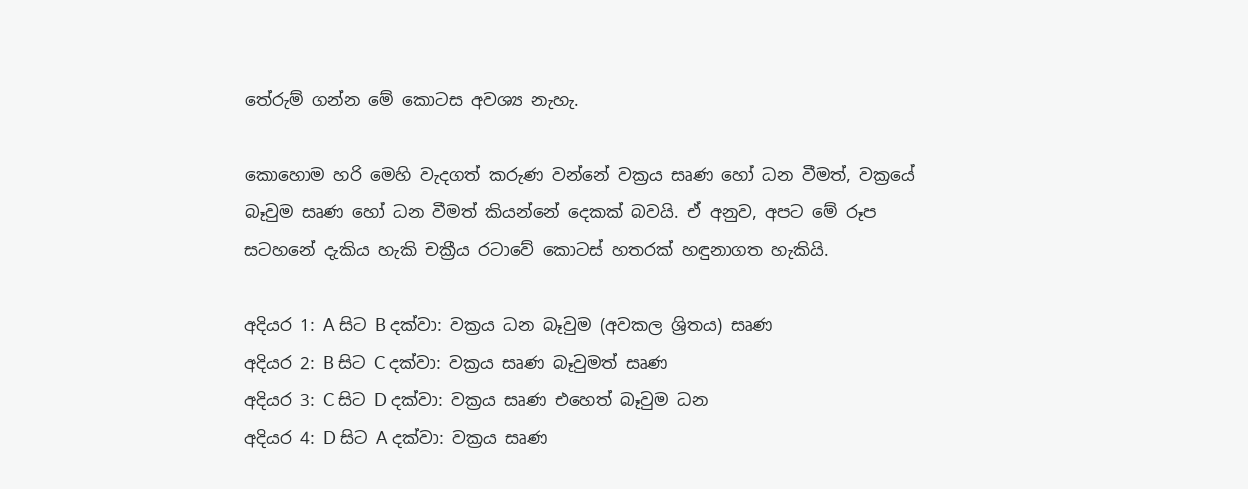තේරුම් ගන්න මේ කොටස අවශ්‍ය නැහැ.

කොහොම හරි මෙහි වැදගත් කරුණ වන්නේ වක්‍රය සෘණ හෝ ධන වීමත්, වක්‍රයේ බෑවුම සෘණ හෝ ධන වීමත් කියන්නේ දෙකක් බවයි. ඒ අනුව, අපට මේ රූප සටහනේ දැකිය හැකි චක්‍රීය රටාවේ කොටස් හතරක් හඳුනාගත හැකියි.

අදියර 1: A සිට B දක්වා: වක්‍රය ධන බෑවුම (අවකල ශ්‍රිතය) සෘණ
අදියර 2: B සිට C දක්වා: වක්‍රය සෘණ බෑවුමත් සෘණ
අදියර 3: C සිට D දක්වා: වක්‍රය සෘණ එහෙත් බෑවුම ධන
අදියර 4: D සිට A දක්වා: වක්‍රය සෘණ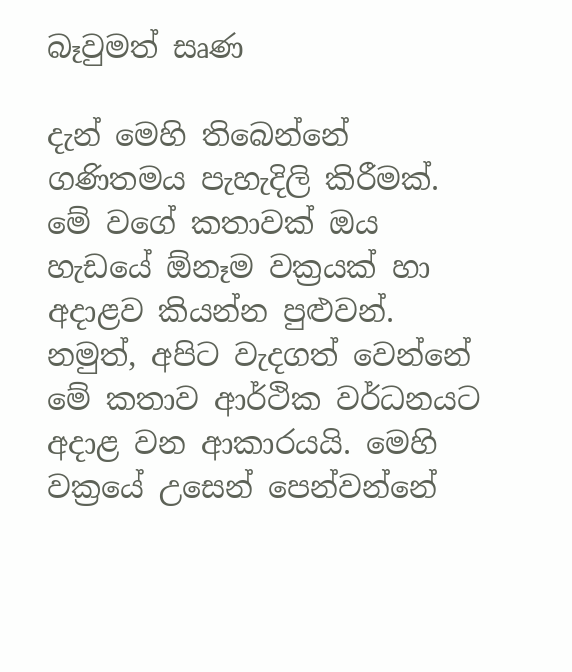බෑවුමත් සෘණ

දැන් මෙහි තිබෙන්නේ ගණිතමය පැහැදිලි කිරීමක්. මේ වගේ කතාවක් ඔය හැඩයේ ඕනෑම වක්‍රයක් හා අදාළව කියන්න පුළුවන්. නමුත්, අපිට වැදගත් වෙන්නේ මේ කතාව ආර්ථික වර්ධනයට අදාළ වන ආකාරයයි. මෙහි වක්‍රයේ උසෙන් පෙන්වන්නේ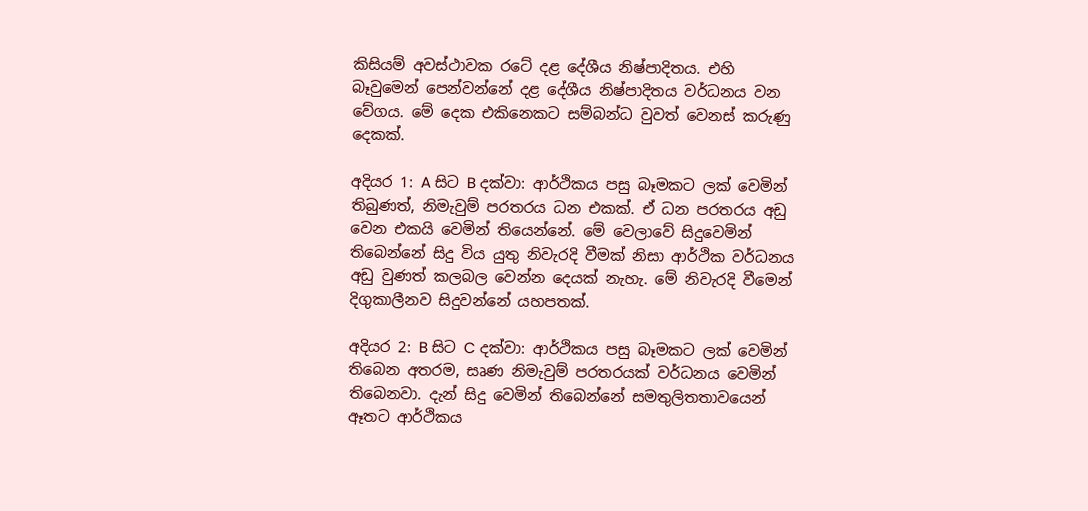කිසියම් අවස්ථාවක රටේ දළ දේශීය නිෂ්පාදිතය. එහි බෑවුමෙන් පෙන්වන්නේ දළ දේශීය නිෂ්පාදිතය වර්ධනය වන වේගය. මේ දෙක එකිනෙකට සම්බන්ධ වුවත් වෙනස් කරුණු දෙකක්.

අදියර 1: A සිට B දක්වා: ආර්ථිකය පසු බෑමකට ලක් වෙමින් තිබුණත්, නිමැවුම් පරතරය ධන එකක්. ඒ ධන පරතරය අඩු වෙන එකයි වෙමින් තියෙන්නේ. මේ වෙලාවේ සිදුවෙමින් තිබෙන්නේ සිදු විය යුතු නිවැරදි වීමක් නිසා ආර්ථික වර්ධනය අඩු වුණත් කලබල වෙන්න දෙයක් නැහැ. මේ නිවැරදි වීමෙන් දිගුකාලීනව සිදුවන්නේ යහපතක්.

අදියර 2: B සිට C දක්වා: ආර්ථිකය පසු බෑමකට ලක් වෙමින් තිබෙන අතරම, සෘණ නිමැවුම් පරතරයක් වර්ධනය වෙමින් තිබෙනවා. දැන් සිදු වෙමින් තිබෙන්නේ සමතුලිතතාවයෙන් ඈතට ආර්ථිකය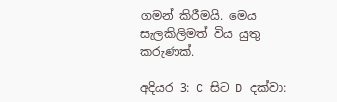ගමන් කිරීමයි. මෙය සැලකිලිමත් විය යුතු කරුණක්.

අදියර 3: C සිට D දක්වා: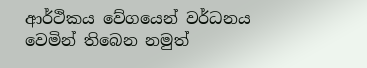ආර්ථිකය වේගයෙන් වර්ධනය වෙමින් තිබෙන නමුත්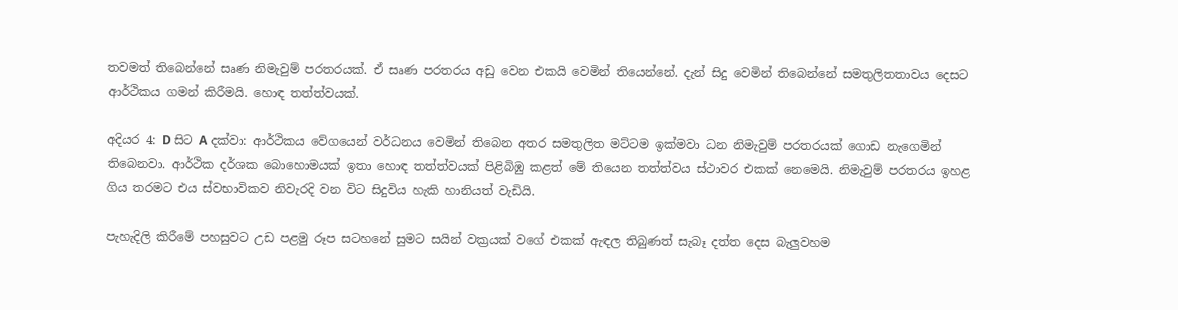තවමත් තිබෙන්නේ සෘණ නිමැවුම් පරතරයක්. ඒ සෘණ පරතරය අඩු වෙන එකයි වෙමින් තියෙන්නේ. දැන් සිදු වෙමින් තිබෙන්නේ සමතුලිතතාවය දෙසට ආර්ථිකය ගමන් කිරීමයි. හොඳ තත්ත්වයක්.

අදියර 4: D සිට A දක්වා: ආර්ථිකය වේගයෙන් වර්ධනය වෙමින් තිබෙන අතර සමතුලිත මට්ටම ඉක්මවා ධන නිමැවුම් පරතරයක් ගොඩ නැගෙමින් තිබෙනවා. ආර්ථික දර්ශක බොහොමයක් ඉතා හොඳ තත්ත්වයක් පිළිබිඹු කළත් මේ තියෙන තත්ත්වය ස්ථාවර එකක් නෙමෙයි. නිමැවුම් පරතරය ඉහළ ගිය තරමට එය ස්වභාවිකව නිවැරදි වන විට සිදුවිය හැකි හානියත් වැඩියි.

පැහැදිලි කිරීමේ පහසුවට උඩ පළමු රූප සටහනේ සුමට සයින් වක්‍රයක් වගේ එකක් ඇඳල තිබුණත් සැබෑ දත්ත දෙස බැලුවහම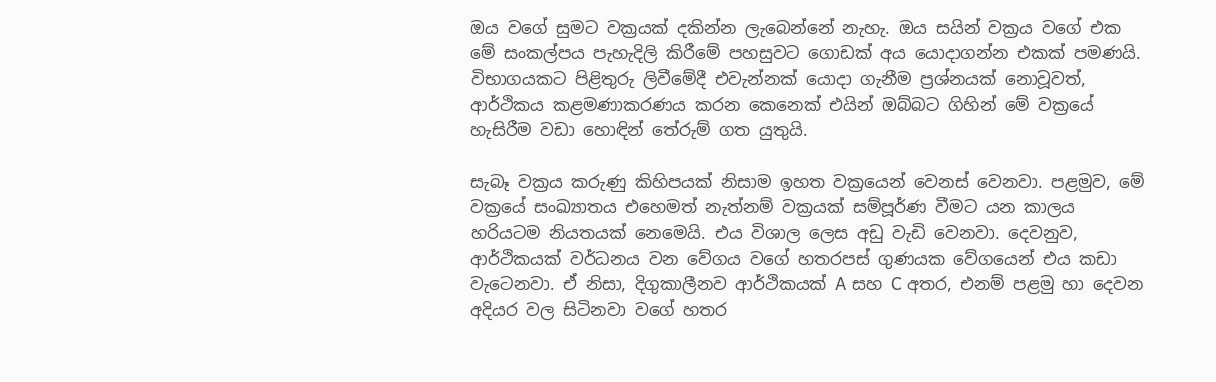ඔය වගේ සුමට වක්‍රයක් දකින්න ලැබෙන්නේ නැහැ. ඔය සයින් වක්‍රය වගේ එක මේ සංකල්පය පැහැදිලි කිරීමේ පහසුවට ගොඩක් අය යොදාගන්න එකක් පමණයි. විභාගයකට පිළිතුරු ලිවීමේදී එවැන්නක් යොදා ගැනීම ප්‍රශ්නයක් නොවූවත්, ආර්ථිකය කළමණාකරණය කරන කෙනෙක් එයින් ඔබ්බට ගිහින් මේ වක්‍රයේ හැසිරීම වඩා හොඳින් තේරුම් ගත යුතුයි.

සැබෑ වක්‍රය කරුණු කිහිපයක් නිසාම ඉහත වක්‍රයෙන් වෙනස් වෙනවා. පළමුව, මේ වක්‍රයේ සංඛ්‍යාතය එහෙමත් නැත්නම් වක්‍රයක් සම්පූර්ණ වීමට යන කාලය හරියටම නියතයක් නෙමෙයි. එය විශාල ලෙස අඩු වැඩි වෙනවා. දෙවනුව, ආර්ථිකයක් වර්ධනය වන වේගය වගේ හතරපස් ගුණයක වේගයෙන් එය කඩා වැටෙනවා. ඒ නිසා, දිගුකාලීනව ආර්ථිකයක් A සහ C අතර, එනම් පළමු හා දෙවන අදියර වල සිටිනවා වගේ හතර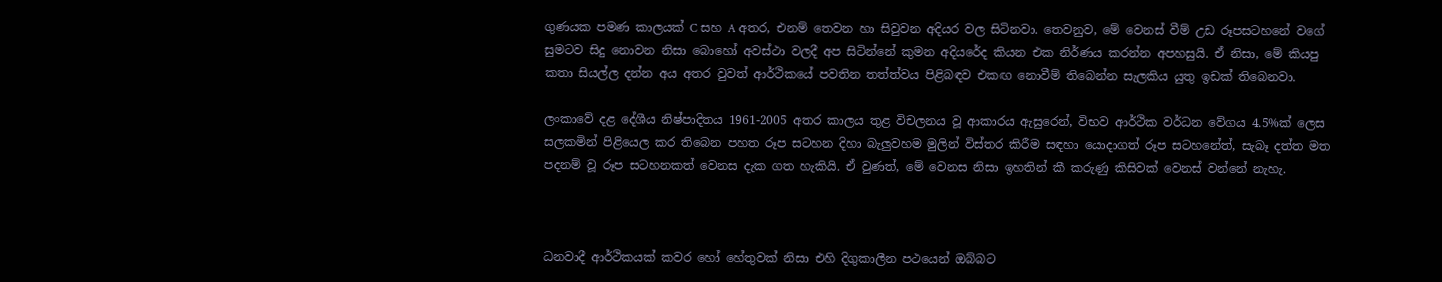ගුණයක පමණ කාලයක් C සහ A අතර, එනම් තෙවන හා සිවුවන අදියර වල සිටිනවා. තෙවනුව, මේ වෙනස් වීම් උඩ රූපසටහනේ වගේ සුමටව සිදු නොවන නිසා බොහෝ අවස්ථා වලදී අප සිටින්නේ කුමන අදියරේද කියන එක නිර්ණය කරන්න අපහසුයි. ඒ නිසා, මේ කියපු කතා සියල්ල දන්න අය අතර වුවත් ආර්ථිකයේ පවතින තත්ත්වය පිළිබඳව එකඟ නොවීම් තිබෙන්න සැලකිය යුතු ඉඩක් තිබෙනවා.

ලංකාවේ දළ දේශීය නිෂ්පාදිතය 1961-2005 අතර කාලය තුළ විචලනය වූ ආකාරය ඇසුරෙන්, විභව ආර්ථික වර්ධන වේගය 4.5%ක් ලෙස සලකමින් පිළියෙල කර තිබෙන පහත රූප සටහන දිහා බැලුවහම මුලින් විස්තර කිරීම සඳහා යොදාගත් රූප සටහනේත්, සැබෑ දත්ත මත පදනම් වූ රූප සටහනකත් වෙනස දැක ගත හැකියි. ඒ වුණත්, මේ වෙනස නිසා ඉහතින් කී කරුණු කිසිවක් වෙනස් වන්නේ නැහැ.



ධනවාදී ආර්ථිකයක් කවර හෝ හේතුවක් නිසා එහි දිගුකාලීන පථයෙන් ඔබ්බට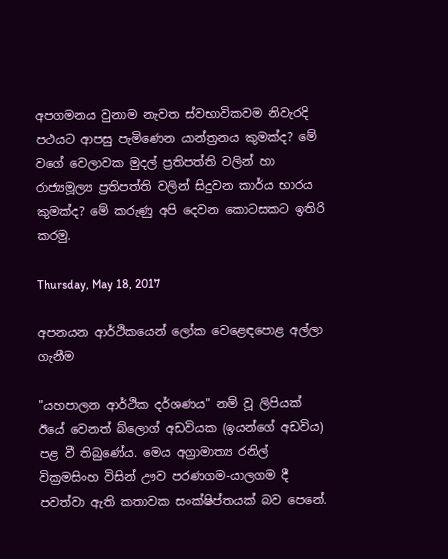අපගමනය වුනාම නැවත ස්වභාවිකවම නිවැරදි පථයට ආපසු පැමිණෙන යාන්ත්‍රනය කුමක්ද? මේ වගේ වෙලාවක මුදල් ප්‍රතිපත්ති වලින් හා රාජ්‍යමූල්‍ය ප්‍රතිපත්ති වලින් සිදුවන කාර්ය භාරය කුමක්ද? මේ කරුණු අපි දෙවන කොටසකට ඉතිරි කරමු.

Thursday, May 18, 2017

අපනයන ආර්ථිකයෙන් ලෝක වෙළෙඳපොළ අල්ලා ගැනීම

"යහපාලන ආර්ථික දර්ශණය" නම් වූ ලිපියක් ඊයේ වෙනත් බ්ලොග් අඩවියක (ඉයන්ගේ අඩවිය) පළ වී තිබුණේය. මෙය අග්‍රාමාත්‍ය රනිල් වික්‍රමසිංහ විසින් ඌව පරණගම-යාලගම දී පවත්වා ඇති කතාවක සංක්ෂිප්තයක් බව පෙනේ.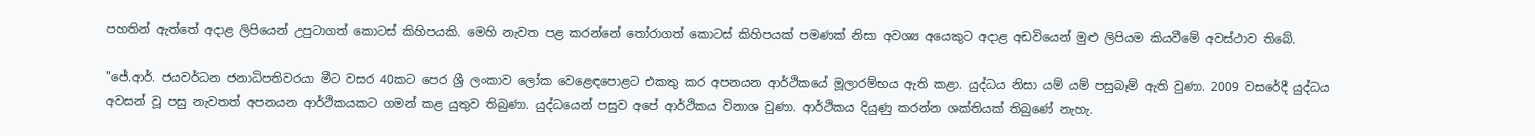පහතින් ඇත්තේ අදාළ ලිපියෙන් උපුටාගත් කොටස් කිහිපයකි. මෙහි නැවත පළ කරන්නේ තෝරාගත් කොටස් කිහිපයක් පමණක් නිසා අවශ්‍ය අයෙකුට අදාළ අඩවියෙන් මුළු ලිපියම කියවීමේ අවස්ථාව තිබේ.

"ජේ.ආර්. ජයවර්ධන ජනාධිපතිවරයා මීට වසර 40කට පෙර ශ්‍රී ලංකාව ලෝක වෙළෙඳපොළට එකතු කර අපනයන ආර්ථිකයේ මූලාරම්භය ඇති කළා. යුද්ධය නිසා යම් යම් පසුබෑම් ඇති වුණා. 2009 වසරේදී යුද්ධය අවසන් වූ පසු නැවතත් අපනයන ආර්ථිකයකට ගමන් කළ යුතුව තිබුණා. යුද්ධයෙන් පසුව අපේ ආර්ථිකය විනාශ වුණා. ආර්ථිකය දියුණු කරන්න ශක්තියක් තිබුණේ නැහැ.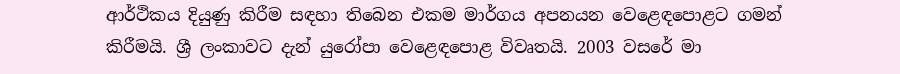ආර්ථිකය දියුණු කිරීම සඳහා තිබෙන එකම මාර්ගය අපනයන වෙළෙඳපොළට ගමන් කිරීමයි. ශ්‍රී ලංකාවට දැන් යුරෝපා වෙළෙඳපොළ විවෘතයි. 2003 වසරේ මා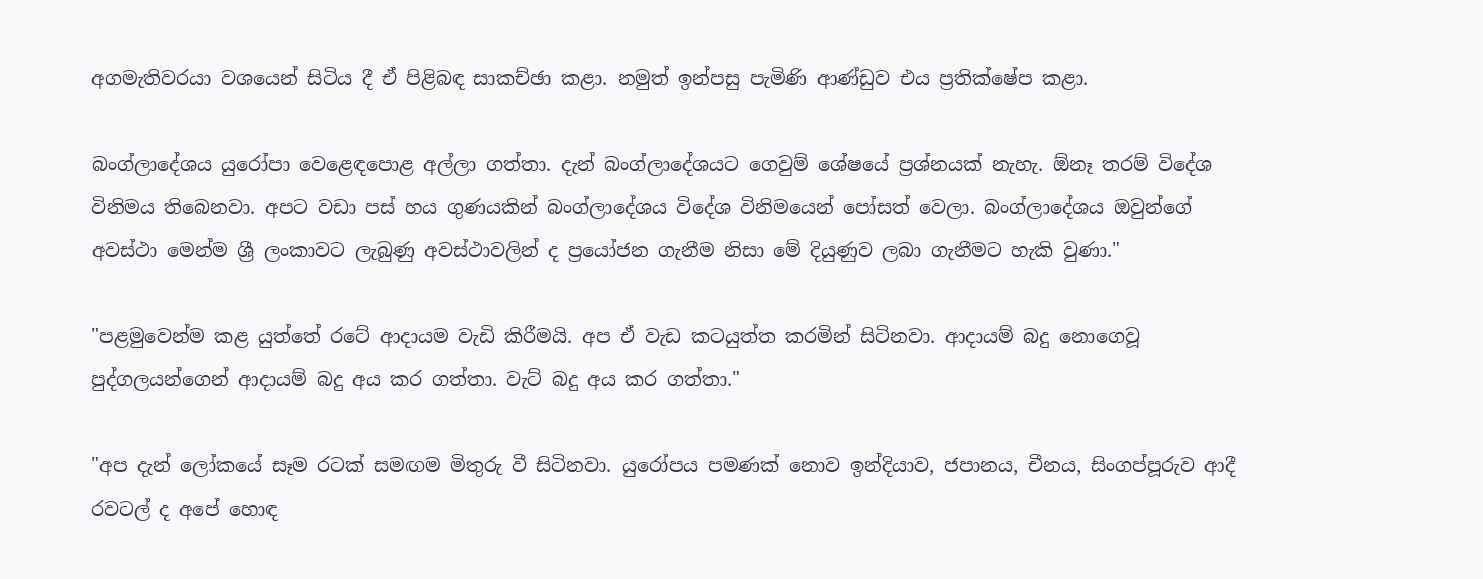අගමැතිවරයා වශයෙන් සිටිය දී ඒ පිළිබඳ සාකච්ඡා කළා. නමුත් ඉන්පසු පැමිණි ආණ්ඩුව එය ප්‍රතික්ෂේප කළා.

බංග්ලාදේශය යුරෝපා වෙළෙඳපොළ අල්ලා ගත්තා. දැන් බංග්ලාදේශයට ගෙවුම් ශේෂයේ ප්‍රශ්නයක් නැහැ. ඕනෑ තරම් විදේශ විනිමය තිබෙනවා. අපට වඩා පස් හය ගුණයකින් බංග්ලාදේශය විදේශ විනිමයෙන් පෝසත් වෙලා. බංග්ලාදේශය ඔවුන්ගේ අවස්ථා මෙන්ම ශ්‍රී ලංකාවට ලැබුණු අවස්ථාවලින් ද ප්‍රයෝජන ගැනීම නිසා මේ දියුණුව ලබා ගැනීමට හැකි වුණා."

"පළමුවෙන්ම කළ යුත්තේ රටේ ආදායම වැඩි කිරීමයි. අප ඒ වැඩ කටයුත්ත කරමින් සිටිනවා. ආදායම් බදු නොගෙවූ පුද්ගලයන්ගෙන් ආදායම් බදු අය කර ගත්තා. වැට් බදු අය කර ගත්තා."

"අප දැන් ලෝකයේ සෑම රටක් සමඟම මිතුරු වී සිටිනවා. යුරෝපය පමණක් නොව ඉන්දියාව, ජපානය, චීනය, සිංගප්පූරුව ආදී රවටල් ද අපේ හොඳ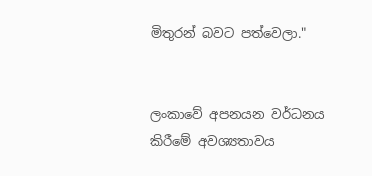මිතුරන් බවට පත්වෙලා."


ලංකාවේ අපනයන වර්ධනය කිරීමේ අවශ්‍යතාවය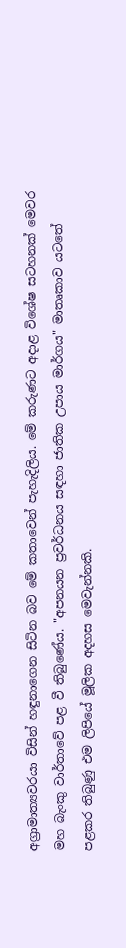අග්‍රාමාත්‍යවරයා විසින් හඳුනාගෙන සිටින බව මේ කතාවෙන් පැහැදිලිය. මේ කරුණට අදාළ විශේෂ සටහනක් මෙවර මහ බැංකු වාර්තාවේ පළ වී තිබුණේය. "අපනයන ප්‍රවර්ධනය සඳහා ජාතික උපාය මාර්ගය" මාතෘකාව යටතේ පළකර තිබුණු එම ලිපියේ මූලික අදහස මෙවැන්නකි.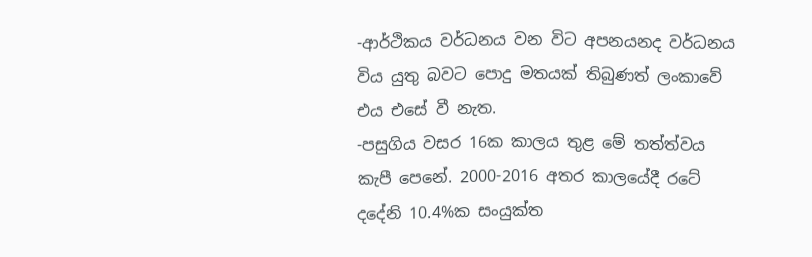-ආර්ථිකය වර්ධනය වන විට අපනයනද වර්ධනය විය යුතු බවට පොදු මතයක් තිබුණත් ලංකාවේ එය එසේ වී නැත.
-පසුගිය වසර 16ක කාලය තුළ මේ තත්ත්වය කැපී පෙනේ. 2000-2016 අතර කාලයේදී රටේ දදේනි 10.4%ක සංයුක්ත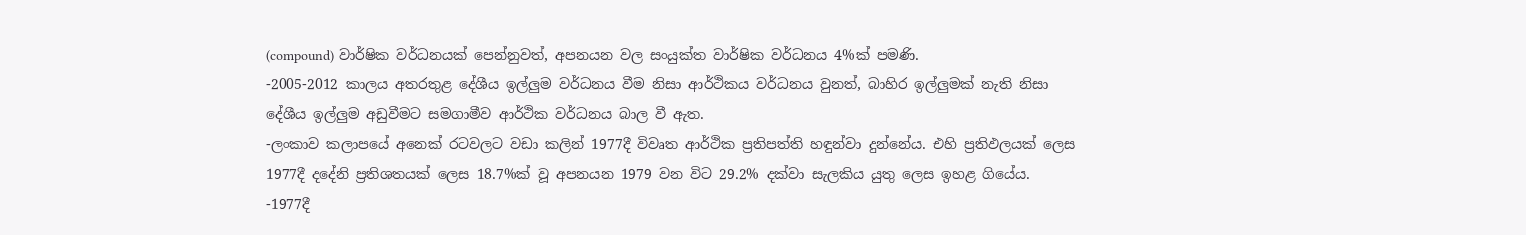(compound) වාර්ෂික වර්ධනයක් පෙන්නුවත්, අපනයන වල සංයුක්ත වාර්ෂික වර්ධනය 4%ක් පමණි.
-2005-2012 කාලය අතරතුළ දේශීය ඉල්ලුම වර්ධනය වීම නිසා ආර්ථිකය වර්ධනය වුනත්, බාහිර ඉල්ලුමක් නැති නිසා දේශීය ඉල්ලුම අඩුවීමට සමගාමීව ආර්ථික වර්ධනය බාල වී ඇත.
-ලංකාව කලාපයේ අනෙක් රටවලට වඩා කලින් 1977දී විවෘත ආර්ථික ප්‍රතිපත්ති හඳුන්වා දුන්නේය. එහි ප්‍රතිඵලයක් ලෙස 1977දී දදේනි ප්‍රතිශතයක් ලෙස 18.7%ක් වූ අපනයන 1979 වන විට 29.2% දක්වා සැලකිය යුතු ලෙස ඉහළ ගියේය.
-1977දී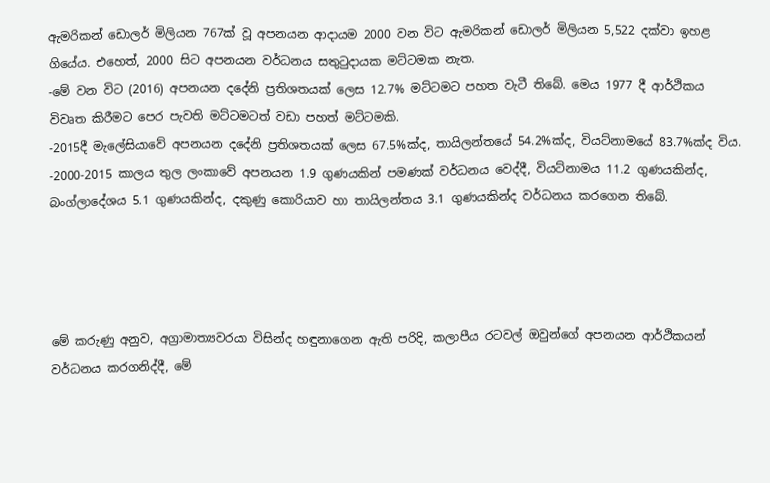ඇමරිකන් ඩොලර් මිලියන 767ක් වූ අපනයන ආදායම 2000 වන විට ඇමරිකන් ඩොලර් මිලියන 5,522 දක්වා ඉහළ ගියේය. එහෙත්, 2000 සිට අපනයන වර්ධනය සතුටුදායක මට්ටමක නැත.
-මේ වන විට (2016) අපනයන දදේනි ප්‍රතිශතයක් ලෙස 12.7% මට්ටමට පහත වැටී තිබේ. මෙය 1977 දී ආර්ථිකය විවෘත කිරීමට පෙර පැවති මට්ටමටත් වඩා පහත් මට්ටමකි.
-2015දී මැලේසියාවේ අපනයන දදේනි ප්‍රතිශතයක් ලෙස 67.5%ක්ද, තායිලන්තයේ 54.2%ක්ද, වියට්නාමයේ 83.7%ක්ද විය.
-2000-2015 කාලය තුල ලංකාවේ අපනයන 1.9 ගුණයකින් පමණක් වර්ධනය වෙද්දී, වියට්නාමය 11.2 ගුණයකින්ද, බංග්ලාදේශය 5.1 ගුණයකින්ද, දකුණු කොරියාව හා තායිලන්තය 3.1 ගුණයකින්ද වර්ධනය කරගෙන තිබේ.




මේ කරුණු අනුව, අග්‍රාමාත්‍යවරයා විසින්ද හඳුනාගෙන ඇති පරිදි, කලාපීය රටවල් ඔවුන්ගේ අපනයන ආර්ථිකයන් වර්ධනය කරගනිද්දී, මේ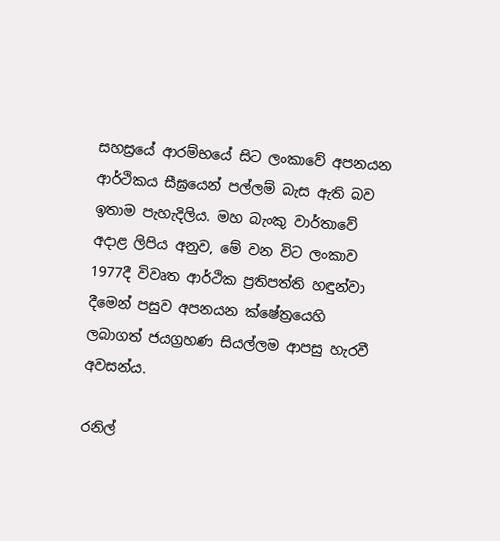සහස්‍රයේ ආරම්භයේ සිට ලංකාවේ අපනයන ආර්ථිකය සීඝ්‍රයෙන් පල්ලම් බැස ඇති බව ඉතාම පැහැදිලිය. මහ බැංකු වාර්තාවේ අදාළ ලිපිය අනුව, මේ වන විට ලංකාව 1977දී විවෘත ආර්ථික ප්‍රතිපත්ති හඳුන්වා දීමෙන් පසුව අපනයන ක්ෂේත්‍රයෙහි ලබාගත් ජයග්‍රහණ සියල්ලම ආපසු හැරවී අවසන්ය.

රනිල්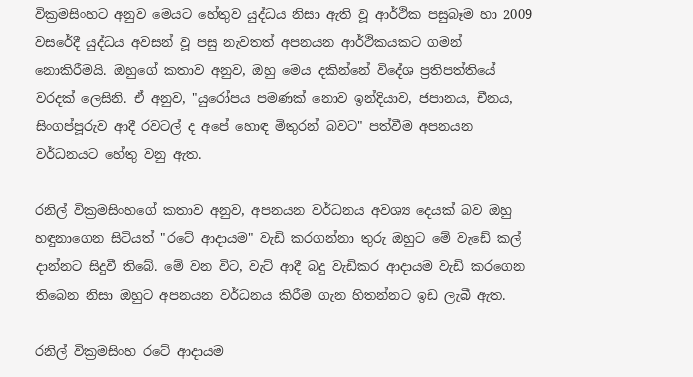වික්‍රමසිංහට අනුව මෙයට හේතුව යුද්ධය නිසා ඇති වූ ආර්ථික පසුබෑම හා 2009 වසරේදී යුද්ධය අවසන් වූ පසු නැවතත් අපනයන ආර්ථිකයකට ගමන් නොකිරීමයි. ඔහුගේ කතාව අනුව, ඔහු මෙය දකින්නේ විදේශ ප්‍රතිපත්තියේ වරදක් ලෙසිනි. ඒ අනුව, "යුරෝපය පමණක් නොව ඉන්දියාව, ජපානය, චීනය, සිංගප්පූරුව ආදී රවටල් ද අපේ හොඳ මිතුරන් බවට" පත්වීම අපනයන වර්ධනයට හේතු වනු ඇත.

රනිල් වික්‍රමසිංහගේ කතාව අනුව, අපනයන වර්ධනය අවශ්‍ය දෙයක් බව ඔහු හඳුනාගෙන සිටියත් "රටේ ආදායම" වැඩි කරගන්නා තුරු ඔහුට මේ වැඩේ කල් දාන්නට සිදුවී තිබේ. මේ වන විට, වැට් ආදී බදු වැඩිකර ආදායම වැඩි කරගෙන තිබෙන නිසා ඔහුට අපනයන වර්ධනය කිරීම ගැන හිතන්නට ඉඩ ලැබී ඇත.

රනිල් වික්‍රමසිංහ රටේ ආදායම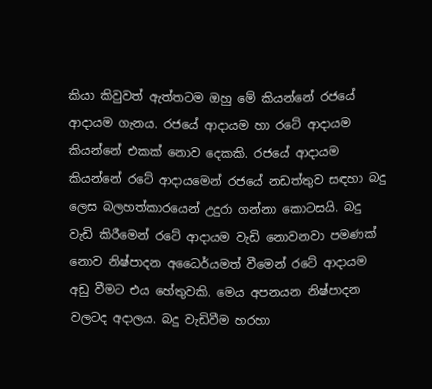කියා කිවුවත් ඇත්තටම ඔහු මේ කියන්නේ රජයේ ආදායම ගැනය. රජයේ ආදායම හා රටේ ආදායම කියන්නේ එකක් නොව දෙකකි. රජයේ ආදායම කියන්නේ රටේ ආදායමෙන් රජයේ නඩත්තුව සඳහා බදු ලෙස බලහත්කාරයෙන් උදුරා ගන්නා කොටසයි. බදු වැඩි කිරීමෙන් රටේ ආදායම වැඩි නොවනවා පමණක් නොව නිෂ්පාදන අධෛර්යමත් වීමෙන් රටේ ආදායම අඩු වීමට එය හේතුවකි. මෙය අපනයන නිෂ්පාදන වලටද අදාලය. බදු වැඩිවීම හරහා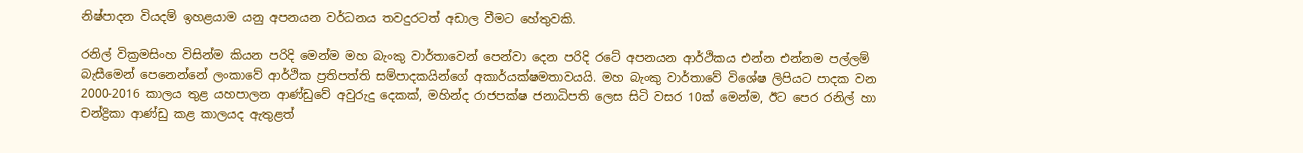නිෂ්පාදන වියදම් ඉහළයාම යනු අපනයන වර්ධනය තවදුරටත් අඩාල වීමට හේතුවකි.

රනිල් වික්‍රමසිංහ විසින්ම කියන පරිදි මෙන්ම මහ බැංකු වාර්තාවෙන් පෙන්වා දෙන පරිදි රටේ අපනයන ආර්ථිකය එන්න එන්නම පල්ලම් බැසීමෙන් පෙනෙන්නේ ලංකාවේ ආර්ථික ප්‍රතිපත්ති සම්පාදකයින්ගේ අකාර්යක්ෂමතාවයයි. මහ බැංකු වාර්තාවේ විශේෂ ලිපියට පාදක වන 2000-2016 කාලය තුළ යහපාලන ආණ්ඩුවේ අවුරුදු දෙකක්, මහින්ද රාජපක්ෂ ජනාධිපති ලෙස සිටි වසර 10ක් මෙන්ම, ඊට පෙර රනිල් හා චන්ද්‍රිකා ආණ්ඩු කළ කාලයද ඇතුළත්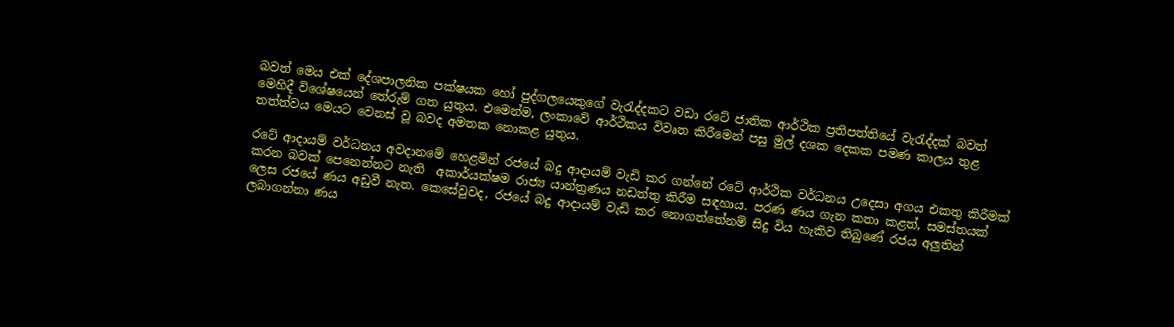බවත් මෙය එක් දේශපාලනික පක්ෂයක හෝ පුද්ගලයෙකුගේ වැරැද්දකට වඩා රටේ ජාතික ආර්ථික ප්‍රතිපත්තියේ වැරැද්දක් බවත් මෙහිදී විශේෂයෙන් තේරුම් ගත යුතුය. එමෙන්ම, ලංකාවේ ආර්ථිකය විවෘත කිරීමෙන් පසු මුල් දශක දෙකක පමණ කාලය තුළ තත්ත්වය මෙයට වෙනස් වූ බවද අමතක නොකළ යුතුය.

රටේ ආදායම් වර්ධනය අවදානමේ හෙළමින් රජයේ බදු ආදායම් වැඩි කර ගන්නේ රටේ ආර්ථික වර්ධනය උදෙසා අගය එකතු කිරීමක් කරන බවක් පෙනෙන්නට නැති  අකාර්යක්ෂම රාජ්‍ය යාන්ත්‍රණය නඩත්තු කිරීම සඳහාය. පරණ ණය ගැන කතා කළත්, සමස්තයක් ලෙස රජයේ ණය අඩුවී නැත. කෙසේවුවද, රජයේ බදු ආදායම් වැඩි කර නොගත්තේනම් සිදු විය හැකිව තිබුණේ රජය අලුතින් ලබාගන්නා ණය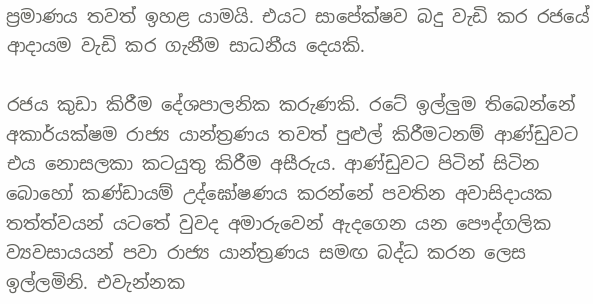ප්‍රමාණය තවත් ඉහළ යාමයි. එයට සාපේක්ෂව බදු වැඩි කර රජයේ ආදායම වැඩි කර ගැනීම සාධනීය දෙයකි.

රජය කුඩා කිරීම දේශපාලනික කරුණකි. රටේ ඉල්ලුම තිබෙන්නේ අකාර්යක්ෂම රාජ්‍ය යාන්ත්‍රණය තවත් පුළුල් කිරීමටනම් ආණ්ඩුවට එය නොසලකා කටයුතු කිරීම අසීරුය. ආණ්ඩුවට පිටින් සිටින බොහෝ කණ්ඩායම් උද්ඝෝෂණය කරන්නේ පවතින අවාසිදායක තත්ත්වයන් යටතේ වුවද අමාරුවෙන් ඇදගෙන යන පෞද්ගලික ව්‍යවසායයන් පවා රාජ්‍ය යාන්ත්‍රණය සමඟ බද්ධ කරන ලෙස ඉල්ලමිනි. එවැන්නක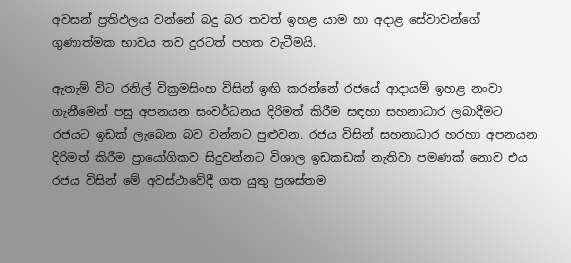අවසන් ප්‍රතිඵලය වන්නේ බදු බර තවත් ඉහළ යාම හා අදාළ සේවාවන්ගේ ගුණාත්මක භාවය තව දුරටත් පහත වැටීමයි.

ඇතැම් විට රනිල් වික්‍රමසිංහ විසින් ඉඟි කරන්නේ රජයේ ආදායම් ඉහළ නංවා ගැනීමෙන් පසු අපනයන සංවර්ධනය දිරිමත් කිරීම සඳහා සහනාධාර ලබාදීමට රජයට ඉඩක් ලැබෙන බව වන්නට පුළුවන. රජය විසින් සහනාධාර හරහා අපනයන දිරිමත් කිරීම ප්‍රායෝගිකව සිදුවන්නට විශාල ඉඩකඩක් නැතිවා පමණක් නොව එය රජය විසින් මේ අවස්ථාවේදී ගත යුතු ප්‍රශස්තම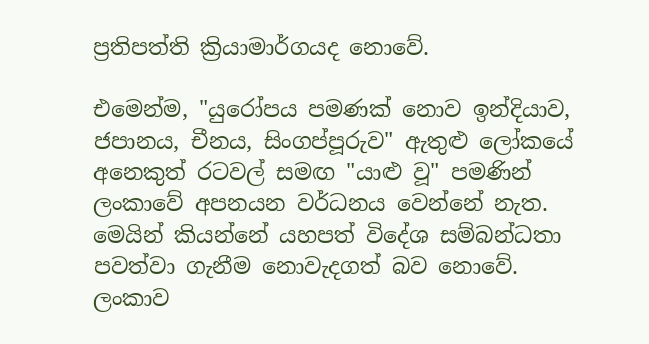ප්‍රතිපත්ති ක්‍රියාමාර්ගයද නොවේ.

එමෙන්ම, "යුරෝපය පමණක් නොව ඉන්දියාව, ජපානය, චීනය, සිංගප්පූරුව" ඇතුළු ලෝකයේ අනෙකුත් රටවල් සමඟ "යාළු වූ" පමණින් ලංකාවේ අපනයන වර්ධනය වෙන්නේ නැත. මෙයින් කියන්නේ යහපත් විදේශ සම්බන්ධතා පවත්වා ගැනීම නොවැදගත් බව නොවේ. ලංකාව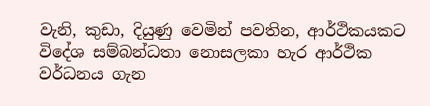වැනි, කුඩා, දියුණු වෙමින් පවතින, ආර්ථිකයකට විදේශ සම්බන්ධතා නොසලකා හැර ආර්ථික වර්ධනය ගැන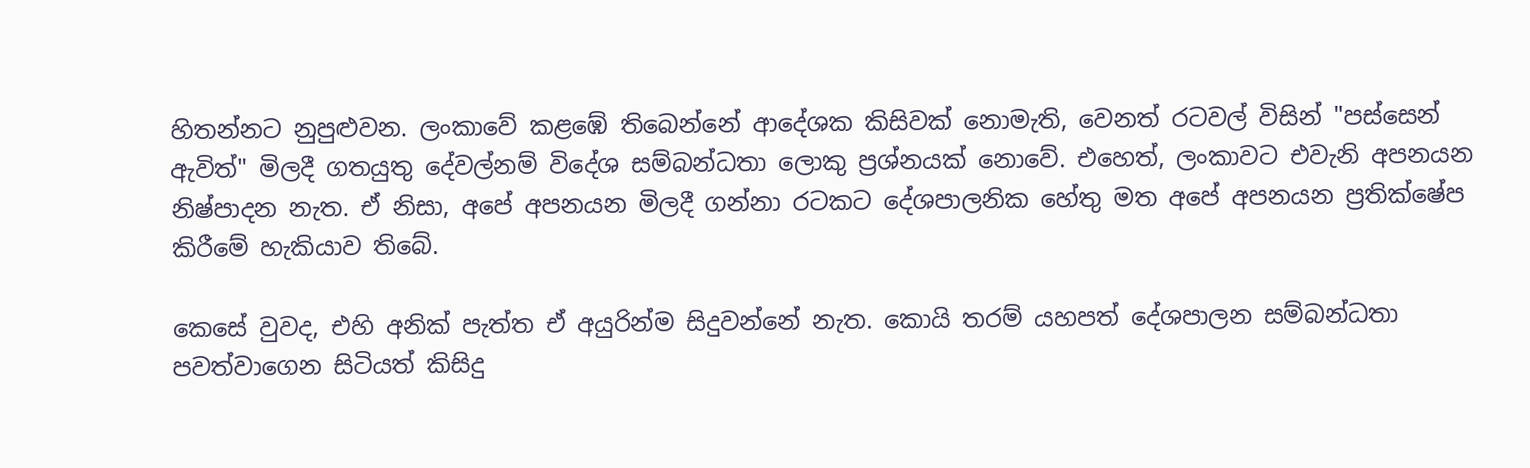හිතන්නට නුපුළුවන. ලංකාවේ කළඹේ තිබෙන්නේ ආදේශක කිසිවක් නොමැති, වෙනත් රටවල් විසින් "පස්සෙන් ඇවිත්" මිලදී ගතයුතු දේවල්නම් විදේශ සම්බන්ධතා ලොකු ප්‍රශ්නයක් නොවේ. එහෙත්, ලංකාවට එවැනි අපනයන නිෂ්පාදන නැත. ඒ නිසා, අපේ අපනයන මිලදී ගන්නා රටකට දේශපාලනික හේතු මත අපේ අපනයන ප්‍රතික්ෂේප කිරීමේ හැකියාව තිබේ.

කෙසේ වුවද, එහි අනික් පැත්ත ඒ අයුරින්ම සිදුවන්නේ නැත. කොයි තරම් යහපත් දේශපාලන සම්බන්ධතා පවත්වාගෙන සිටියත් කිසිදු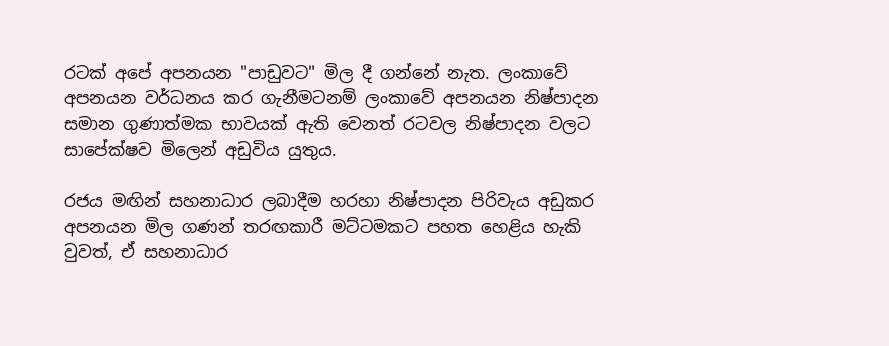රටක් අපේ අපනයන "පාඩුවට" මිල දී ගන්නේ නැත. ලංකාවේ අපනයන වර්ධනය කර ගැනීමටනම් ලංකාවේ අපනයන නිෂ්පාදන සමාන ගුණාත්මක භාවයක් ඇති වෙනත් රටවල නිෂ්පාදන වලට සාපේක්ෂව මිලෙන් අඩුවිය යුතුය.

රජය මඟින් සහනාධාර ලබාදීම හරහා නිෂ්පාදන පිරිවැය අඩුකර අපනයන මිල ගණන් තරඟකාරී මට්ටමකට පහත හෙළිය හැකි වුවත්, ඒ සහනාධාර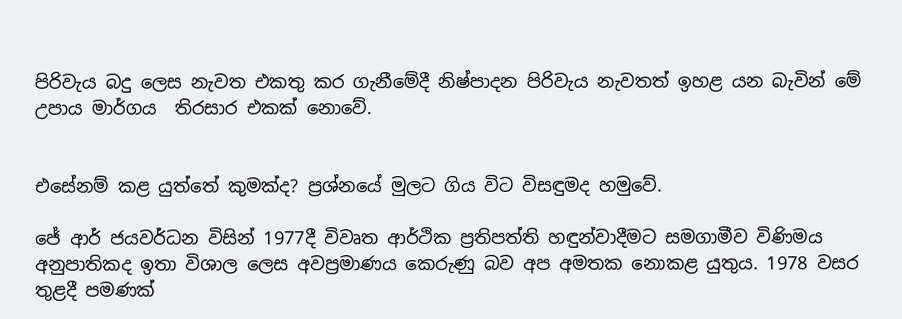පිරිවැය බදු ලෙස නැවත එකතු කර ගැනීමේදී නිෂ්පාදන පිරිවැය නැවතත් ඉහළ යන බැවින් මේ උපාය මාර්ගය  තිරසාර එකක් නොවේ.


එසේනම් කළ යුත්තේ කුමක්ද? ප්‍රශ්නයේ මුලට ගිය විට විසඳුමද හමුවේ.

ජේ ආර් ජයවර්ධන විසින් 1977දී විවෘත ආර්ථික ප්‍රතිපත්ති හඳුන්වාදීමට සමගාමීව විණිමය අනුපාතිකද ඉතා විශාල ලෙස අවප්‍රමාණය කෙරුණු බව අප අමතක නොකළ යුතුය. 1978 වසර තුළදී පමණක්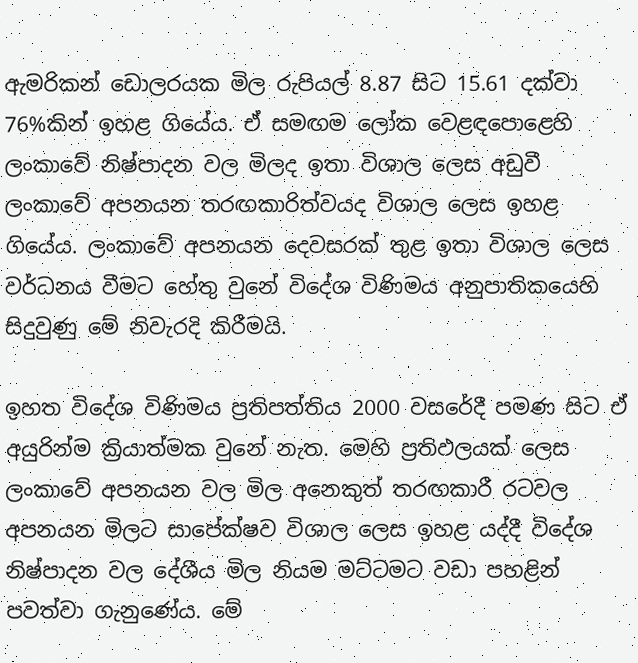ඇමරිකන් ඩොලරයක මිල රුපියල් 8.87 සිට 15.61 දක්වා 76%කින් ඉහළ ගියේය. ඒ සමඟම ලෝක වෙළඳපොළෙහි ලංකාවේ නිෂ්පාදන වල මිලද ඉතා විශාල ලෙස අඩුවී ලංකාවේ අපනයන තරඟකාරිත්වයද විශාල ලෙස ඉහළ ගියේය. ලංකාවේ අපනයන දෙවසරක් තුළ ඉතා විශාල ලෙස වර්ධනය වීමට හේතු වුනේ විදේශ විණිමය අනුපාතිකයෙහි සිදුවුණු මේ නිවැරදි කිරීමයි.

ඉහත විදේශ විණිමය ප්‍රතිපත්තිය 2000 වසරේදී පමණ සිට ඒ අයුරින්ම ක්‍රියාත්මක වුනේ නැත. මෙහි ප්‍රතිඵලයක් ලෙස ලංකාවේ අපනයන වල මිල අනෙකුත් තරඟකාරී රටවල අපනයන මිලට සාපේක්ෂව විශාල ලෙස ඉහළ යද්දී විදේශ නිෂ්පාදන වල දේශීය මිල නියම මට්ටමට වඩා පහළින් පවත්වා ගැනුණේය. මේ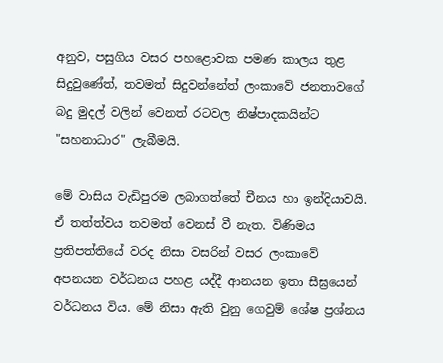අනුව, පසුගිය වසර පහළොවක පමණ කාලය තුළ සිදුවුණේත්, තවමත් සිදුවන්නේත් ලංකාවේ ජනතාවගේ බදු මුදල් වලින් වෙනත් රටවල නිෂ්පාදකයින්ට "සහනාධාර" ලැබීමයි.

මේ වාසිය වැඩිපුරම ලබාගත්තේ චීනය හා ඉන්දියාවයි. ඒ තත්ත්වය තවමත් වෙනස් වී නැත. විණිමය ප්‍රතිපත්තියේ වරද නිසා වසරින් වසර ලංකාවේ
අපනයන වර්ධනය පහළ යද්දී ආනයන ඉතා සීඝ්‍රයෙන් වර්ධනය විය. මේ නිසා ඇති වුනු ගෙවුම් ශේෂ ප්‍රශ්නය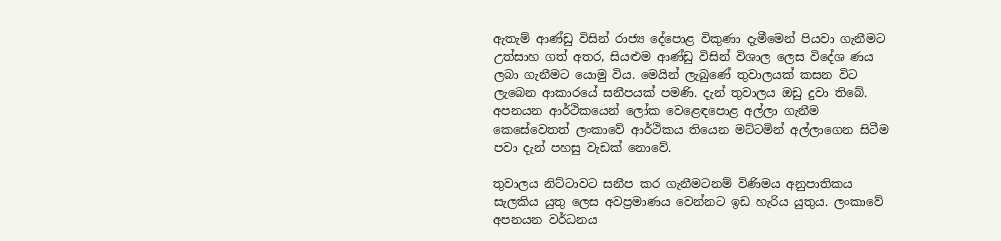ඇතැම් ආණ්ඩු විසින් රාජ්‍ය දේපොළ විකුණා දැමීමෙන් පියවා ගැනීමට උත්සාහ ගත් අතර, සියළුම ආණ්ඩු විසින් විශාල ලෙස විදේශ ණය ලබා ගැනීමට යොමු විය. මෙයින් ලැබුණේ තුවාලයක් කසන විට ලැබෙන ආකාරයේ සනීපයක් පමණි. දැන් තුවාලය ඔඩු දුවා තිබේ. අපනයන ආර්ථිකයෙන් ලෝක වෙළෙඳපොළ අල්ලා ගැනීම කෙසේවෙතත් ලංකාවේ ආර්ථිකය තියෙන මට්ටමින් අල්ලාගෙන සිටීම පවා දැන් පහසු වැඩක් නොවේ.

තුවාලය නිට්ටාවට සනීප කර ගැනීමටනම් විණිමය අනුපාතිකය සැලකිය යුතු ලෙස අවප්‍රමාණය වෙන්නට ඉඩ හැරිය යුතුය. ලංකාවේ අපනයන වර්ධනය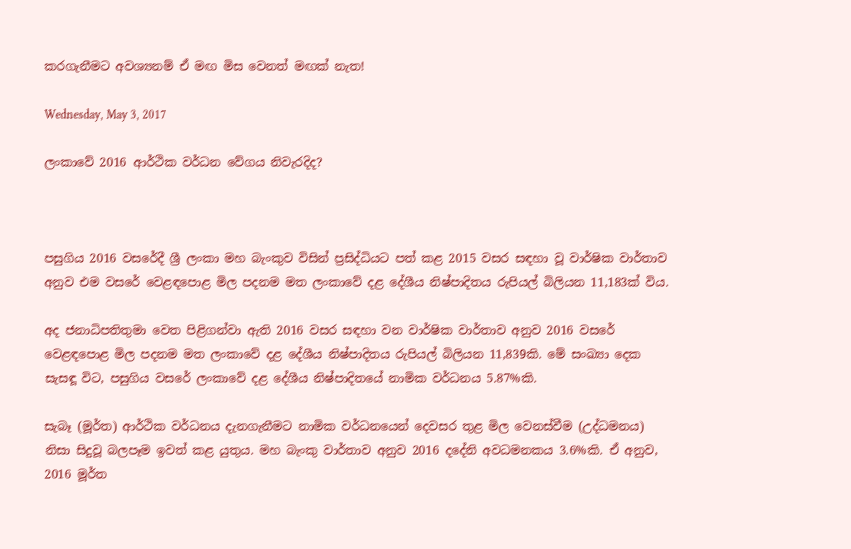කරගැනීමට අවශ්‍යනම් ඒ මඟ මිස වෙනත් මඟක් නැත!

Wednesday, May 3, 2017

ලංකාවේ 2016 ආර්ථික වර්ධන වේගය නිවැරදිද?



පසුගිය 2016 වසරේදී ශ්‍රී ලංකා මහ බැංකුව විසින් ප්‍රසිද්ධියට පත් කළ 2015 වසර සඳහා වූ වාර්ෂික වාර්තාව අනුව එම වසරේ වෙළඳපොළ මිල පදනම මත ලංකාවේ දළ දේශීය නිෂ්පාදිතය රුපියල් බිලියන 11,183ක් විය.

අද ජනාධිපතිතුමා වෙත පිළිගන්වා ඇති 2016 වසර සඳහා වන වාර්ෂික වාර්තාව අනුව 2016 වසරේ වෙළඳපොළ මිල පදනම මත ලංකාවේ දළ දේශීය නිෂ්පාදිතය රුපියල් බිලියන 11,839කි. මේ සංඛ්‍යා දෙක සැසඳූ විට, පසුගිය වසරේ ලංකාවේ දළ දේශීය නිෂ්පාදිතයේ නාමික වර්ධනය 5.87%කි.

සැබෑ (මූර්ත) ආර්ථික වර්ධනය දැනගැනීමට නාමික වර්ධනයෙන් දෙවසර තුළ මිල වෙනස්වීම (උද්ධමනය) නිසා සිදුවූ බලපෑම ඉවත් කළ යුතුය. මහ බැංකු වාර්තාව අනුව 2016 දදේනි අවධමනකය 3.6%කි. ඒ අනුව, 2016 මූර්ත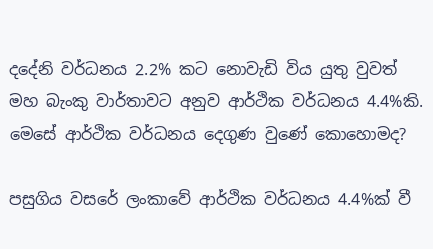දදේනි වර්ධනය 2.2% කට නොවැඩි විය යුතු වුවත් මහ බැංකු වාර්තාවට අනුව ආර්ථික වර්ධනය 4.4%කි. මෙසේ ආර්ථික වර්ධනය දෙගුණ වුණේ කොහොමද?

පසුගිය වසරේ ලංකාවේ ආර්ථික වර්ධනය 4.4%ක් වී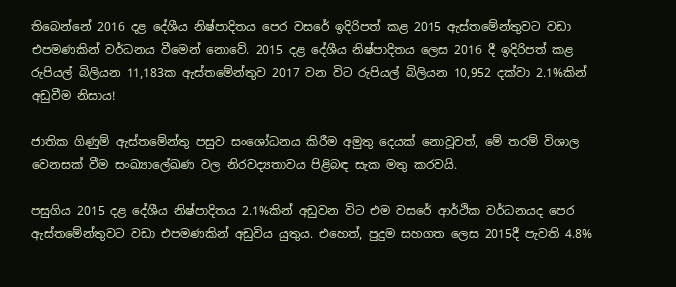තිබෙන්නේ 2016 දළ දේශීය නිෂ්පාදිතය පෙර වසරේ ඉදිරිපත් කළ 2015 ඇස්තමේන්තුවට වඩා එපමණකින් වර්ධනය වීමෙන් නොවේ. 2015 දළ දේශීය නිෂ්පාදිතය ලෙස 2016 දී ඉදිරිපත් කළ රුපියල් බිලියන 11,183ක ඇස්තමේන්තුව 2017 වන විට රුපියල් බිලියන 10,952 දක්වා 2.1%කින් අඩුවීම නිසාය!

ජාතික ගිණුම් ඇස්තමේන්තු පසුව සංශෝධනය කිරීම අමුතු දෙයක් නොවූවත්, මේ තරම් විශාල වෙනසක් වීම සංඛ්‍යාලේඛණ වල නිරවද්‍යතාවය පිළිබඳ සැක මතු කරවයි.

පසුගිය 2015 දළ දේශීය නිෂ්පාදිතය 2.1%කින් අඩුවන විට එම වසරේ ආර්ථික වර්ධනයද පෙර ඇස්තමේන්තුවට වඩා එපමණකින් අඩුවිය යුතුය. එහෙත්, පුදුම සහගත ලෙස 2015දී පැවති 4.8%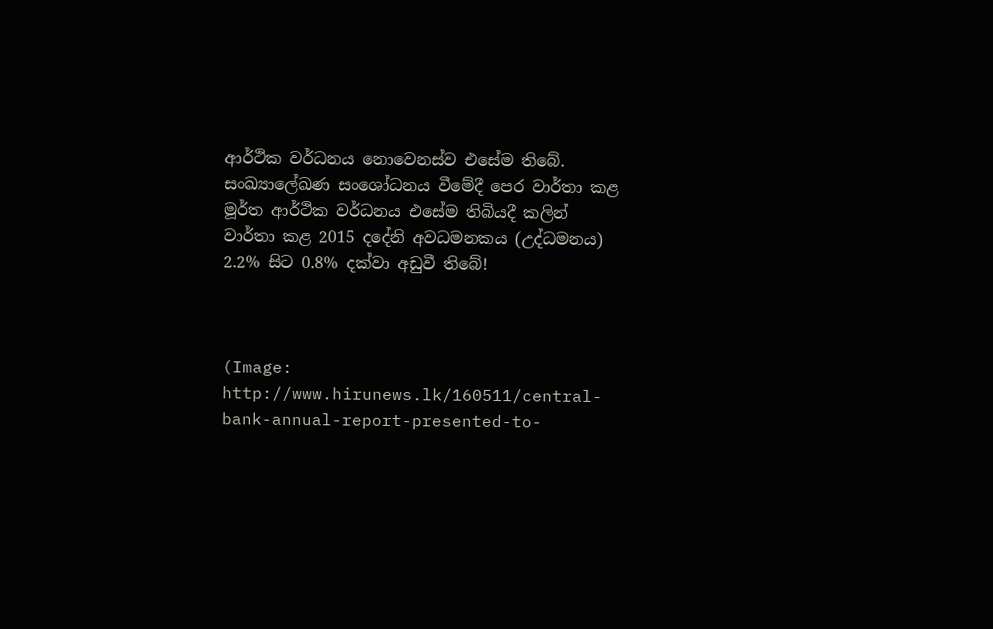ආර්ථික වර්ධනය නොවෙනස්ව එසේම තිබේ. සංඛ්‍යාලේඛණ සංශෝධනය වීමේදී පෙර වාර්තා කළ මූර්ත ආර්ථික වර්ධනය එසේම තිබියදී කලින් වාර්තා කළ 2015 දදේනි අවධමනකය (උද්ධමනය) 2.2% සිට 0.8% දක්වා අඩුවී තිබේ!



(Image: http://www.hirunews.lk/160511/central-bank-annual-report-presented-to-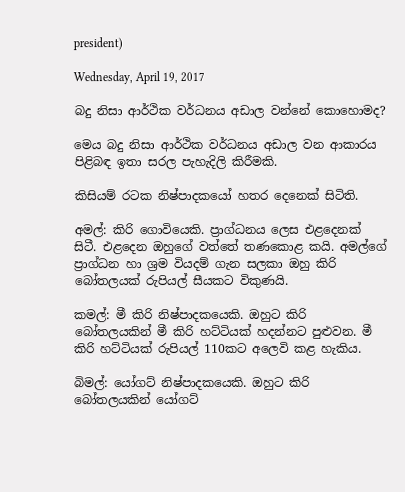president)

Wednesday, April 19, 2017

බදු නිසා ආර්ථික වර්ධනය අඩාල වන්නේ කොහොමද?

මෙය බදු නිසා ආර්ථික වර්ධනය අඩාල වන ආකාරය පිළිබඳ ඉතා සරල පැහැදිලි කිරීමකි.

කිසියම් රටක නිෂ්පාදකයෝ හතර දෙනෙක් සිටිති.

අමල්: කිරි ගොවියෙකි. ප්‍රාග්ධනය ලෙස එළදෙනක් සිටී. එළදෙන ඔහුගේ වත්තේ තණකොළ කයි. අමල්ගේ ප්‍රාග්ධන හා ශ්‍රම වියදම් ගැන සලකා ඔහු කිරි බෝතලයක් රුපියල් සීයකට විකුණයි.

කමල්: මී කිරි නිෂ්පාදකයෙකි. ඔහුට කිරි බෝතලයකින් මී කිරි හට්ටියක් හදන්නට පුළුවන. මී කිරි හට්ටියක් රුපියල් 110කට අලෙවි කළ හැකිය.

බිමල්: යෝගට් නිෂ්පාදකයෙකි. ඔහුට කිරි බෝතලයකින් යෝගට්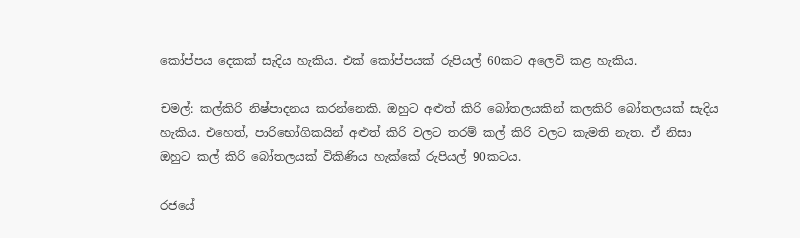කෝප්පය දෙකක් සැදිය හැකිය. එක් කෝප්පයක් රුපියල් 60කට අලෙවි කළ හැකිය.

චමල්: කල්කිරි නිෂ්පාදනය කරන්නෙකි. ඔහුට අළුත් කිරි බෝතලයකින් කලකිරි බෝතලයක් සැදිය හැකිය. එහෙත්, පාරිභෝගිකයින් අළුත් කිරි වලට තරම් කල් කිරි වලට කැමති නැත. ඒ නිසා ඔහුට කල් කිරි බෝතලයක් විකිණිය හැක්කේ රුපියල් 90කටය.

රජයේ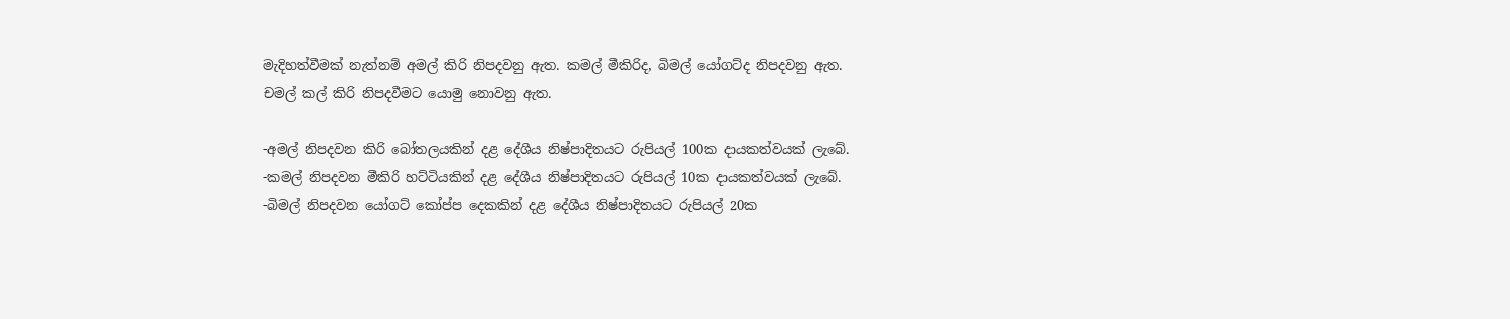මැදිහත්වීමක් නැත්නම් අමල් කිරි නිපදවනු ඇත. කමල් මීකිරිද, බිමල් යෝගට්ද නිපදවනු ඇත. චමල් කල් කිරි නිපදවීමට යොමු නොවනු ඇත.

-අමල් නිපදවන කිරි බෝතලයකින් දළ දේශීය නිෂ්පාදිතයට රුපියල් 100ක දායකත්වයක් ලැබේ.
-කමල් නිපදවන මීකිරි හට්ටියකින් දළ දේශීය නිෂ්පාදිතයට රුපියල් 10ක දායකත්වයක් ලැබේ.
-බිමල් නිපදවන යෝගට් කෝප්ප දෙකකින් දළ දේශීය නිෂ්පාදිතයට රුපියල් 20ක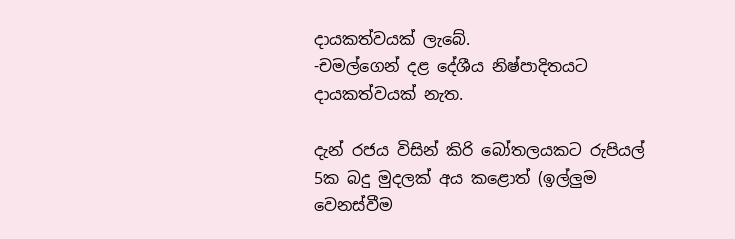දායකත්වයක් ලැබේ.
-චමල්ගෙන් දළ දේශීය නිෂ්පාදිතයට දායකත්වයක් නැත.

දැන් රජය විසින් කිරි බෝතලයකට රුපියල් 5ක බදු මුදලක් අය කළොත් (ඉල්ලුම වෙනස්වීම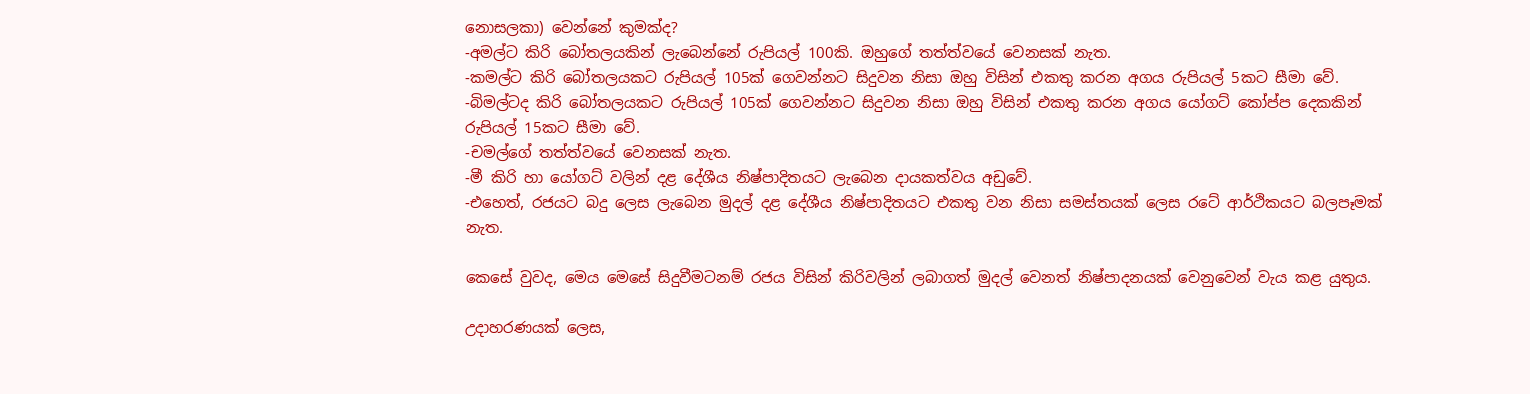නොසලකා) වෙන්නේ කුමක්ද?
-අමල්ට කිරි බෝතලයකින් ලැබෙන්නේ රුපියල් 100කි. ඔහුගේ තත්ත්වයේ වෙනසක් නැත.
-කමල්ට කිරි බෝතලයකට රුපියල් 105ක් ගෙවන්නට සිදුවන නිසා ඔහු විසින් එකතු කරන අගය රුපියල් 5කට සීමා වේ.
-බිමල්ටද කිරි බෝතලයකට රුපියල් 105ක් ගෙවන්නට සිදුවන නිසා ඔහු විසින් එකතු කරන අගය යෝගට් කෝප්ප දෙකකින් රුපියල් 15කට සීමා වේ.
-චමල්ගේ තත්ත්වයේ වෙනසක් නැත.
-මී කිරි හා යෝගට් වලින් දළ දේශීය නිෂ්පාදිතයට ලැබෙන දායකත්වය අඩුවේ.
-එහෙත්, රජයට බදු ලෙස ලැබෙන මුදල් දළ දේශීය නිෂ්පාදිතයට එකතු වන නිසා සමස්තයක් ලෙස රටේ ආර්ථිකයට බලපෑමක් නැත.

කෙසේ වුවද, මෙය මෙසේ සිදුවීමටනම් රජය විසින් කිරිවලින් ලබාගත් මුදල් වෙනත් නිෂ්පාදනයක් වෙනුවෙන් වැය කළ යුතුය.

උදාහරණයක් ලෙස,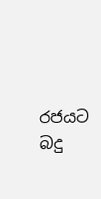රජයට බදු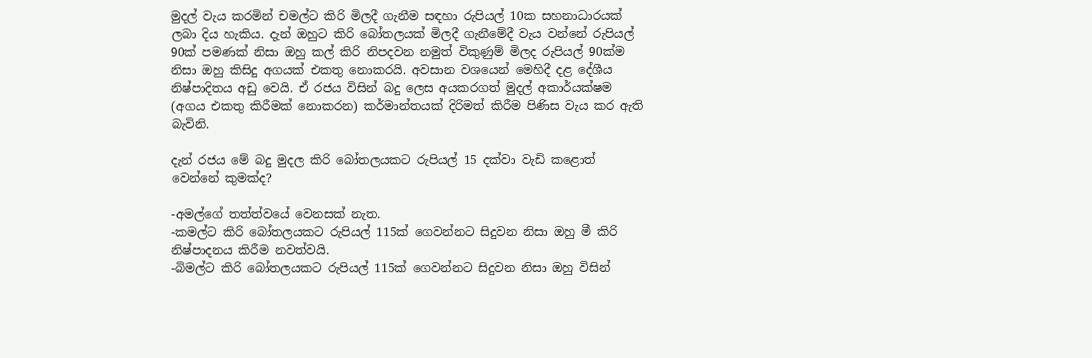මුදල් වැය කරමින් චමල්ට කිරි මිලදී ගැනීම සඳහා රුපියල් 10ක සහනාධාරයක් ලබා දිය හැකිය. දැන් ඔහුට කිරි බෝතලයක් මිලදී ගැනීමේදී වැය වන්නේ රුපියල් 90ක් පමණක් නිසා ඔහු කල් කිරි නිපදවන නමුත් විකුණුම් මිලද රුපියල් 90ක්ම නිසා ඔහු කිසිදු අගයක් එකතු නොකරයි. අවසාන වශයෙන් මෙහිදී දළ දේශීය නිෂ්පාදිතය අඩු වෙයි. ඒ රජය විසින් බදු ලෙස අයකරගත් මුදල් අකාර්යක්ෂම (අගය එකතු කිරීමක් නොකරන) කර්මාන්තයක් දිරිමත් කිරීම පිණිස වැය කර ඇති බැවිනි.

දැන් රජය මේ බදු මුදල කිරි බෝතලයකට රුපියල් 15 දක්වා වැඩි කළොත් වෙන්නේ කුමක්ද?

-අමල්ගේ තත්ත්වයේ වෙනසක් නැත.
-කමල්ට කිරි බෝතලයකට රුපියල් 115ක් ගෙවන්නට සිදුවන නිසා ඔහු මී කිරි නිෂ්පාදනය කිරීම නවත්වයි.
-බිමල්ට කිරි බෝතලයකට රුපියල් 115ක් ගෙවන්නට සිදුවන නිසා ඔහු විසින්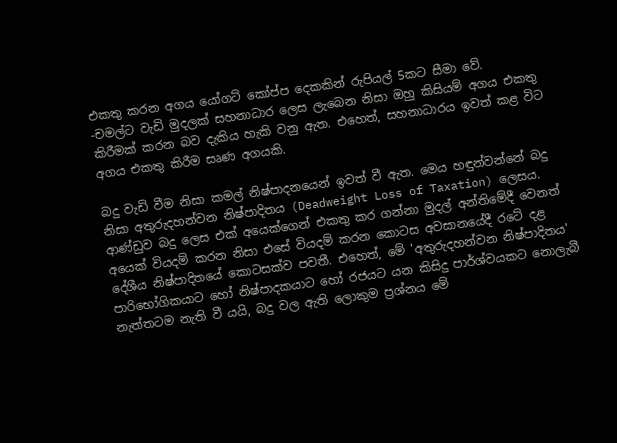එකතු කරන අගය යෝගට් කෝප්ප දෙකකින් රුපියල් 5කට සීමා වේ.
-චමල්ට වැඩි මුදලක් සහනාධාර ලෙස ලැබෙන නිසා ඔහු කිසියම් අගය එකතු කිරීමක් කරන බව දැකිය හැකි වනු ඇත. එහෙත්, සහනාධාරය ඉවත් කළ විට අගය එකතු කිරීම සෘණ අගයකි.

බදු වැඩි වීම නිසා කමල් නිෂ්පාදනයෙන් ඉවත් වී ඇත. මෙය හඳුන්වන්නේ බදු නිසා අතුරුදහන්වන නිෂ්පාදිතය (Deadweight Loss of Taxation) ලෙසය. ආණ්ඩුව බදු ලෙස එක් අයෙක්ගෙන් එකතු කර ගන්නා මුදල් අන්තිමේදී වෙනත් අයෙක් වියදම් කරන නිසා එසේ වියදම් කරන කොටස අවසානයේදී රටේ දළ දේශීය නිෂ්පාදිතයේ කොටසක්ව පවතී. එහෙත්, මේ 'අතුරුදහන්වන නිෂ්පාදිතය' පාරිභෝගිකයාට හෝ නිෂ්පාදකයාට හෝ රජයට යන කිසිදු පාර්ශ්වයකට නොලැබී නැත්තටම නැති වී යයි, බදු වල ඇති ලොකුම ප්‍රශ්නය මේ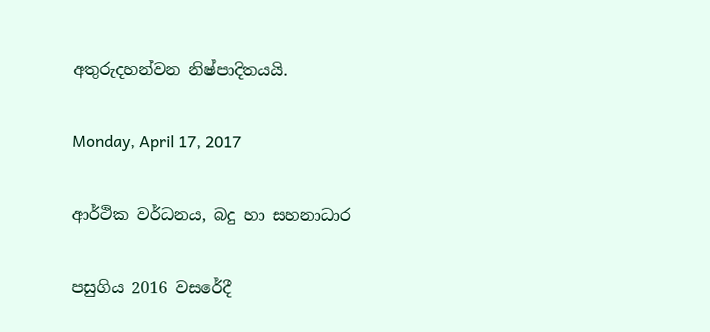අතුරුදහන්වන නිෂ්පාදිතයයි.

Monday, April 17, 2017

ආර්ථික වර්ධනය, බදු හා සහනාධාර

පසුගිය 2016 වසරේදී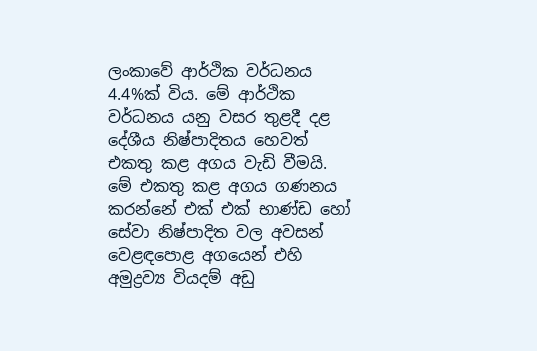ලංකාවේ ආර්ථික වර්ධනය 4.4%ක් විය. මේ ආර්ථික වර්ධනය යනු වසර තුළදී දළ දේශීය නිෂ්පාදිතය හෙවත් එකතු කළ අගය වැඩි වීමයි. මේ එකතු කළ අගය ගණනය කරන්නේ එක් එක් භාණ්ඩ හෝ සේවා නිෂ්පාදිත වල අවසන් වෙළඳපොළ අගයෙන් එහි අමුද්‍රව්‍ය වියදම් අඩු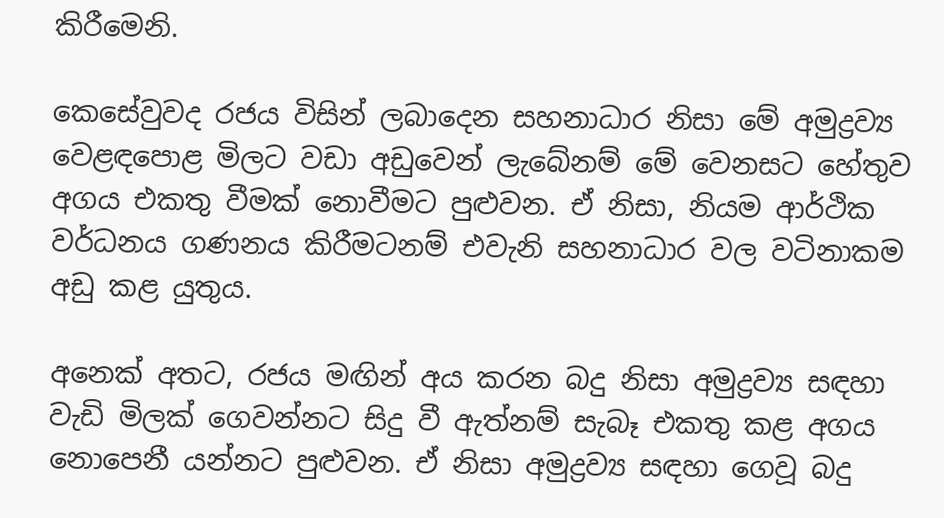කිරීමෙනි.

කෙසේවුවද රජය විසින් ලබාදෙන සහනාධාර නිසා මේ අමුද්‍රව්‍ය වෙළඳපොළ මිලට වඩා අඩුවෙන් ලැබේනම් මේ වෙනසට හේතුව අගය එකතු වීමක් නොවීමට පුළුවන. ඒ නිසා, නියම ආර්ථික වර්ධනය ගණනය කිරීමටනම් එවැනි සහනාධාර වල වටිනාකම අඩු කළ යුතුය.

අනෙක් අතට, රජය මඟින් අය කරන බදු නිසා අමුද්‍රව්‍ය සඳහා වැඩි මිලක් ගෙවන්නට සිදු වී ඇත්නම් සැබෑ එකතු කළ අගය නොපෙනී යන්නට පුළුවන. ඒ නිසා අමුද්‍රව්‍ය සඳහා ගෙවූ බදු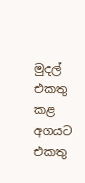මුදල් එකතු කළ අගයට එකතු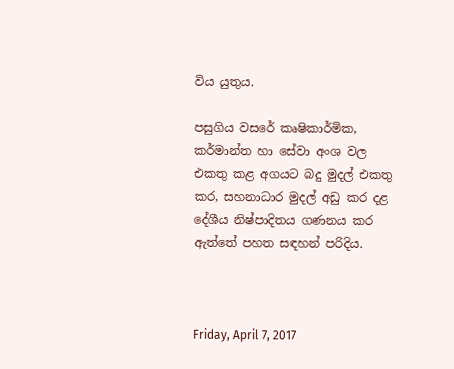විය යුතුය.

පසුගිය වසරේ කෘෂිකාර්මික, කර්මාන්ත හා සේවා අංශ වල එකතු කළ අගයට බදු මුදල් එකතු කර, සහනාධාර මුදල් අඩු කර දළ දේශීය නිෂ්පාදිතය ගණනය කර ඇත්තේ පහත සඳහන් පරිදිය.



Friday, April 7, 2017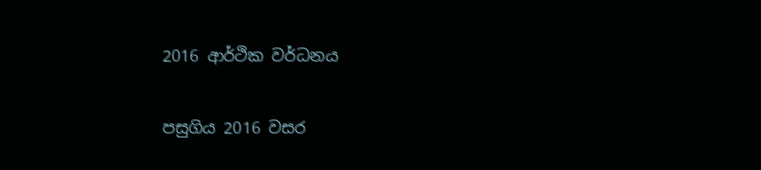2016 ආර්ථික වර්ධනය

පසුගිය 2016 වසර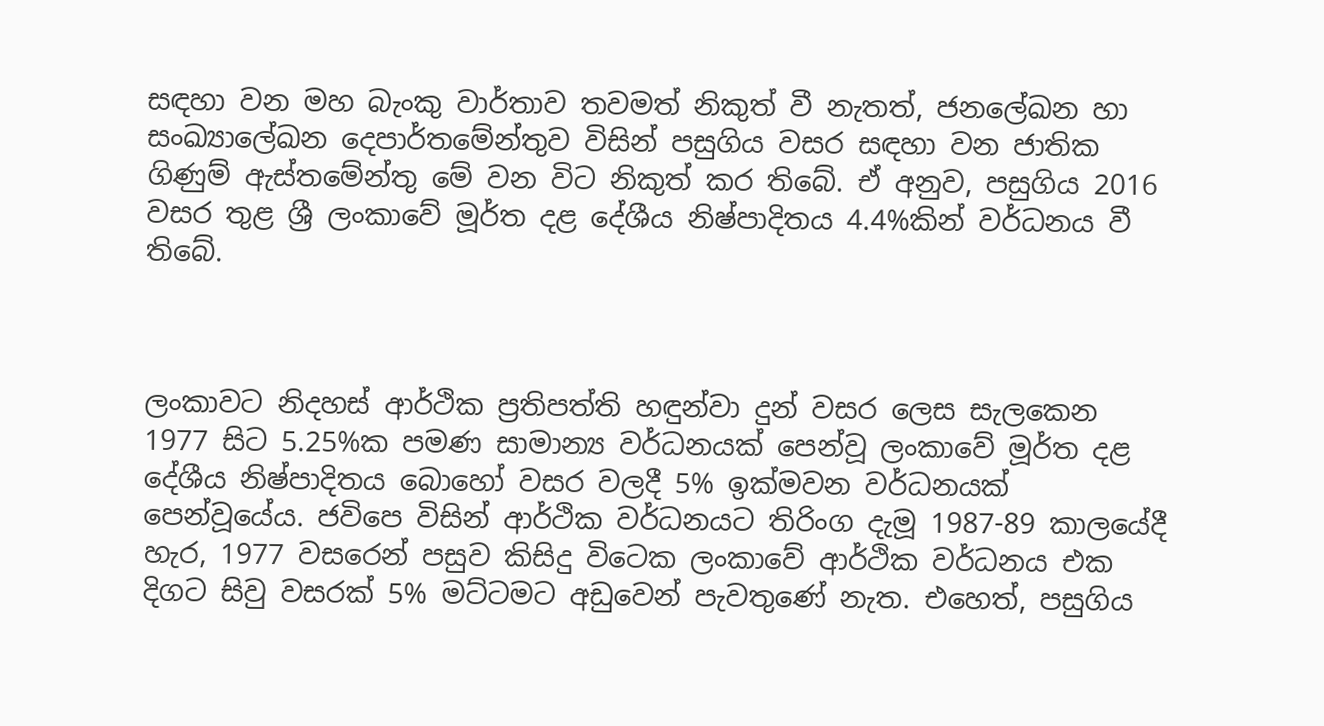සඳහා වන මහ බැංකු වාර්තාව තවමත් නිකුත් වී නැතත්, ජනලේඛන හා සංඛ්‍යාලේඛන දෙපාර්තමේන්තුව විසින් පසුගිය වසර සඳහා වන ජාතික ගිණුම් ඇස්තමේන්තු මේ වන විට නිකුත් කර තිබේ. ඒ අනුව, පසුගිය 2016 වසර තුළ ශ්‍රී ලංකාවේ මූර්ත දළ දේශීය නිෂ්පාදිතය 4.4%කින් වර්ධනය වී තිබේ.



ලංකාවට නිදහස් ආර්ථික ප්‍රතිපත්ති හඳුන්වා දුන් වසර ලෙස සැලකෙන 1977 සිට 5.25%ක පමණ සාමාන්‍ය වර්ධනයක් පෙන්වූ ලංකාවේ මූර්ත දළ දේශීය නිෂ්පාදිතය බොහෝ වසර වලදී 5% ඉක්මවන වර්ධනයක් පෙන්වූයේය. ජවිපෙ විසින් ආර්ථික වර්ධනයට තිරිංග දැමූ 1987-89 කාලයේදී හැර, 1977 වසරෙන් පසුව කිසිදු විටෙක ලංකාවේ ආර්ථික වර්ධනය එක දිගට සිවු වසරක් 5% මට්ටමට අඩුවෙන් පැවතුණේ නැත. එහෙත්, පසුගිය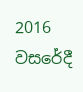2016 වසරේදී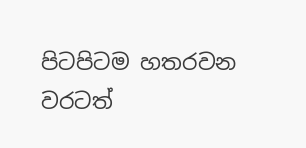පිටපිටම හතරවන වරටත්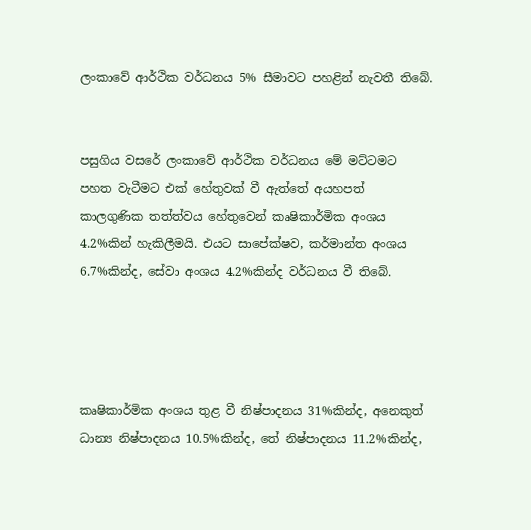ලංකාවේ ආර්ථික වර්ධනය 5% සීමාවට පහළින් නැවතී තිබේ.


පසුගිය වසරේ ලංකාවේ ආර්ථික වර්ධනය මේ මට්ටමට පහත වැටීමට එක් හේතුවක් වී ඇත්තේ අයහපත් කාලගුණික තත්ත්වය හේතුවෙන් කෘෂිකාර්මික අංශය 4.2%කින් හැකිලීමයි. එයට සාපේක්ෂව, කර්මාන්ත අංශය 6.7%කින්ද, සේවා අංශය 4.2%කින්ද වර්ධනය වී තිබේ.




කෘෂිකාර්මික අංශය තුළ වී නිෂ්පාදනය 31%කින්ද, අනෙකුත් ධාන්‍ය නිෂ්පාදනය 10.5%කින්ද, තේ නිෂ්පාදනය 11.2%කින්ද,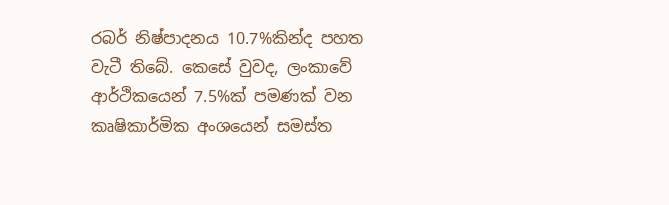රබර් නිෂ්පාදනය 10.7%කින්ද පහත වැටී තිබේ. කෙසේ වුවද, ලංකාවේ ආර්ථිකයෙන් 7.5%ක් පමණක් වන කෘෂිකාර්මික අංශයෙන් සමස්ත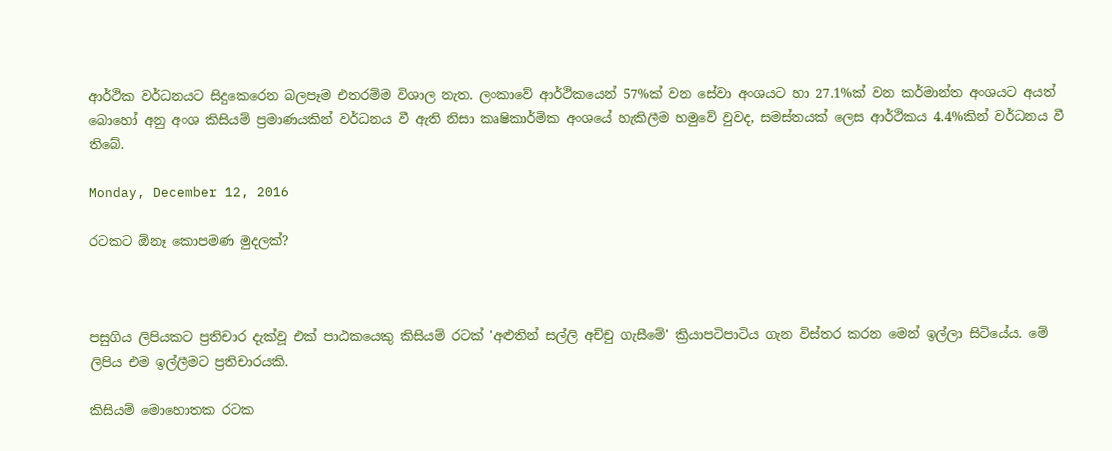ආර්ථික වර්ධනයට සිදුකෙරෙන බලපෑම එතරම්ම විශාල නැත. ලංකාවේ ආර්ථිකයෙන් 57%ක් වන සේවා අංශයට හා 27.1%ක් වන කර්මාන්ත අංශයට අයත් බොහෝ අනු අංශ කිසියම් ප්‍රමාණයකින් වර්ධනය වී ඇති නිසා කෘෂිකාර්මික අංශයේ හැකිලීම හමුවේ වුවද, සමස්තයක් ලෙස ආර්ථිකය 4.4%කින් වර්ධනය වී තිබේ.

Monday, December 12, 2016

රටකට ඕනෑ කොපමණ මුදලක්?



පසුගිය ලිපියකට ප්‍රතිචාර දැක්වූ එක් පාඨකයෙකු කිසියම් රටක් 'අළුතින් සල්ලි අච්චු ගැසීමේ' ක්‍රියාපටිපාටිය ගැන විස්තර කරන මෙන් ඉල්ලා සිටියේය. මේ ලිපිය එම ඉල්ලීමට ප්‍රතිචාරයකි.

කිසියම් මොහොතක රටක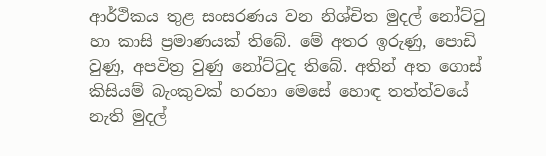ආර්ථිකය තුළ සංසරණය වන නිශ්චිත මුදල් නෝට්ටු හා කාසි ප්‍රමාණයක් තිබේ. මේ අතර ඉරුණු, පොඩි වුණු, අපවිත්‍ර වුණු නෝට්ටුද තිබේ. අතින් අත ගොස් කිසියම් බැංකුවක් හරහා මෙසේ හොඳ තත්ත්වයේ නැති මුදල්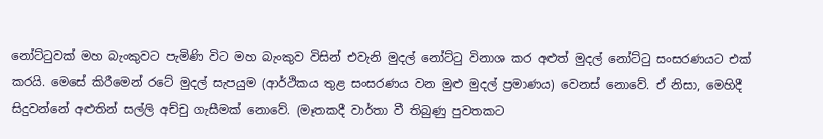නෝට්ටුවක් මහ බැංකුවට පැමිණි විට මහ බැංකුව විසින් එවැනි මුදල් නෝට්ටු විනාශ කර අළුත් මුදල් නෝට්ටු සංසරණයට එක් කරයි. මෙසේ කිරීමෙන් රටේ මුදල් සැපයුම (ආර්ථිකය තුළ සංසරණය වන මුළු මුදල් ප්‍රමාණය) වෙනස් නොවේ. ඒ නිසා, මෙහිදී සිදුවන්නේ අළුතින් සල්ලි අච්චු ගැසීමක් නොවේ. (මෑතකදී වාර්තා වී තිබුණු පුවතකට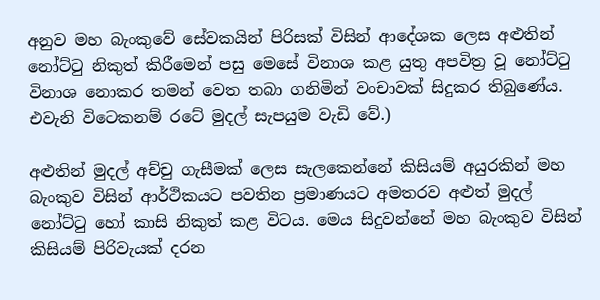අනුව මහ බැංකුවේ සේවකයින් පිරිසක් විසින් ආදේශක ලෙස අළුතින් නෝට්ටු නිකුත් කිරීමෙන් පසු මෙසේ විනාශ කළ යුතු අපවිත්‍ර වූ නෝට්ටු විනාශ නොකර තමන් වෙත තබා ගනිමින් වංචාවක් සිදුකර තිබුණේය. එවැනි විටෙකනම් රටේ මුදල් සැපයුම වැඩි වේ.)

අළුතින් මුදල් අච්චු ගැසීමක් ලෙස සැලකෙන්නේ කිසියම් අයුරකින් මහ බැංකුව විසින් ආර්ථිකයට පවතින ප්‍රමාණයට අමතරව අළුත් මුදල් නෝට්ටු හෝ කාසි නිකුත් කළ විටය. මෙය සිදුවන්නේ මහ බැංකුව විසින් කිසියම් පිරිවැයක් දරන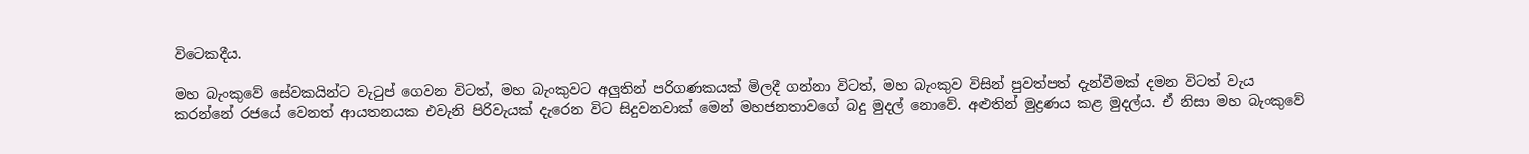විටෙකදීය.

මහ බැංකුවේ සේවකයින්ට වැටුප් ගෙවන විටත්, මහ බැංකුවට අලුතින් පරිගණකයක් මිලදී ගන්නා විටත්, මහ බැංකුව විසින් පුවත්පත් දැන්වීමක් දමන විටත් වැය කරන්නේ රජයේ වෙනත් ආයතනයක එවැනි පිරිවැයක් දැරෙන විට සිදුවනවාක් මෙන් මහජනතාවගේ බදු මුදල් නොවේ. අළුතින් මුද්‍රණය කළ මුදල්ය. ඒ නිසා මහ බැංකුවේ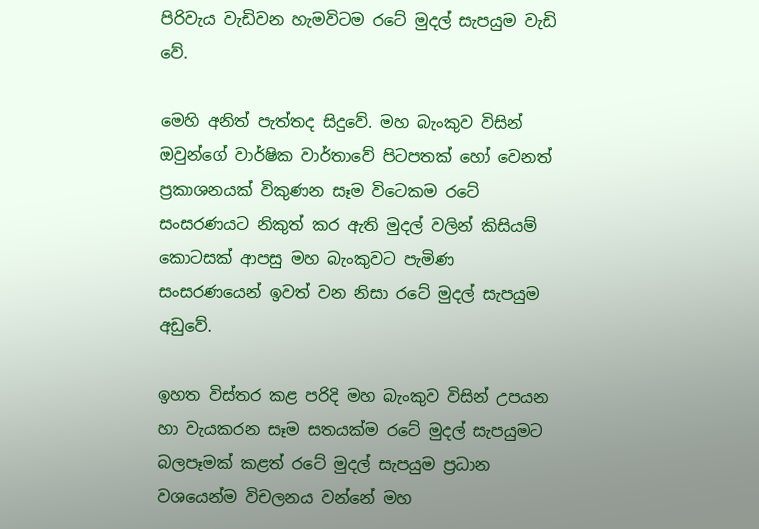පිරිවැය වැඩිවන හැමවිටම රටේ මුදල් සැපයුම වැඩි වේ.

මෙහි අනිත් පැත්තද සිදුවේ. මහ බැංකුව විසින් ඔවුන්ගේ වාර්ෂික වාර්තාවේ පිටපතක් හෝ වෙනත් ප්‍රකාශනයක් විකුණන සෑම විටෙකම රටේ සංසරණයට නිකුත් කර ඇති මුදල් වලින් කිසියම් කොටසක් ආපසු මහ බැංකුවට පැමිණ සංසරණයෙන් ඉවත් වන නිසා රටේ මුදල් සැපයුම අඩුවේ.

ඉහත විස්තර කළ පරිදි මහ බැංකුව විසින් උපයන හා වැයකරන සෑම සතයක්ම රටේ මුදල් සැපයුමට බලපෑමක් කළත් රටේ මුදල් සැපයුම ප්‍රධාන වශයෙන්ම විචලනය වන්නේ මහ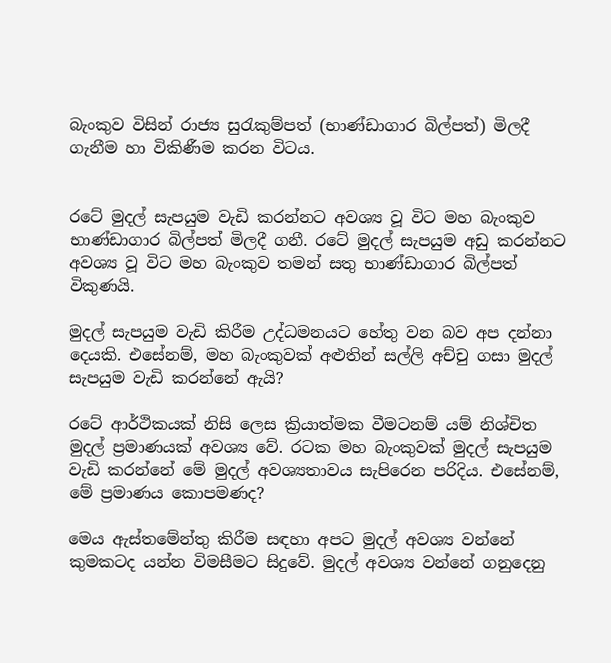බැංකුව විසින් රාජ්‍ය සුරැකුම්පත් (භාණ්ඩාගාර බිල්පත්) මිලදී ගැනීම හා විකිණීම කරන විටය.


රටේ මුදල් සැපයුම වැඩි කරන්නට අවශ්‍ය වූ විට මහ බැංකුව භාණ්ඩාගාර බිල්පත් මිලදී ගනී. රටේ මුදල් සැපයුම අඩු කරන්නට අවශ්‍ය වූ විට මහ බැංකුව තමන් සතු භාණ්ඩාගාර බිල්පත් විකුණයි.

මුදල් සැපයුම වැඩි කිරීම උද්ධමනයට හේතු වන බව අප දන්නා දෙයකි. එසේනම්, මහ බැංකුවක් අළුතින් සල්ලි අච්චු ගසා මුදල් සැපයුම වැඩි කරන්නේ ඇයි?

රටේ ආර්ථිකයක් නිසි ලෙස ක්‍රියාත්මක වීමටනම් යම් නිශ්චිත මුදල් ප්‍රමාණයක් අවශ්‍ය වේ. රටක මහ බැංකුවක් මුදල් සැපයුම වැඩි කරන්නේ මේ මුදල් අවශ්‍යතාවය සැපිරෙන පරිදිය. එසේනම්, මේ ප්‍රමාණය කොපමණද?

මෙය ඇස්තමේන්තු කිරීම සඳහා අපට මුදල් අවශ්‍ය වන්නේ කුමකටද යන්න විමසීමට සිදුවේ. මුදල් අවශ්‍ය වන්නේ ගනුදෙනු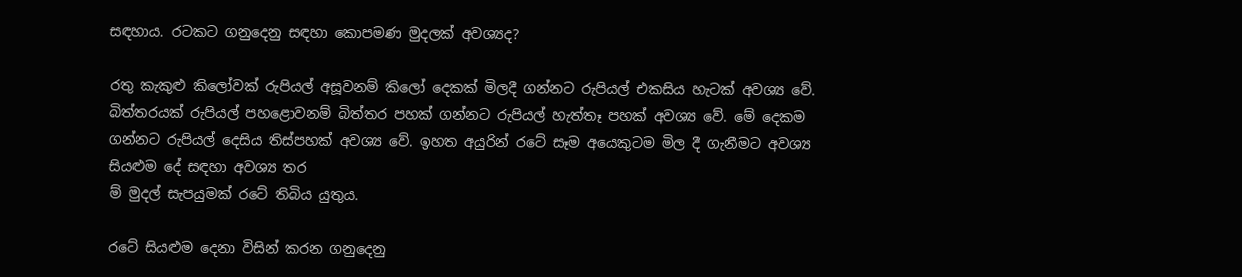සඳහාය. රටකට ගනුදෙනු සඳහා කොපමණ මුදලක් අවශ්‍යද?

රතු කැකුළු කිලෝවක් රුපියල් අසූවනම් කිලෝ දෙකක් මිලදී ගන්නට රුපියල් එකසිය හැටක් අවශ්‍ය වේ. බිත්තරයක් රුපියල් පහළොවනම් බිත්තර පහක් ගන්නට රුපියල් හැත්තෑ පහක් අවශ්‍ය වේ. මේ දෙකම ගන්නට රුපියල් දෙසිය තිස්පහක් අවශ්‍ය වේ. ඉහත අයුරින් රටේ සෑම අයෙකුටම මිල දී ගැනීමට අවශ්‍ය සියළුම දේ සඳහා අවශ්‍ය තර
ම් මුදල් සැපයුමක් රටේ තිබිය යුතුය.

රටේ සියළුම දෙනා විසින් කරන ගනුදෙනු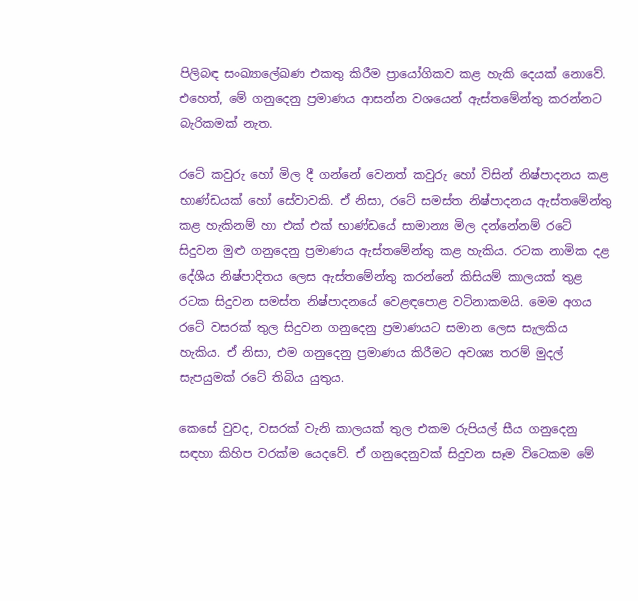පිලිබඳ සංඛ්‍යාලේඛණ එකතු කිරීම ප්‍රායෝගිකව කළ හැකි දෙයක් නොවේ. එහෙත්, මේ ගනුදෙනු ප්‍රමාණය ආසන්න වශයෙන් ඇස්තමේන්තු කරන්නට බැරිකමක් නැත.

රටේ කවුරු හෝ මිල දී ගන්නේ වෙනත් කවුරු හෝ විසින් නිෂ්පාදනය කළ භාණ්ඩයක් හෝ සේවාවකි. ඒ නිසා, රටේ සමස්ත නිෂ්පාදනය ඇස්තමේන්තු කළ හැකිනම් හා එක් එක් භාණ්ඩයේ සාමාන්‍ය මිල දන්නේනම් රටේ සිදුවන මුළු ගනුදෙනු ප්‍රමාණය ඇස්තමේන්තු කළ හැකිය. රටක නාමික දළ දේශීය නිෂ්පාදිතය ලෙස ඇස්තමේන්තු කරන්නේ කිසියම් කාලයක් තුළ රටක සිදුවන සමස්ත නිෂ්පාදනයේ වෙළඳපොළ වටිනාකමයි. මෙම අගය රටේ වසරක් තුල සිදුවන ගනුදෙනු ප්‍රමාණයට සමාන ලෙස සැලකිය හැකිය. ඒ නිසා, එම ගනුදෙනු ප්‍රමාණය කිරීමට අවශ්‍ය තරම් මුදල් සැපයුමක් රටේ තිබිය යුතුය.

කෙසේ වුවද, වසරක් වැනි කාලයක් තුල එකම රුපියල් සීය ගනුදෙනු සඳහා කිහිප වරක්ම යෙදවේ. ඒ ගනුදෙනුවක් සිදුවන සෑම විටෙකම මේ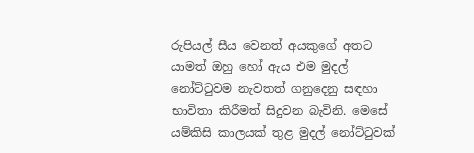රුපියල් සීය වෙනත් අයකුගේ අතට යාමත් ඔහු හෝ ඇය එම මුදල් නෝට්ටුවම නැවතත් ගනුදෙනු සඳහා භාවිතා කිරීමත් සිදුවන බැවිනි. මෙසේ යම්කිසි කාලයක් තුළ මුදල් නෝට්ටුවක්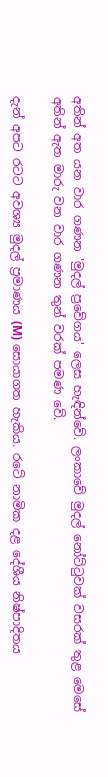අතින් අත යන වාර ගණන 'මුදල් ප්‍රවේගය' ලෙස හැඳින්වේ. ලංකාවේ මුදල් නෝට්ටුවක් වසරක් තුළ මෙසේ අතින් ඇත මාරු වන වාර ගණන තුන් වරක් පමණ වේ.

දැන් අපට රටට අවශ්‍ය මුදල් ප්‍රමාණය (M) සොයාගත හැකිය. රටේ නාමික දළ දේශීය නිෂ්පාදිතය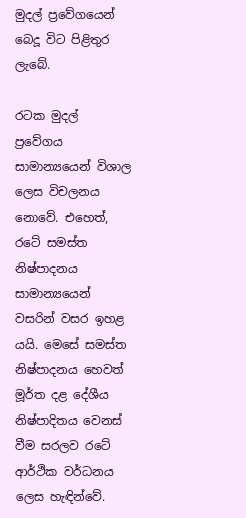මුදල් ප්‍රවේගයෙන් බෙදූ විට පිළිතුර ලැබේ.

රටක මුදල්
ප්‍රවේගය සාමාන්‍යයෙන් විශාල ලෙස විචලනය නොවේ. එහෙත්, රටේ සමස්ත නිෂ්පාදනය සාමාන්‍යයෙන් වසරින් වසර ඉහළ යයි. මෙසේ සමස්ත නිෂ්පාදනය හෙවත් මූර්ත දළ දේශීය නිෂ්පාදිතය වෙනස් වීම සරලව රටේ ආර්ථික වර්ධනය ලෙස හැඳින්වේ.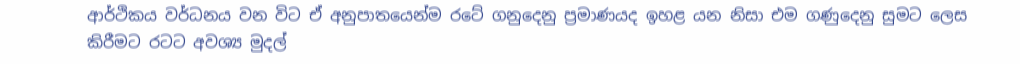ආර්ථිකය වර්ධනය වන විට ඒ අනුපාතයෙන්ම රටේ ගනුදෙනු ප්‍රමාණයද ඉහළ යන නිසා එම ගණුදෙනු සුමට ලෙස කිරීමට රටට අවශ්‍ය මුදල්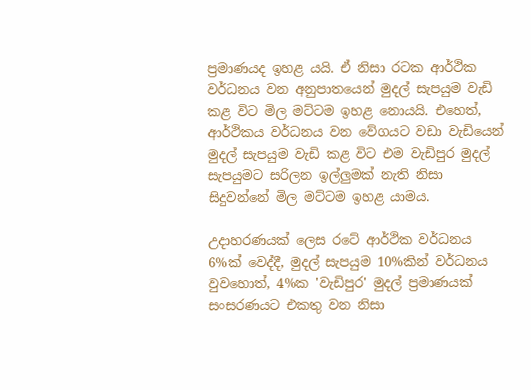ප්‍රමාණයද ඉහළ යයි. ඒ නිසා රටක ආර්ථික වර්ධනය වන අනුපාතයෙන් මුදල් සැපයුම වැඩි කළ විට මිල මට්ටම ඉහළ නොයයි. එහෙත්, ආර්ථිකය වර්ධනය වන වේගයට වඩා වැඩියෙන් මුදල් සැපයුම වැඩි කළ විට එම වැඩිපුර මුදල් සැපයුමට සරිලන ඉල්ලුමක් නැති නිසා සිදුවන්නේ මිල මට්ටම ඉහළ යාමය.

උදාහරණයක් ලෙස රටේ ආර්ථික වර්ධනය 6%ක් වෙද්දී, මුදල් සැපයුම 10%කින් වර්ධනය වුවහොත්, 4%ක 'වැඩිපුර' මුදල් ප්‍රමාණයක් සංසරණයට එකතු වන නිසා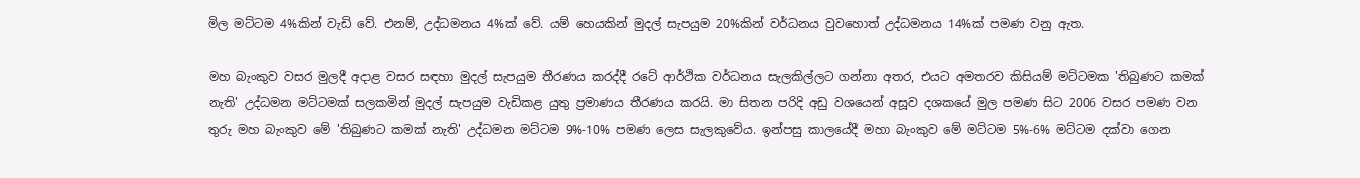මිල මට්ටම 4%කින් වැඩි වේ. එනම්, උද්ධමනය 4%ක් වේ. යම් හෙයකින් මුදල් සැපයුම 20%කින් වර්ධනය වුවහොත් උද්ධමනය 14%ක් පමණ වනු ඇත.

මහ බැංකුව වසර මුලදී අදාළ වසර සඳහා මුදල් සැපයුම තීරණය කරද්දී රටේ ආර්ථික වර්ධනය සැලකිල්ලට ගන්නා අතර, එයට අමතරව කිසියම් මට්ටමක 'තිබුණට කමක් නැති' උද්ධමන මට්ටමක් සලකමින් මුදල් සැපයුම වැඩිකළ යුතු ප්‍රමාණය තීරණය කරයි. මා සිතන පරිදි අඩු වශයෙන් අසූව දශකයේ මුල පමණ සිට 2006 වසර පමණ වන තුරු මහ බැංකුව මේ 'තිබුණට කමක් නැති' උද්ධමන මට්ටම 9%-10% පමණ ලෙස සැලකුවේය. ඉන්පසු කාලයේදී මහා බැංකුව මේ මට්ටම 5%-6% මට්ටම දක්වා ගෙන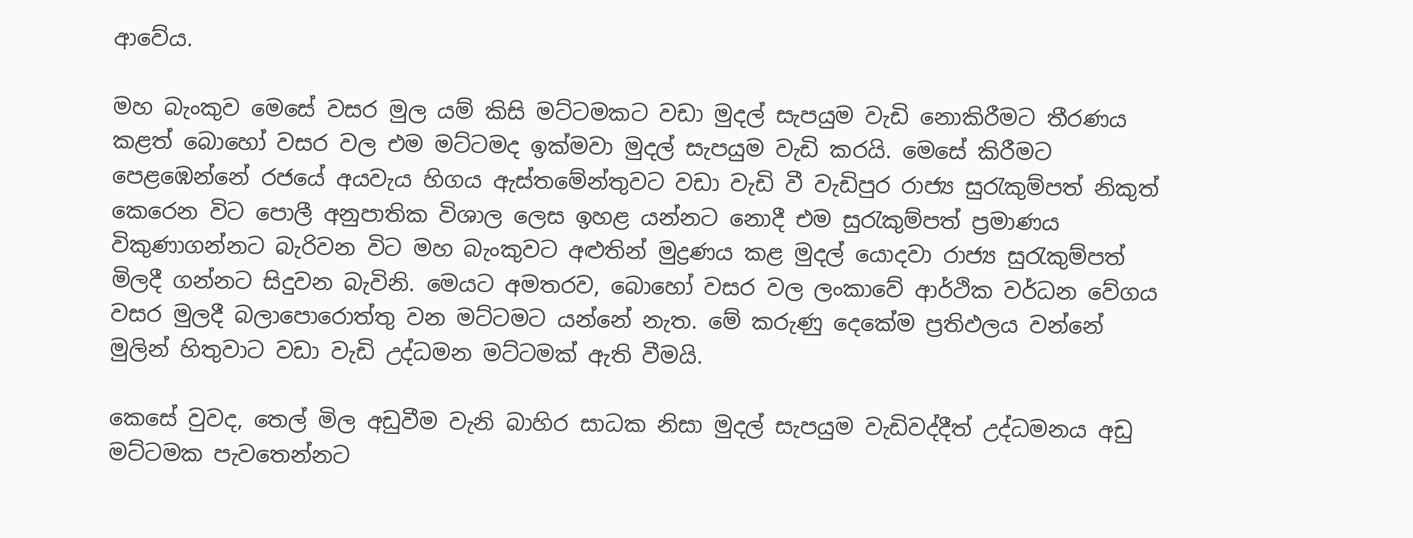ආවේය.

මහ බැංකුව මෙසේ වසර මුල යම් කිසි මට්ටමකට වඩා මුදල් සැපයුම වැඩි නොකිරීමට තීරණය කළත් බොහෝ වසර වල එම මට්ටමද ඉක්මවා මුදල් සැපයුම වැඩි කරයි. මෙසේ කිරීමට පෙළඹෙන්නේ රජයේ අයවැය හිගය ඇස්තමේන්තුවට වඩා වැඩි වී වැඩිපුර රාජ්‍ය සුරැකුම්පත් නිකුත් කෙරෙන විට පොලී අනුපාතික විශාල ලෙස ඉහළ යන්නට නොදී එම සුරැකුම්පත් ප්‍රමාණය විකුණාගන්නට බැරිවන විට මහ බැංකුවට අළුතින් මුද්‍රණය කළ මුදල් යොදවා රාජ්‍ය සුරැකුම්පත් මිලදී ගන්නට සිදුවන බැවිනි. මෙයට අමතරව, බොහෝ වසර වල ලංකාවේ ආර්ථික වර්ධන වේගය වසර මුලදී බලාපොරොත්තු වන මට්ටමට යන්නේ නැත. මේ කරුණු දෙකේම ප්‍රතිඵලය වන්නේ මුලින් හිතුවාට වඩා වැඩි උද්ධමන මට්ටමක් ඇති වීමයි.

කෙසේ වුවද, තෙල් මිල අඩුවීම වැනි බාහිර සාධක නිසා මුදල් සැපයුම වැඩිවද්දීත් උද්ධමනය අඩු මට්ටමක පැවතෙන්නට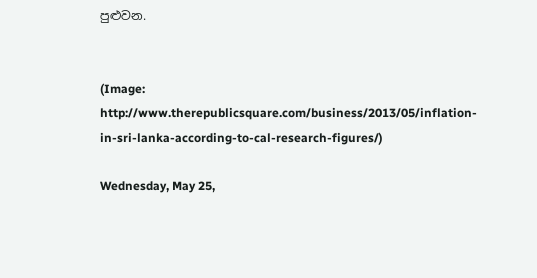පුළුවන.


(Image: http://www.therepublicsquare.com/business/2013/05/inflation-in-sri-lanka-according-to-cal-research-figures/)

Wednesday, May 25,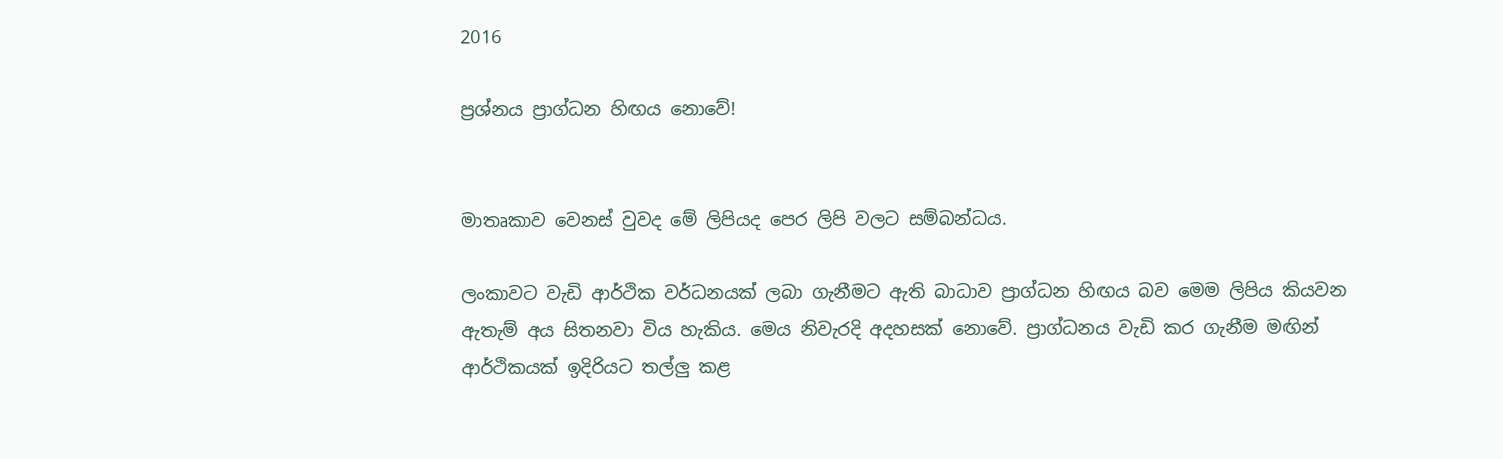2016

ප්‍රශ්නය ප්‍රාග්ධන හිඟය නොවේ!


මාතෘකාව වෙනස් වුවද මේ ලිපියද පෙර ලිපි වලට සම්බන්ධය.

ලංකාවට වැඩි ආර්ථික වර්ධනයක් ලබා ගැනීමට ඇති බාධාව ප්‍රාග්ධන හිඟය බව මෙම ලිපිය කියවන ඇතැම් අය සිතනවා විය හැකිය. මෙය නිවැරදි අදහසක් නොවේ. ප්‍රාග්ධනය වැඩි කර ගැනීම මඟින් ආර්ථිකයක් ඉදිරියට තල්ලු කළ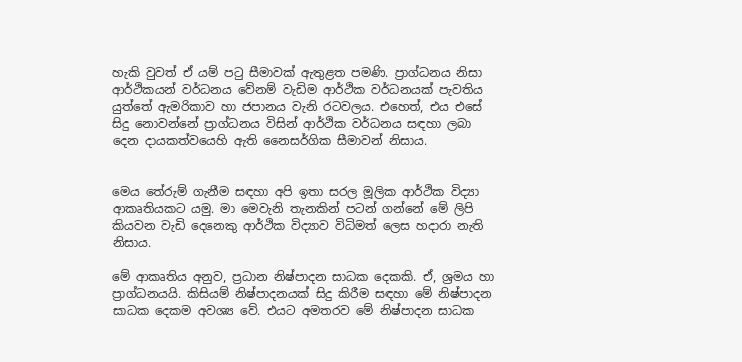හැකි වුවත් ඒ යම් පටු සීමාවක් ඇතුළත පමණි. ප්‍රාග්ධනය නිසා ආර්ථිකයන් වර්ධනය වේනම් වැඩිම ආර්ථික වර්ධනයක් පැවතිය යුත්තේ ඇමරිකාව හා ජපානය වැනි රටවලය. එහෙත්, එය එසේ සිදු නොවන්නේ ප්‍රාග්ධනය විසින් ආර්ථික වර්ධනය සඳහා ලබා දෙන දායකත්වයෙහි ඇති නෛසර්ගික සීමාවන් නිසාය.


මෙය තේරුම් ගැනීම සඳහා අපි ඉතා සරල මූලික ආර්ථික විද්‍යා ආකෘතියකට යමු. මා මෙවැනි තැනකින් පටන් ගන්නේ මේ ලිපි කියවන වැඩි දෙනෙකු ආර්ථික විද්‍යාව විධිමත් ලෙස හදාරා නැති නිසාය.

මේ ආකෘතිය අනුව, ප්‍රධාන නිෂ්පාදන සාධක දෙකකි. ඒ, ශ්‍රමය හා ප්‍රාග්ධනයයි. කිසියම් නිෂ්පාදනයක් සිදු කිරීම සඳහා මේ නිෂ්පාදන සාධක දෙකම අවශ්‍ය වේ. එයට අමතරව මේ නිෂ්පාදන සාධක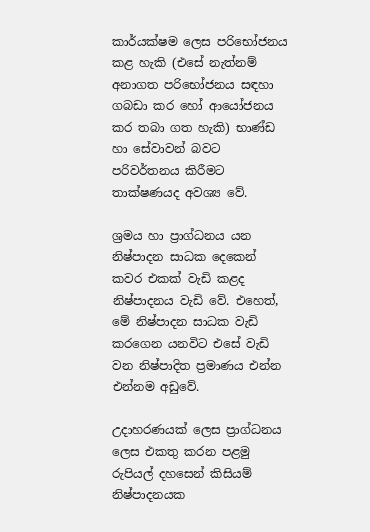කාර්යක්ෂම ලෙස පරිභෝජනය කළ හැකි (එසේ නැත්නම් අනාගත පරිභෝජනය සඳහා ගබඩා කර හෝ ආයෝජනය කර තබා ගත හැකි) භාණ්ඩ හා සේවාවන් බවට පරිවර්තනය කිරීමට තාක්ෂණයද අවශ්‍ය වේ.

ශ්‍රමය හා ප්‍රාග්ධනය යන නිෂ්පාදන සාධක දෙකෙන් කවර එකක් වැඩි කළද නිෂ්පාදනය වැඩි වේ. එහෙත්, මේ නිෂ්පාදන සාධක වැඩි කරගෙන යනවිට එසේ වැඩි වන නිෂ්පාදිත ප්‍රමාණය එන්න එන්නම අඩුවේ.

උදාහරණයක් ලෙස ප්‍රාග්ධනය ලෙස එකතු කරන පළමු රුපියල් දහසෙන් කිසියම් නිෂ්පාදනයක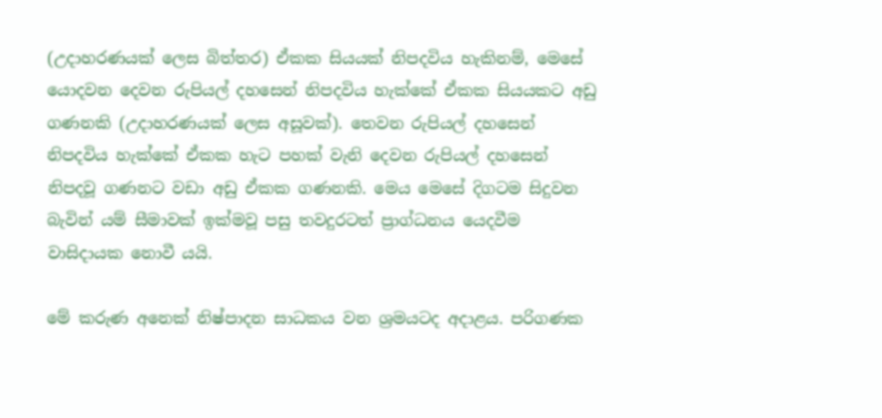(උදාහරණයක් ලෙස බිත්තර) ඒකක සියයක් නිපදවිය හැකිනම්, මෙසේ යොදවන දෙවන රුපියල් දහසෙන් නිපදවිය හැක්කේ ඒකක සියයකට අඩු ගණනකි (උදාහරණයක් ලෙස අසූවක්). තෙවන රුපියල් දහසෙන් නිපදවිය හැක්කේ ඒකක හැට පහක් වැනි දෙවන රුපියල් දහසෙන් නිපදවූ ගණනට වඩා අඩු ඒකක ගණනකි. මෙය මෙසේ දිගටම සිදුවන බැවින් යම් සීමාවක් ඉක්මවූ පසු තවදුරටත් ප්‍රාග්ධනය යෙදවීම වාසිදායක නොවී යයි.

මේ කරුණ අනෙක් නිෂ්පාදන සාධකය වන ශ්‍රමයටද අදාළය. පරිගණක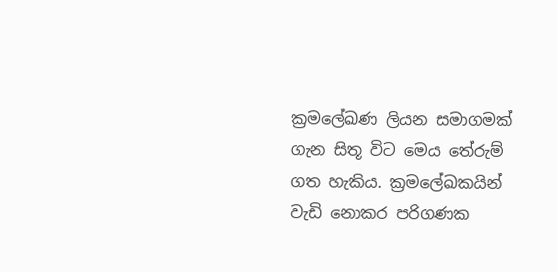ක්‍රමලේඛණ ලියන සමාගමක් ගැන සිතූ විට මෙය තේරුම් ගත හැකිය. ක්‍රමලේඛකයින් වැඩි නොකර පරිගණක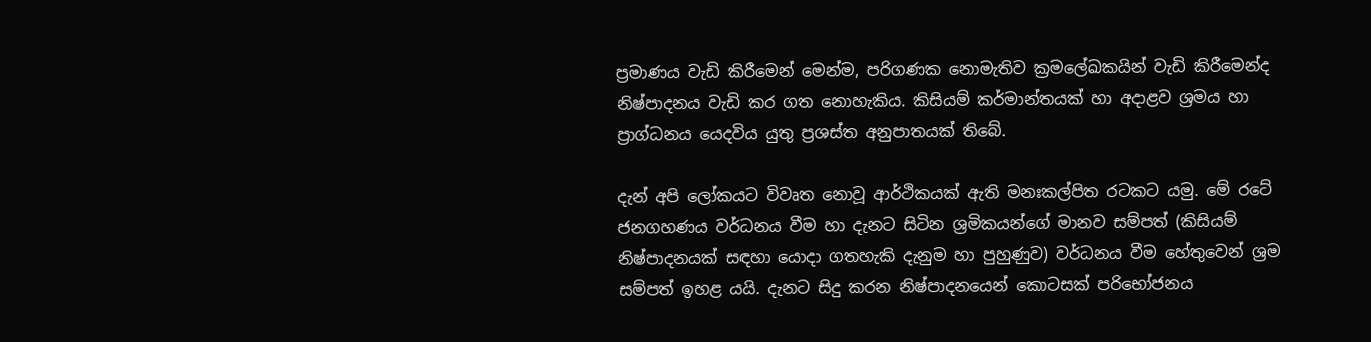ප්‍රමාණය වැඩි කිරීමෙන් මෙන්ම, පරිගණක නොමැතිව ක්‍රමලේඛකයින් වැඩි කිරීමෙන්ද නිෂ්පාදනය වැඩි කර ගත නොහැකිය. කිසියම් කර්මාන්තයක් හා අදාළව ශ්‍රමය හා ප්‍රාග්ධනය යෙදවිය යුතු ප්‍රශස්ත අනුපාතයක් තිබේ.

දැන් අපි ලෝකයට විවෘත නොවූ ආර්ථිකයක් ඇති මනඃකල්පිත රටකට යමු. මේ රටේ ජනගහණය වර්ධනය වීම හා දැනට සිටින ශ්‍රමිකයන්ගේ මානව සම්පත් (කිසියම් නිෂ්පාදනයක් සඳහා යොදා ගතහැකි දැනුම හා පුහුණුව) වර්ධනය වීම හේතුවෙන් ශ්‍රම සම්පත් ඉහළ යයි. දැනට සිදු කරන නිෂ්පාදනයෙන් කොටසක් පරිභෝජනය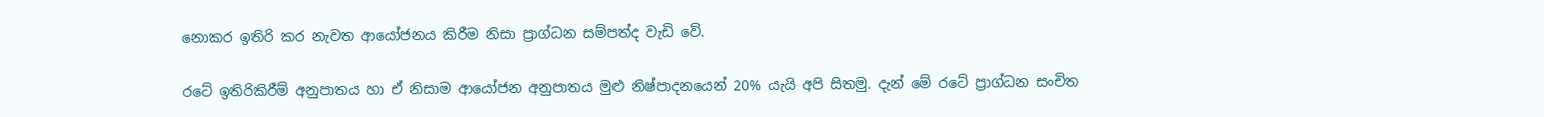නොකර ඉතිරි කර නැවත ආයෝජනය කිරීම නිසා ප්‍රාග්ධන සම්පත්ද වැඩි වේ.

රටේ ඉතිරිකිරීම් අනුපාතය හා ඒ නිසාම ආයෝජන අනුපාතය මුළු නිෂ්පාදනයෙන් 20% යැයි අපි සිතමු. දැන් මේ රටේ ප්‍රාග්ධන සංචිත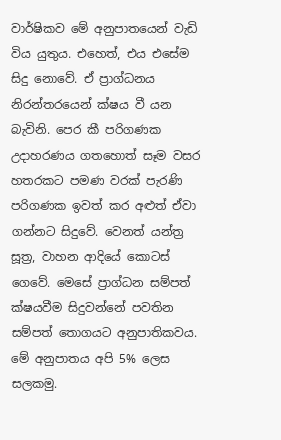වාර්ෂිකව මේ අනුපාතයෙන් වැඩි විය යුතුය. එහෙත්, එය එසේම සිදු නොවේ. ඒ ප්‍රාග්ධනය නිරන්තරයෙන් ක්ෂය වී යන බැවිනි. පෙර කී පරිගණක උදාහරණය ගතහොත් සෑම වසර හතරකට පමණ වරක් පැරණි පරිගණක ඉවත් කර අළුත් ඒවා ගන්නට සිදුවේ. වෙනත් යන්ත්‍ර සූත්‍ර, වාහන ආදියේ කොටස් ගෙවේ. මෙසේ ප්‍රාග්ධන සම්පත් ක්ෂයවීම සිදුවන්නේ පවතින සම්පත් තොගයට අනුපාතිකවය. මේ අනුපාතය අපි 5% ලෙස සලකමු.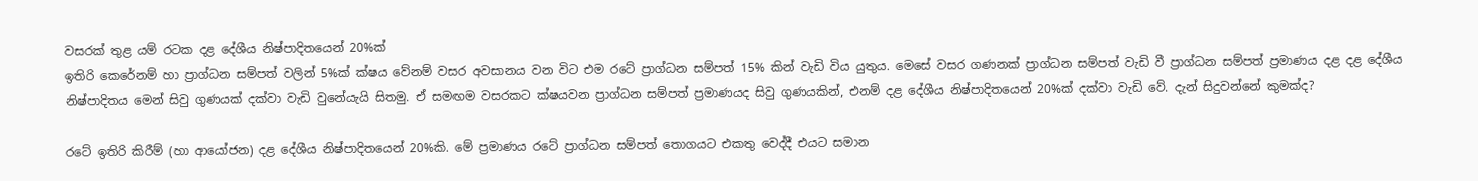වසරක් තුළ යම් රටක දළ දේශීය නිෂ්පාදිතයෙන් 20%ක්
ඉතිරි කෙරේනම් හා ප්‍රාග්ධන සම්පත් වලින් 5%ක් ක්ෂය වේනම් වසර අවසානය වන විට එම රටේ ප්‍රාග්ධන සම්පත් 15% කින් වැඩි විය යුතුය. මෙසේ වසර ගණනක් ප්‍රාග්ධන සම්පත් වැඩි වී ප්‍රාග්ධන සම්පත් ප්‍රමාණය දළ දළ දේශීය නිෂ්පාදිතය මෙන් සිවු ගුණයක් දක්වා වැඩි වුනේයැයි සිතමු. ඒ සමඟම වසරකට ක්ෂයවන ප්‍රාග්ධන සම්පත් ප්‍රමාණයද සිවු ගුණයකින්, එනම් දළ දේශීය නිෂ්පාදිතයෙන් 20%ක් දක්වා වැඩි වේ. දැන් සිදුවන්නේ කුමක්ද?

රටේ ඉතිරි කිරීම් (හා ආයෝජන) දළ දේශීය නිෂ්පාදිතයෙන් 20%කි. මේ ප්‍රමාණය රටේ ප්‍රාග්ධන සම්පත් තොගයට එකතු වෙද්දී එයට සමාන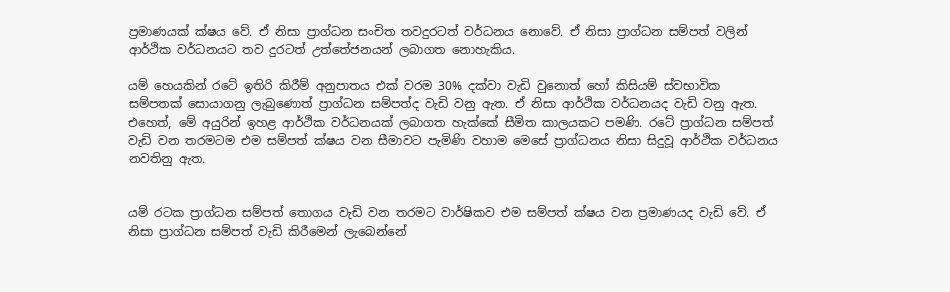ප්‍රමාණයක් ක්ෂය වේ. ඒ නිසා ප්‍රාග්ධන සංචිත තවදුරටත් වර්ධනය නොවේ. ඒ නිසා ප්‍රාග්ධන සම්පත් වලින් ආර්ථික වර්ධනයට තව දුරටත් උත්තේජනයන් ලබාගත නොහැකිය.

යම් හෙයකින් රටේ ඉතිරි කිරීම් අනුපාතය එක් වරම 30% දක්වා වැඩි වුනොත් හෝ කිසියම් ස්වභාවික සම්පතක් සොයාගනු ලැබුණොත් ප්‍රාග්ධන සම්පත්ද වැඩි වනු ඇත. ඒ නිසා ආර්ථික වර්ධනයද වැඩි වනු ඇත. එහෙත්, මේ අයුරින් ඉහළ ආර්ථික වර්ධනයක් ලබාගත හැක්කේ සීමිත කාලයකට පමණි. රටේ ප්‍රාග්ධන සම්පත් වැඩි වන තරමටම එම සම්පත් ක්ෂය වන සීමාවට පැමිණි වහාම මෙසේ ප්‍රාග්ධනය නිසා සිදුවූ ආර්ථික වර්ධනය නවතිනු ඇත.


යම් රටක ප්‍රාග්ධන සම්පත් තොගය වැඩි වන තරමට වාර්ෂිකව එම සම්පත් ක්ෂය වන ප්‍රමාණයද වැඩි වේ. ඒ නිසා ප්‍රාග්ධන සම්පත් වැඩි කිරීමෙන් ලැබෙන්නේ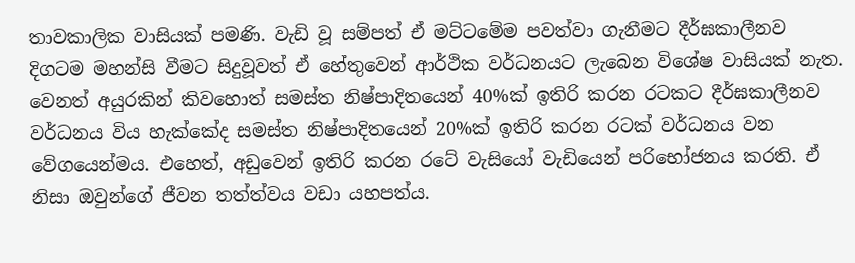තාවකාලික වාසියක් පමණි. වැඩි වූ සම්පත් ඒ මට්ටමේම පවත්වා ගැනීමට දීර්ඝකාලීනව දිගටම මහන්සි වීමට සිදුවූවත් ඒ හේතුවෙන් ආර්ථික වර්ධනයට ලැබෙන විශේෂ වාසියක් නැත. වෙනත් අයුරකින් කිවහොත් සමස්ත නිෂ්පාදිතයෙන් 40%ක් ඉතිරි කරන රටකට දීර්ඝකාලීනව වර්ධනය විය හැක්කේද සමස්ත නිෂ්පාදිතයෙන් 20%ක් ඉතිරි කරන රටක් වර්ධනය වන වේගයෙන්මය. එහෙත්, අඩුවෙන් ඉතිරි කරන රටේ වැසියෝ වැඩියෙන් පරිභෝජනය කරති. ඒ නිසා ඔවුන්ගේ ජීවන තත්ත්වය වඩා යහපත්ය.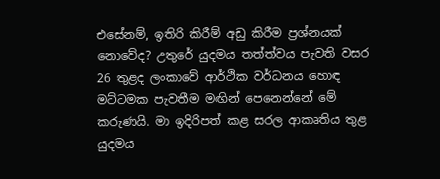එසේනම්, ඉතිරි කිරීම් අඩු කිරීම ප්‍රශ්නයක් නොවේද? උතුරේ යුදමය තත්ත්වය පැවති වසර 26 තුළද ලංකාවේ ආර්ථික වර්ධනය හොඳ මට්ටමක පැවතීම මඟින් පෙනෙන්නේ මේ කරුණයි. මා ඉදිරිපත් කළ සරල ආකෘතිය තුළ යුදමය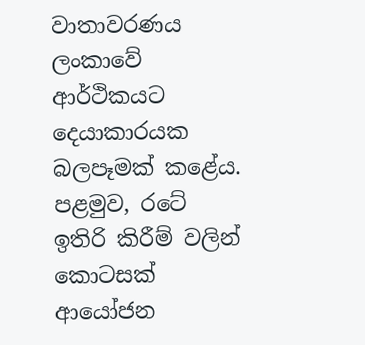වාතාවරණය ලංකාවේ ආර්ථිකයට දෙයාකාරයක බලපෑමක් කළේය. පළමුව, රටේ ඉතිරි කිරීම් වලින් කොටසක් ආයෝජන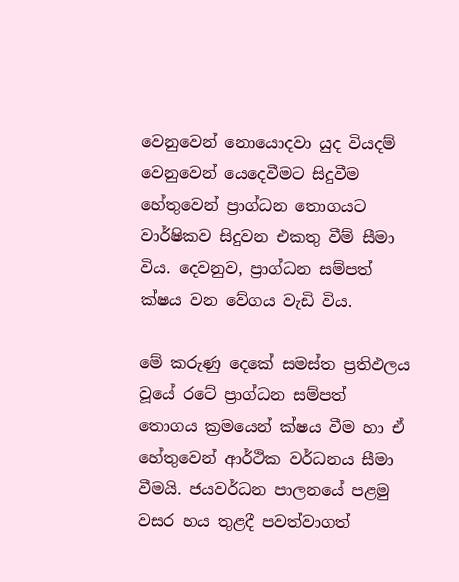වෙනුවෙන් නොයොදවා යුද වියදම් වෙනුවෙන් යෙදෙවීමට සිදුවීම හේතුවෙන් ප්‍රාග්ධන තොගයට වාර්ෂිකව සිදුවන එකතු වීම් සීමා විය. දෙවනුව, ප්‍රාග්ධන සම්පත් ක්ෂය වන වේගය වැඩි විය.

මේ කරුණු දෙකේ සමස්ත ප්‍රතිඵලය වූයේ රටේ ප්‍රාග්ධන සම්පත් තොගය ක්‍රමයෙන් ක්ෂය වීම හා ඒ හේතුවෙන් ආර්ථික වර්ධනය සීමා වීමයි. ජයවර්ධන පාලනයේ පළමු වසර හය තුළදී පවත්වාගත්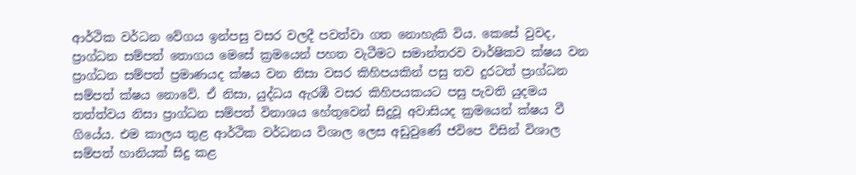ආර්ථික වර්ධන වේගය ඉන්පසු වසර වලදී පවත්වා ගත නොහැකි විය. කෙසේ වුවද, ප්‍රාග්ධන සම්පත් තොගය මෙසේ ක්‍රමයෙන් පහත වැටීමට සමාන්තරව වාර්ෂිකව ක්ෂය වන ප්‍රාග්ධන සම්පත් ප්‍රමාණයද ක්ෂය වන නිසා වසර කිහිපයකින් පසු තව දුරටත් ප්‍රාග්ධන සම්පත් ක්ෂය නොවේ. ඒ නිසා, යුද්ධය ඇරඹී වසර කිහිපයකයට පසු පැවති යුදමය තත්ත්වය නිසා ප්‍රාග්ධන සම්පත් විනාශය හේතුවෙන් සිදුවූ අවාසියද ක්‍රමයෙන් ක්ෂය වී ගියේය. එම කාලය තුළ ආර්ථික වර්ධනය විශාල ලෙස අඩුවුණේ ජවිපෙ විසින් විශාල සම්පත් හානියක් සිදු කළ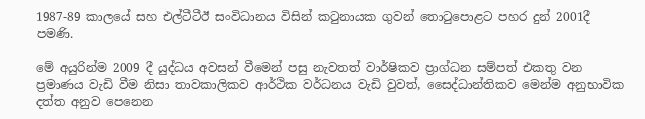1987-89 කාලයේ සහ එල්ටීටීඊ සංවිධානය විසින් කටුනායක ගුවන් තොටුපොළට පහර දුන් 2001දී පමණි.

මේ අයුරින්ම 2009 දී යුද්ධය අවසන් වීමෙන් පසු නැවතත් වාර්ෂිකව ප්‍රාග්ධන සම්පත් එකතු වන ප්‍රමාණය වැඩි වීම නිසා තාවකාලිකව ආර්ථික වර්ධනය වැඩි වුවත්, සෛද්ධාන්තිකව මෙන්ම අනුභාවික දත්ත අනුව පෙනෙන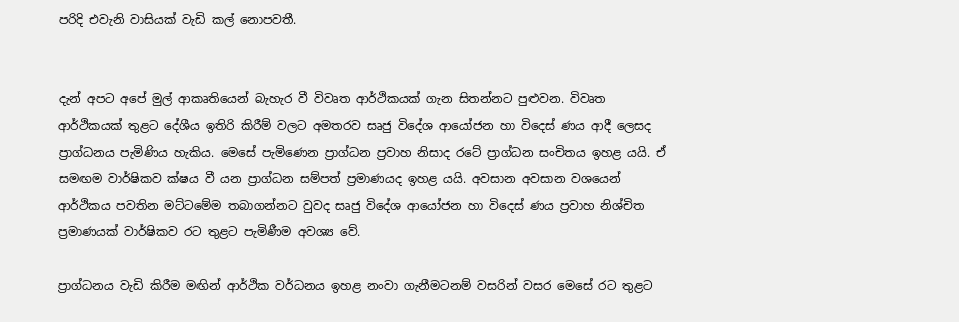පරිදි එවැනි වාසියක් වැඩි කල් නොපවතී.


දැන් අපට අපේ මුල් ආකෘතියෙන් බැහැර වී විවෘත ආර්ථිකයක් ගැන සිතන්නට පුළුවන. විවෘත ආර්ථිකයක් තුළට දේශීය ඉතිරි කිරීම් වලට අමතරව සෘජු විදේශ ආයෝජන හා විදෙස් ණය ආදී ලෙසද ප්‍රාග්ධනය පැමිණිය හැකිය. මෙසේ පැමිණෙන ප්‍රාග්ධන ප්‍රවාහ නිසාද රටේ ප්‍රාග්ධන සංචිතය ඉහළ යයි. ඒ සමඟම වාර්ෂිකව ක්ෂය වී යන ප්‍රාග්ධන සම්පත් ප්‍රමාණයද ඉහළ යයි. අවසාන අවසාන වශයෙන් ආර්ථිකය පවතින මට්ටමේම තබාගන්නට වුවද සෘජු විදේශ ආයෝජන හා විදෙස් ණය ප්‍රවාහ නිශ්චිත ප්‍රමාණයක් වාර්ෂිකව රට තුළට පැමිණීම අවශ්‍ය වේ.

ප්‍රාග්ධනය වැඩි කිරීම මඟින් ආර්ථික වර්ධනය ඉහළ නංවා ගැනීමටනම් වසරින් වසර මෙසේ රට තුළට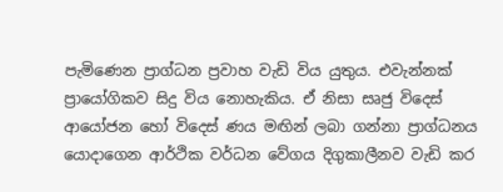පැමිණෙන ප්‍රාග්ධන ප්‍රවාහ වැඩි විය යුතුය. එවැන්නක් ප්‍රායෝගිකව සිදු විය නොහැකිය. ඒ නිසා සෘජු විදෙස් ආයෝජන හෝ විදෙස් ණය මඟින් ලබා ගන්නා ප්‍රාග්ධනය යොදාගෙන ආර්ථික වර්ධන වේගය දිගුකාලීනව වැඩි කර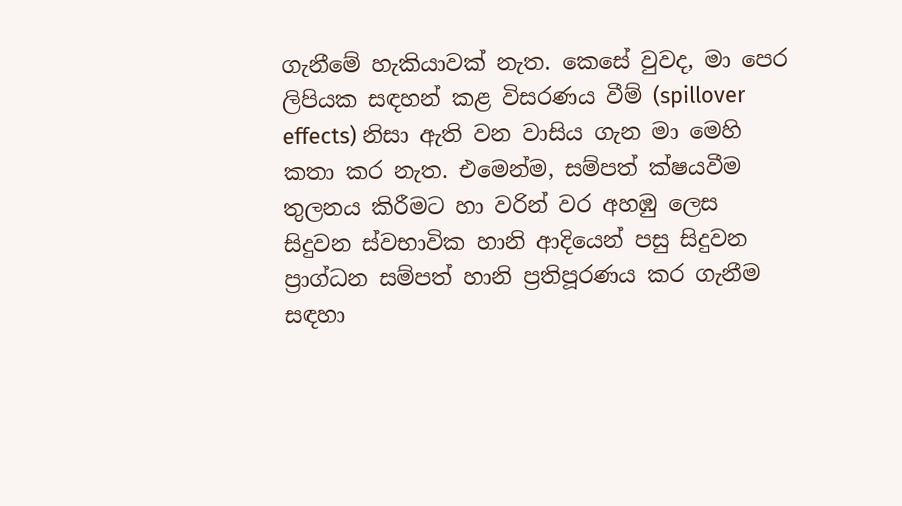ගැනීමේ හැකියාවක් නැත. කෙසේ වුවද, මා පෙර ලිපියක සඳහන් කළ විසරණය වීම් (spillover effects) නිසා ඇති වන වාසිය ගැන මා මෙහි කතා කර නැත. එමෙන්ම, සම්පත් ක්ෂයවීම තුලනය කිරීමට හා වරින් වර අහඹු ලෙස සිදුවන ස්වභාවික හානි ආදියෙන් පසු සිදුවන ප්‍රාග්ධන සම්පත් හානි ප්‍රතිපූරණය කර ගැනීම සඳහා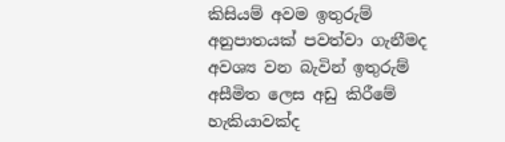කිසියම් අවම ඉතුරුම් අනුපාතයක් පවත්වා ගැනීමද අවශ්‍ය වන බැවින් ඉතුරුම් අසීමිත ලෙස අඩු කිරීමේ හැකියාවක්ද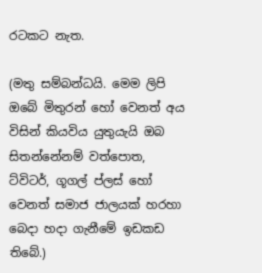රටකට නැත.

(මතු සම්බන්ධයි. මෙම ලිපි ඔබේ මිතුරන් හෝ වෙනත් අය විසින් කියවිය යුතුයැයි ඔබ සිතන්නේනම් වත්පොත, ට්විටර්, ගූගල් ප්ලස් හෝ වෙනත් සමාජ ජාලයක් හරහා බෙදා හදා ගැනීමේ ඉඩකඩ තිබේ.)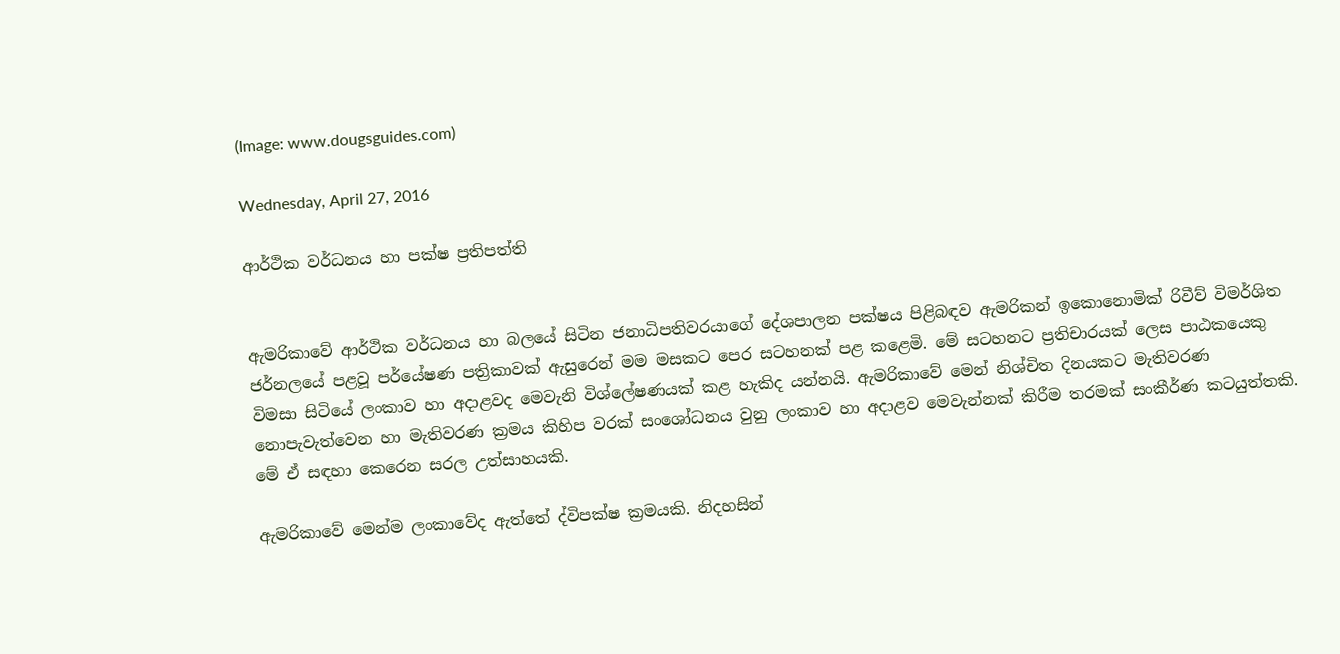(Image: www.dougsguides.com)

Wednesday, April 27, 2016

ආර්ථික වර්ධනය හා පක්ෂ ප්‍රතිපත්ති


ඇමරිකාවේ ආර්ථික වර්ධනය හා බලයේ සිටින ජනාධිපතිවරයාගේ දේශපාලන පක්ෂය පිළිබඳව ඇමරිකන් ඉකොනොමික් රිවීව් විමර්ශිත ජර්නලයේ පළවූ පර්යේෂණ පත්‍රිකාවක් ඇසුරෙන් මම මසකට පෙර සටහනක් පළ කළෙමි. මේ සටහනට ප්‍රතිචාරයක් ලෙස පාඨකයෙකු විමසා සිටියේ ලංකාව හා අදාළවද මෙවැනි විශ්ලේෂණයක් කළ හැකිද යන්නයි. ඇමරිකාවේ මෙන් නිශ්චිත දිනයකට මැතිවරණ නොපැවැත්වෙන හා මැතිවරණ ක්‍රමය කිහිප වරක් සංශෝධනය වුනු ලංකාව හා අදාළව මෙවැන්නක් කිරීම තරමක් සංකීර්ණ කටයුත්තකි. මේ ඒ සඳහා කෙරෙන සරල උත්සාහයකි.

ඇමරිකාවේ මෙන්ම ලංකාවේද ඇත්තේ ද්විපක්ෂ ක්‍රමයකි. නිදහසින්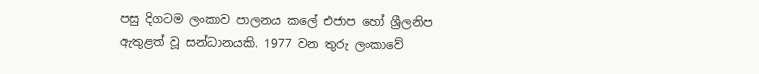පසු දිගටම ලංකාව පාලනය කලේ එජාප හෝ ශ්‍රීලනිප ඇතුළත් වූ සන්ධානයකි. 1977 වන තුරු ලංකාවේ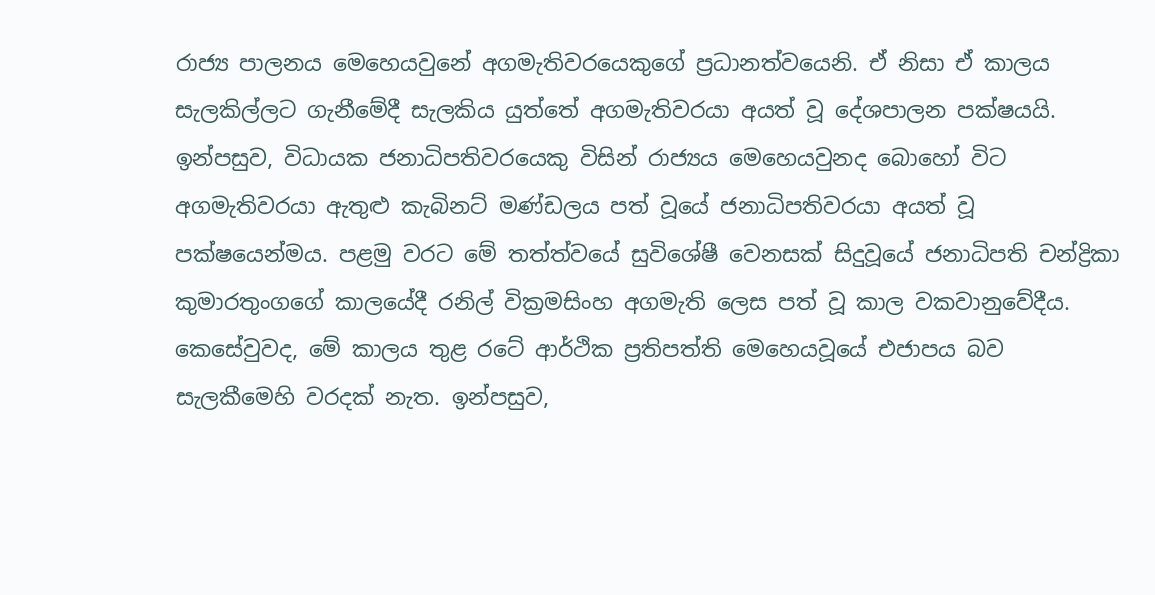රාජ්‍ය පාලනය මෙහෙයවුනේ අගමැතිවරයෙකුගේ ප්‍රධානත්වයෙනි. ඒ නිසා ඒ කාලය සැලකිල්ලට ගැනීමේදී සැලකිය යුත්තේ අගමැතිවරයා අයත් වූ දේශපාලන පක්ෂයයි. ඉන්පසුව, විධායක ජනාධිපතිවරයෙකු විසින් රාජ්‍යය මෙහෙයවුනද බොහෝ විට අගමැතිවරයා ඇතුළු කැබිනට් මණ්ඩලය පත් වූයේ ජනාධිපතිවරයා අයත් වූ පක්ෂයෙන්මය. පළමු වරට මේ තත්ත්වයේ සුවිශේෂී වෙනසක් සිදුවූයේ ජනාධිපති චන්ද්‍රිකා කුමාරතුංගගේ කාලයේදී රනිල් වික්‍රමසිංහ අගමැති ලෙස පත් වූ කාල වකවානුවේදීය. කෙසේවුවද, මේ කාලය තුළ රටේ ආර්ථික ප්‍රතිපත්ති මෙහෙයවූයේ එජාපය බව සැලකීමෙහි වරදක් නැත. ඉන්පසුව,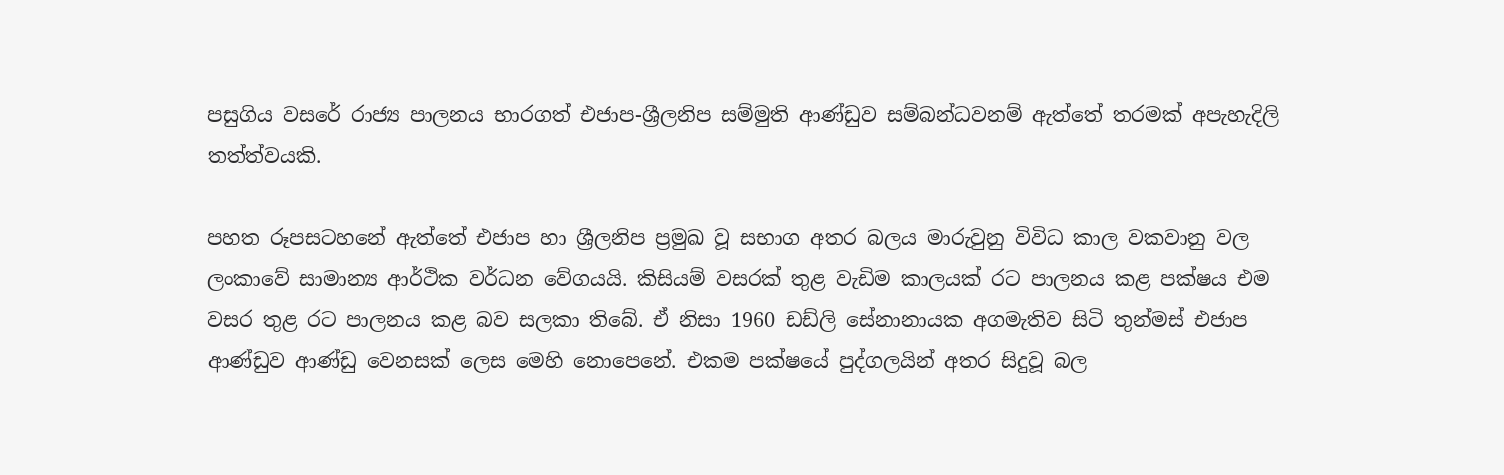පසුගිය වසරේ රාජ්‍ය පාලනය භාරගත් එජාප-ශ්‍රීලනිප සම්මුති ආණ්ඩුව සම්බන්ධවනම් ඇත්තේ තරමක් අපැහැදිලි තත්ත්වයකි.

පහත රූපසටහනේ ඇත්තේ එජාප හා ශ්‍රීලනිප ප්‍රමුඛ වූ සභාග අතර බලය මාරුවුනු විවිධ කාල වකවානු වල ලංකාවේ සාමාන්‍ය ආර්ථික වර්ධන වේගයයි. කිසියම් වසරක් තුළ වැඩිම කාලයක් රට පාලනය කළ පක්ෂය එම වසර තුළ රට පාලනය කළ බව සලකා තිබේ. ඒ නිසා 1960 ඩඩ්ලි සේනානායක අගමැතිව සිටි තුන්මස් එජාප ආණ්ඩුව ආණ්ඩු වෙනසක් ලෙස මෙහි නොපෙනේ. එකම පක්ෂයේ පුද්ගලයින් අතර සිදුවූ බල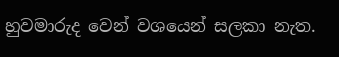හුවමාරුද වෙන් වශයෙන් සලකා නැත.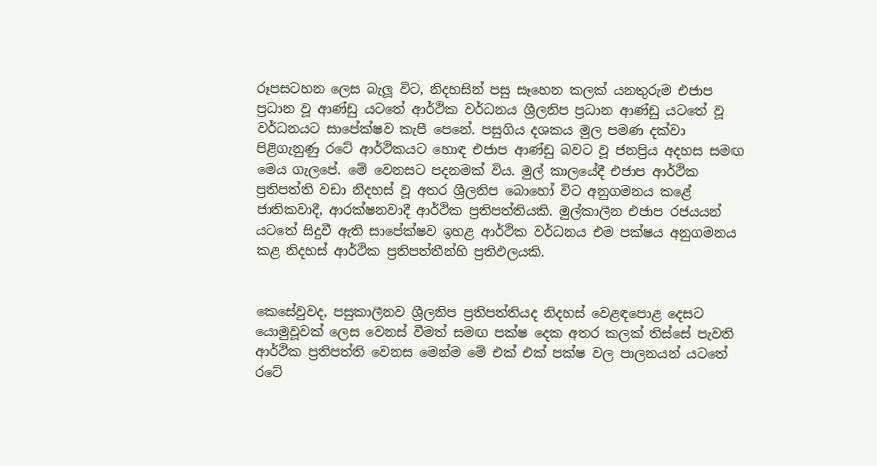රූපසටහන ලෙස බැලූ විට, නිදහසින් පසු සෑහෙන කලක් යනතුරුම එජාප ප්‍රධාන වූ ආණ්ඩු යටතේ ආර්ථික වර්ධනය ශ්‍රීලනිප ප්‍රධාන ආණ්ඩු යටතේ වූ වර්ධනයට සාපේක්ෂව කැපී පෙනේ. පසුගිය දශකය මුල පමණ දක්වා පිළිගැනුණු රටේ ආර්ථිකයට හොඳ එජාප ආණ්ඩු බවට වූ ජනප්‍රිය අදහස සමඟ මෙය ගැලපේ. මේ වෙනසට පදනමක් විය. මුල් කාලයේදී එජාප ආර්ථික ප්‍රතිපත්ති වඩා නිදහස් වූ අතර ශ්‍රීලනිප බොහෝ විට අනුගමනය කළේ ජාතිකවාදී, ආරක්ෂනවාදී ආර්ථික ප්‍රතිපත්තියකි. මුල්කාලීන එජාප රජයයන් යටතේ සිදුවී ඇති සාපේක්ෂව ඉහළ ආර්ථික වර්ධනය එම පක්ෂය අනුගමනය කළ නිදහස් ආර්ථික ප්‍රතිපත්තීන්හි ප්‍රතිඵලයකි.


කෙසේවුවද, පසුකාලීනව ශ්‍රීලනිප ප්‍රතිපත්තියද නිදහස් වෙළඳපොළ දෙසට යොමුවූවක් ලෙස වෙනස් වීමත් සමඟ පක්ෂ දෙක අතර කලක් තිස්සේ පැවති ආර්ථික ප්‍රතිපත්ති වෙනස මෙන්ම මේ එක් එක් පක්ෂ වල පාලනයන් යටතේ රටේ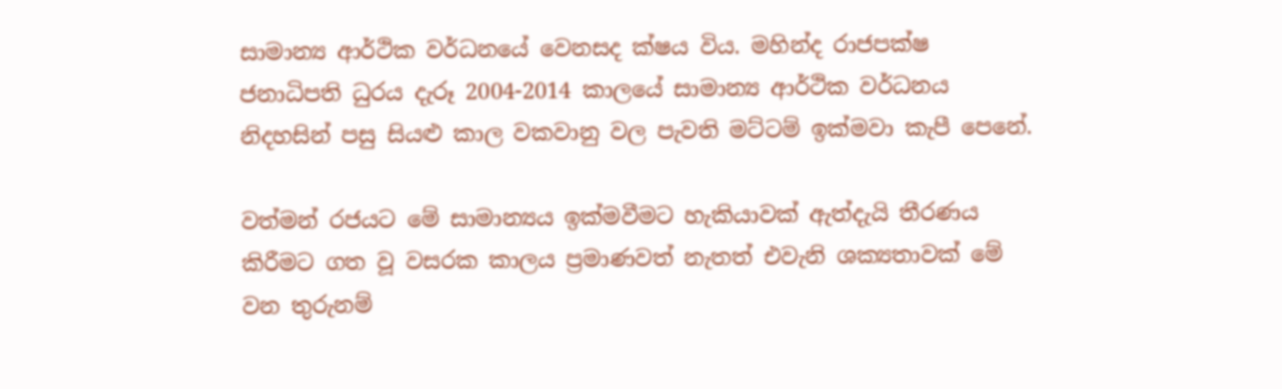සාමාන්‍ය ආර්ථික වර්ධනයේ වෙනසද ක්ෂය විය. මහින්ද රාජපක්ෂ ජනාධිපති ධුරය දැරූ 2004-2014 කාලයේ සාමාන්‍ය ආර්ථික වර්ධනය නිදහසින් පසු සියළු කාල වකවානු වල පැවති මට්ටම් ඉක්මවා කැපී පෙනේ.

වත්මන් රජයට මේ සාමාන්‍යය ඉක්මවීමට හැකියාවක් ඇත්දැයි තීරණය කිරීමට ගත වූ වසරක කාලය ප්‍රමාණවත් නැතත් එවැනි ශක්‍යතාවක් මේ වන තුරුනම්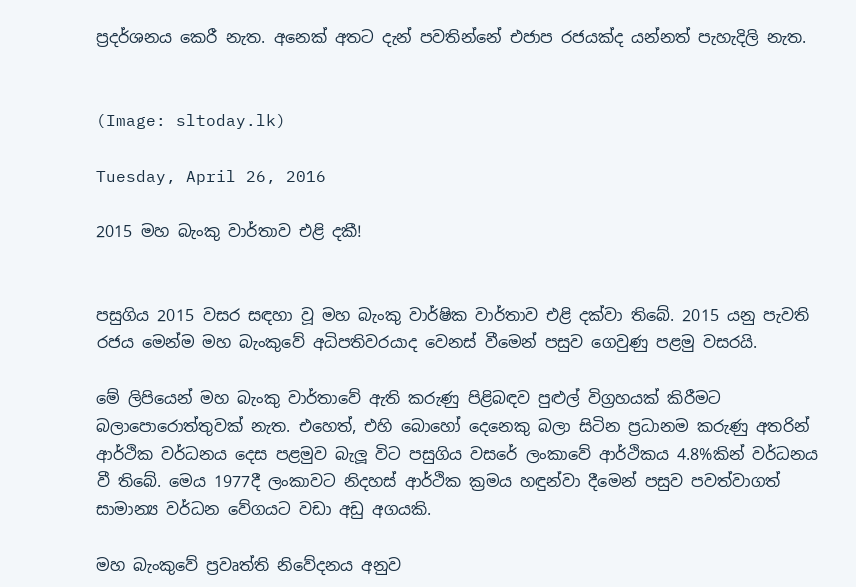ප්‍රදර්ශනය කෙරී නැත. අනෙක් අතට දැන් පවතින්නේ එජාප රජයක්ද යන්නත් පැහැදිලි නැත.


(Image: sltoday.lk)

Tuesday, April 26, 2016

2015 මහ බැංකු වාර්තාව එළි දකී!


පසුගිය 2015 වසර සඳහා වූ මහ බැංකු වාර්ෂික වාර්තාව එළි දක්වා තිබේ. 2015 යනු පැවති රජය මෙන්ම මහ බැංකුවේ අධිපතිවරයාද වෙනස් වීමෙන් පසුව ගෙවුණු පළමු වසරයි.

මේ ලිපියෙන් මහ බැංකු වාර්තාවේ ඇති කරුණු පිළිබඳව පුළුල් විග්‍රහයක් කිරීමට බලාපොරොත්තුවක් නැත. එහෙත්, එහි බොහෝ දෙනෙකු බලා සිටින ප්‍රධානම කරුණු අතරින් ආර්ථික වර්ධනය දෙස පළමුව බැලූ විට පසුගිය වසරේ ලංකාවේ ආර්ථිකය 4.8%කින් වර්ධනය වී තිබේ. මෙය 1977දී ලංකාවට නිදහස් ආර්ථික ක්‍රමය හඳුන්වා දීමෙන් පසුව පවත්වාගත් සාමාන්‍ය වර්ධන වේගයට වඩා අඩු අගයකි.

මහ බැංකුවේ ප්‍රවෘත්ති නිවේදනය අනුව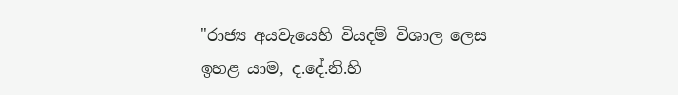"රාජ්‍ය අයවැයෙහි වියදම් විශාල ලෙස ඉහළ යාම, ද.දේ.නි.හි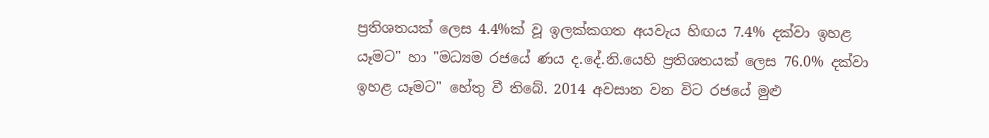ප්‍රතිශතයක් ලෙස 4.4%ක් වූ ඉලක්කගත අයවැය හිඟය 7.4% දක්වා ඉහළ යෑමට" හා "මධ්‍යම රජයේ ණය ද.දේ.නි.යෙහි ප්‍රතිශතයක් ලෙස 76.0% දක්වා ඉහළ යෑමට" හේතු වී තිබේ. 2014 අවසාන වන විට රජයේ මුළු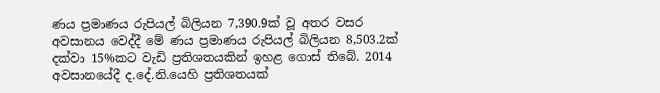ණය ප්‍රමාණය රුපියල් බිලියන 7,390.9ක් වූ අතර වසර අවසානය වෙද්දී මේ ණය ප්‍රමාණය රුපියල් බිලියන 8,503.2ක් දක්වා 15%කට වැඩි ප්‍රතිශතයකින් ඉහළ ගොස් තිබේ. 2014 අවසානයේදී ද.දේ.නි.යෙහි ප්‍රතිශතයක්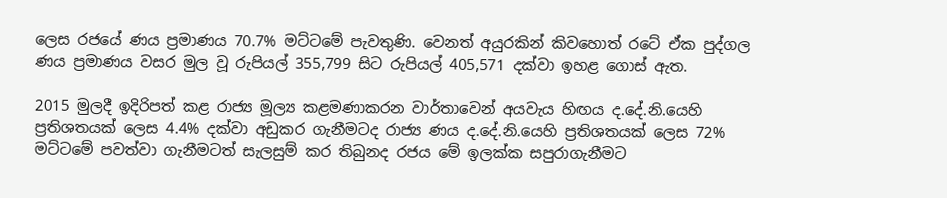ලෙස රජයේ ණය ප්‍රමාණය 70.7% මට්ටමේ පැවතුණි. වෙනත් අයුරකින් කිවහොත් රටේ ඒක පුද්ගල ණය ප්‍රමාණය වසර මුල වූ රුපියල් 355,799 සිට රුපියල් 405,571 දක්වා ඉහළ ගොස් ඇත.

2015 මුලදී ඉදිරිපත් කළ රාජ්‍ය මූල්‍ය කළමණාකරන වාර්තාවෙන් අයවැය හිඟය ද.දේ.නි.යෙහි ප්‍රතිශතයක් ලෙස 4.4% දක්වා අඩුකර ගැනීමටද රාජ්‍ය ණය ද.දේ.නි.යෙහි ප්‍රතිශතයක් ලෙස 72% මට්ටමේ පවත්වා ගැනීමටත් සැලසුම් කර තිබුනද රජය මේ ඉලක්ක සපුරාගැනීමට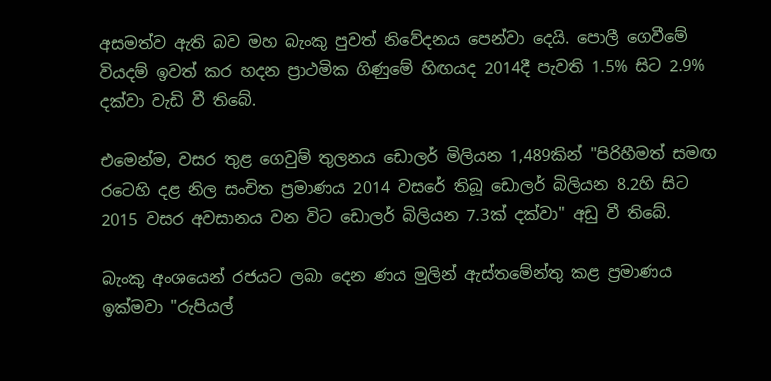අසමත්ව ඇති බව මහ බැංකු පුවත් නිවේදනය පෙන්වා දෙයි. පොලී ගෙවීමේ වියදම් ඉවත් කර හදන ප්‍රාථමික ගිණුමේ හිඟයද 2014දී පැවති 1.5% සිට 2.9% දක්වා වැඩි වී තිබේ.

එමෙන්ම, වසර තුළ ගෙවුම් තුලනය ඩොලර් මිලියන 1,489කින් "පිරිහීමත් සමඟ රටෙහි දළ නිල සංචිත ප්‍රමාණය 2014 වසරේ තිබූ ඩොලර් බිලියන 8.2හි සිට 2015 වසර අවසානය වන විට ඩොලර් බිලියන 7.3ක් දක්වා" අඩු වී තිබේ.

බැංකු අංශයෙන් රජයට ලබා දෙන ණය මුලින් ඇස්තමේන්තු කළ ප්‍රමාණය ඉක්මවා "රුපියල්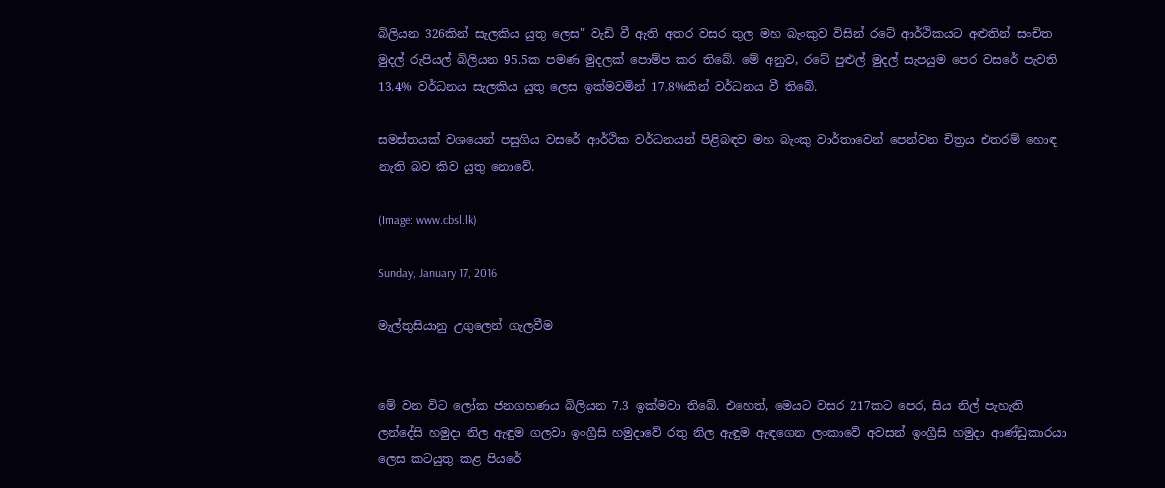බිලියන 326කින් සැලකිය යුතු ලෙස" වැඩි වී ඇති අතර වසර තුල මහ බැංකුව විසින් රටේ ආර්ථිකයට අළුතින් සංචිත මුදල් රුපියල් බිලියන 95.5ක පමණ මුදලක් පොම්ප කර තිබේ. මේ අනුව, රටේ පුළුල් මුදල් සැපයුම පෙර වසරේ පැවති 13.4% වර්ධනය සැලකිය යුතු ලෙස ඉක්මවමින් 17.8%කින් වර්ධනය වී තිබේ.

සමස්තයක් වශයෙන් පසුගිය වසරේ ආර්ථික වර්ධනයන් පිළිබඳව මහ බැංකු වාර්තාවෙන් පෙන්වන චිත්‍රය එතරම් හොඳ නැති බව කිව යුතු නොවේ.

(Image: www.cbsl.lk)

Sunday, January 17, 2016

මැල්තුසියානු උගුලෙන් ගැලවීම


මේ වන විට ලෝක ජනගහණය බිලියන 7.3 ඉක්මවා තිබේ. එහෙත්, මෙයට වසර 217කට පෙර, සිය නිල් පැහැති ලන්දේසි හමුදා නිල ඇඳුම ගලවා ඉංග්‍රීසි හමුදාවේ රතු නිල ඇඳුම ඇඳගෙන ලංකාවේ අවසන් ඉංග්‍රීසි හමුදා ආණ්ඩුකාරයා ලෙස කටයුතු කළ පියරේ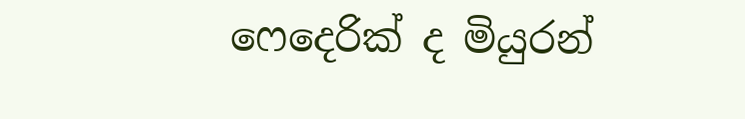ෆෙදෙරික් ද මියුරන්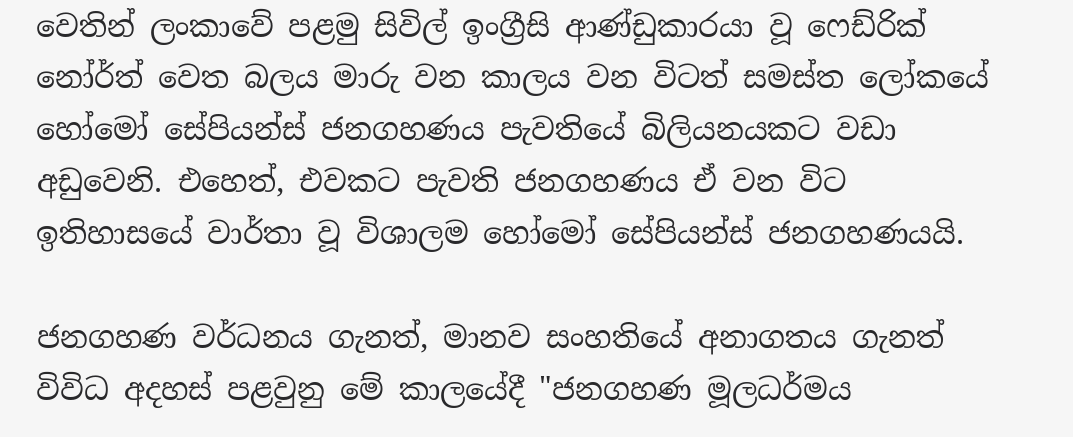වෙතින් ලංකාවේ පළමු සිවිල් ඉංග්‍රීසි ආණ්ඩුකාරයා වූ ෆෙඩ්රික් නෝර්ත් වෙත බලය මාරු වන කාලය වන විටත් සමස්ත ලෝකයේ හෝමෝ සේපියන්ස් ජනගහණය පැවතියේ බිලියනයකට වඩා අඩුවෙනි. එහෙත්, එවකට පැවති ජනගහණය ඒ වන විට ඉතිහාසයේ වාර්තා වූ විශාලම හෝමෝ සේපියන්ස් ජනගහණයයි.

ජනගහණ වර්ධනය ගැනත්, මානව සංහතියේ අනාගතය ගැනත් විවිධ අදහස් පළවුනු මේ කාලයේදී "ජනගහණ මූලධර්මය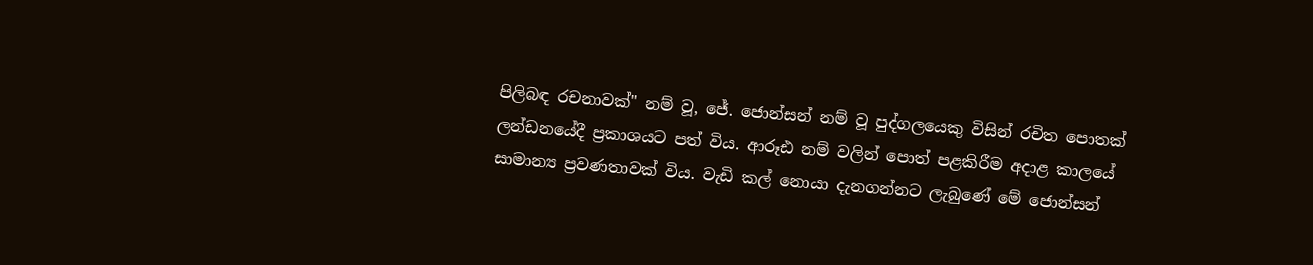පිලිබඳ රචනාවක්" නම් වූ, ජේ. ජොන්සන් නම් වූ පුද්ගලයෙකු විසින් රචිත පොතක් ලන්ඩනයේදී ප්‍රකාශයට පත් විය. ආරූඪ නම් වලින් පොත් පළකිරීම අදාළ කාලයේ සාමාන්‍ය ප්‍රවණතාවක් විය. වැඩි කල් නොයා දැනගන්නට ලැබුණේ මේ ජොන්සන්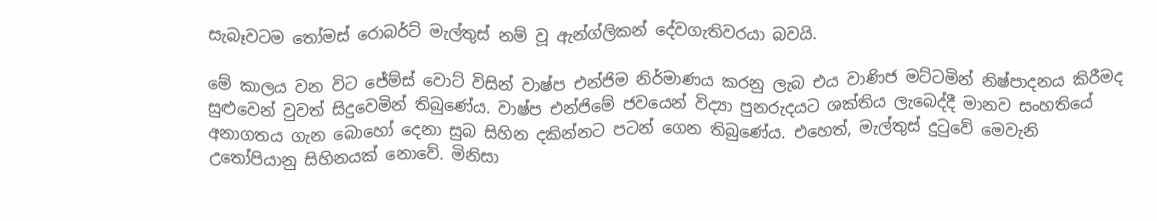සැබෑවටම තෝමස් රොබර්ට් මැල්තුස් නම් වූ ඇන්ග්ලිකන් දේවගැතිවරයා බවයි.

මේ කාලය වන විට ජේම්ස් වොට් විසින් වාෂ්ප එන්ජිම නිර්මාණය කරනු ලැබ එය වාණිජ මට්ටමින් නිෂ්පාදනය කිරීමද සුළුවෙන් වුවත් සිදුවෙමින් තිබුණේය. වාෂ්ප එන්ජිමේ ජවයෙන් විද්‍යා පුනරුදයට ශක්තිය ලැබෙද්දී මානව සංහතියේ අනාගතය ගැන බොහෝ දෙනා සුබ සිහින දකින්නට පටන් ගෙන තිබුණේය. එහෙත්, මැල්තුස් දුටුවේ මෙවැනි උතෝපියානු සිහිනයක් නොවේ. මිනිසා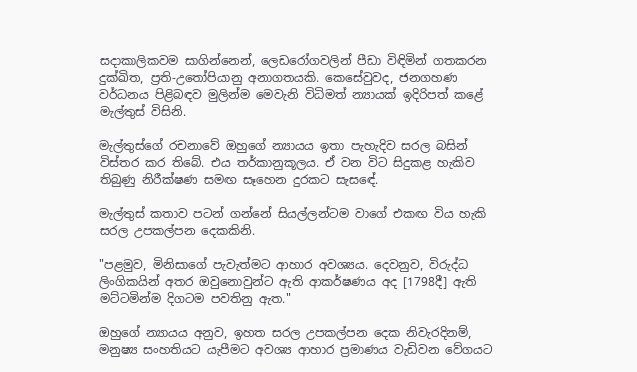සදාකාලිකවම සාගින්නෙන්, ලෙඩරෝගවලින් පීඩා විඳිමින් ගතකරන දුක්ඛිත, ප්‍රති-උතෝපියානු අනාගතයකි. කෙසේවුවද, ජනගහණ වර්ධනය පිළිබඳව මුලින්ම මෙවැනි විධිමත් න්‍යායක් ඉදිරිපත් කළේ මැල්තුස් විසිනි.

මැල්තුස්ගේ රචනාවේ ඔහුගේ න්‍යායය ඉතා පැහැදිව සරල බසින් විස්තර කර තිබේ. එය තර්කානුකූලය. ඒ වන විට සිදුකළ හැකිව තිබුණු නිරීක්ෂණ සමඟ සෑහෙන දුරකට සැසඳේ.

මැල්තුස් කතාව පටන් ගන්නේ සියල්ලන්ටම වාගේ එකඟ විය හැකි සරල උපකල්පන දෙකකිනි.

"පළමුව, මිනිසාගේ පැවැත්මට ආහාර අවශ්‍යය. දෙවනුව, විරුද්ධ ලිංගිකයින් අතර ඔවුනොවුන්ට ඇති ආකර්ෂණය අද [1798දී] ඇති මට්ටමින්ම දිගටම පවතිනු ඇත."

ඔහුගේ න්‍යායය අනුව, ඉහත සරල උපකල්පන දෙක නිවැරදිනම්, මනුෂ්‍ය සංහතියට යැපීමට අවශ්‍ය ආහාර ප්‍රමාණය වැඩිවන වේගයට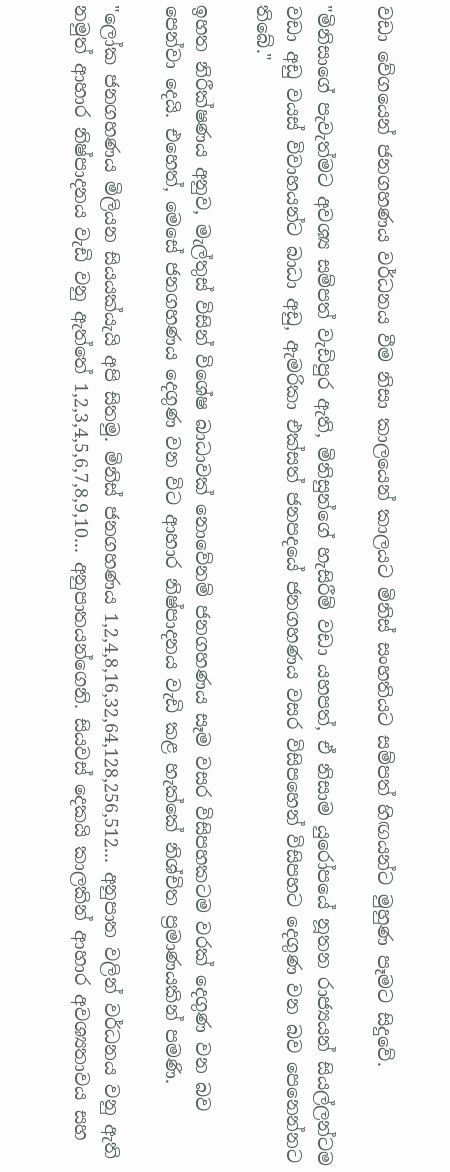වඩා වේගයෙන් ජනගහණය වර්ධනය වීම නිසා කාලයෙන් කාලයට මිනිස් සංහතියට සම්පත් හිඟයන්ට මුහුණ පෑමට සිදුවේ.

"මිනිසාගේ පැවැත්මට අවශ්‍ය සම්පත් වැඩිපුර ඇති, මිනිසුන්ගේ හැසිරීම් වඩා යහපත්, ඒ නිසාම යුරෝපයේ නූතන රාජ්‍යයන් සියල්ලන්ටම වඩා අඩු වයස් විවාහයන්ට බාධා අඩු, ඇමරිකා එක්සත් ජනපදයේ ජනගහණය වසර විසිපහෙන් විසිපහට දෙගුණ වන බව පෙනෙන්නට තිබේ."

ඉහත නිරීක්ෂණය අනුව, මැල්තුස් විසින් විශේෂ බාධාවක් නොවේනම් ජනගහණය සෑම වසර විසිපහකටම වරක් දෙගුණ වන බව පෙන්වා දෙයි. එහෙත්, මෙසේ ජනගහණය දෙගුණ වන විට ආහාර නිෂ්පාදනය වැඩි කළ හැක්කේ නිශ්චිත ප්‍රමාණයකින් පමණි.

"ලෝක ජනගහණය මිලියන සියයක්යැයි අපි සිතමු. මිනිස් ජනගහණය 1,2,4,8,16,32,64,128,256,512... අනුපාත වලින් වර්ධනය වනු ඇති නමුත් ආහාර නිෂ්පාදනය වැඩි වනු ඇත්තේ 1,2,3,4,5,6,7,8,9,10... අනුපාතයන්ගෙනි. සියවස් දෙකයි කාලකින් ආහාර අවශ්‍යතාවය සහ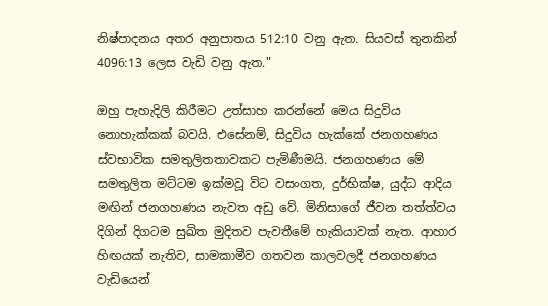නිෂ්පාදනය අතර අනුපාතය 512:10 වනු ඇත. සියවස් තුනකින් 4096:13 ලෙස වැඩි වනු ඇත."

ඔහු පැහැදිලි කිරීමට උත්සාහ කරන්නේ මෙය සිදුවිය නොහැක්කක් බවයි. එසේනම්, සිදුවිය හැක්කේ ජනගහණය ස්වභාවික සමතුලිතතාවකට පැමිණීමයි. ජනගහණය මේ සමතුලිත මට්ටම ඉක්මවූ විට වසංගත, දුර්භික්ෂ, යුද්ධ ආදිය මඟින් ජනගහණය නැවත අඩු වේ. මිනිසාගේ ජීවන තත්ත්වය දිගින් දිගටම සුඛිත මුදිතව පැවතීමේ හැකියාවක් නැත. ආහාර හිඟයක් නැතිව, සාමකාමීව ගතවන කාලවලදී ජනගහණය වැඩියෙන්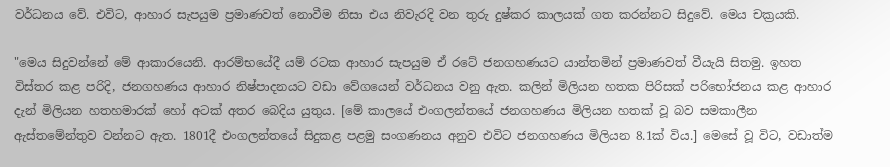වර්ධනය වේ. එවිට, ආහාර සැපයුම ප්‍රමාණවත් නොවීම නිසා එය නිවැරදි වන තුරු දුෂ්කර කාලයක් ගත කරන්නට සිදුවේ. මෙය චක්‍රයකි.

"මෙය සිදුවන්නේ මේ ආකාරයෙනි. ආරම්භයේදී යම් රටක ආහාර සැපයුම ඒ රටේ ජනගහණයට යාන්තමින් ප්‍රමාණවත් වීයැයි සිතමු. ඉහත විස්තර කළ පරිදි, ජනගහණය ආහාර නිෂ්පාදනයට වඩා වේගයෙන් වර්ධනය වනු ඇත. කලින් මිලියන හතක පිරිසක් පරිභෝජනය කළ ආහාර දැන් මිලියන හතහමාරක් හෝ අටක් අතර බෙදිය යුතුය. [මේ කාලයේ එංගලන්තයේ ජනගහණය මිලියන හතක් වූ බව සමකාලීන ඇස්තමේන්තුව වන්නට ඇත. 1801දී එංගලන්තයේ සිදුකළ පළමු සංගණනය අනුව එවිට ජනගහණය මිලියන 8.1ක් විය.] මෙසේ වූ විට, වඩාත්ම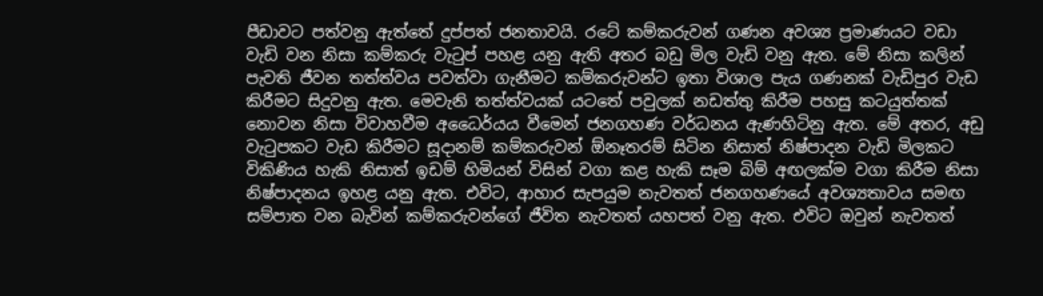පීඩාවට පත්වනු ඇත්තේ දුප්පත් ජනතාවයි. රටේ කම්කරුවන් ගණන අවශ්‍ය ප්‍රමාණයට වඩා වැඩි වන නිසා කම්කරු වැටුප් පහළ යනු ඇති අතර බඩු මිල වැඩි වනු ඇත. මේ නිසා කලින් පැවති ජීවන තත්ත්වය පවත්වා ගැනීමට කම්කරුවන්ට ඉතා විශාල පැය ගණනක් වැඩිපුර වැඩ කිරීමට සිදුවනු ඇත. මෙවැනි තත්ත්වයක් යටතේ පවුලක් නඩත්තු කිරීම පහසු කටයුත්තක් නොවන නිසා විවාහවීම අධෛර්යය වීමෙන් ජනගහණ වර්ධනය ඇණහිටිනු ඇත. මේ අතර, අඩු වැටුපකට වැඩ කිරීමට සූදානම් කම්කරුවන් ඕනෑතරම් සිටින නිසාත් නිෂ්පාදන වැඩි මිලකට විකිණිය හැකි නිසාත් ඉඩම් හිමියන් විසින් වගා කළ හැකි සෑම බිම් අඟලක්ම වගා කිරීම නිසා නිෂ්පාදනය ඉහළ යනු ඇත. එවිට, ආහාර සැපයුම නැවතත් ජනගහණයේ අවශ්‍යතාවය සමඟ සම්පාත වන බැවින් කම්කරුවන්ගේ ජීවිත නැවතත් යහපත් වනු ඇත. එවිට ඔවුන් නැවතත්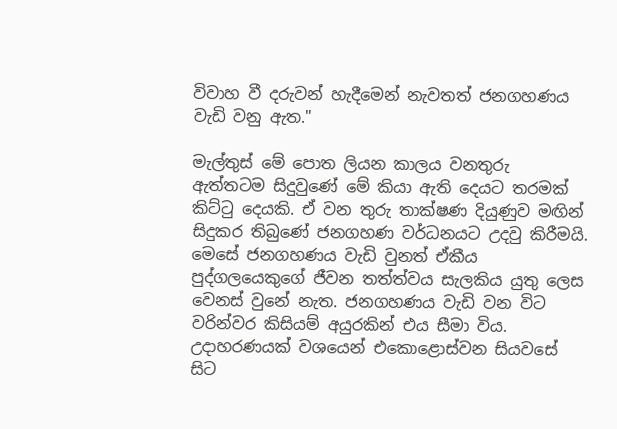විවාහ වී දරුවන් හැදීමෙන් නැවතත් ජනගහණය වැඩි වනු ඇත."

මැල්තුස් මේ පොත ලියන කාලය වනතුරු ඇත්තටම සිදුවුණේ මේ කියා ඇති දෙයට තරමක් කිට්ටු දෙයකි. ඒ වන තුරු තාක්ෂණ දියුණුව මඟින් සිදුකර තිබුණේ ජනගහණ වර්ධනයට උදවු කිරීමයි. මෙසේ ජනගහණය වැඩි වුනත් ඒකීය පුද්ගලයෙකුගේ ජීවන තත්ත්වය සැලකිය යුතු ලෙස වෙනස් වුනේ නැත. ජනගහණය වැඩි වන විට වරින්වර කිසියම් අයුරකින් එය සීමා විය. උදාහරණයක් වශයෙන් එකොළොස්වන සියවසේ සිට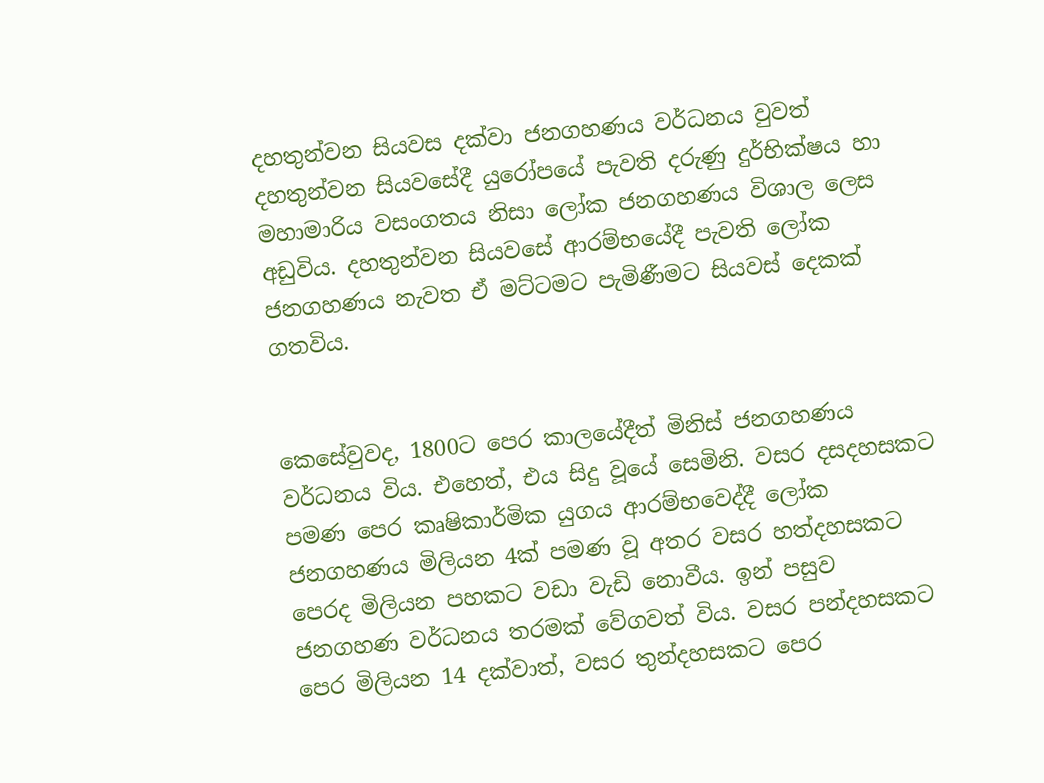දහතුන්වන සියවස දක්වා ජනගහණය වර්ධනය වුවත් දහතුන්වන සියවසේදී යුරෝපයේ පැවති දරුණු දුර්භික්ෂය හා මහාමාරිය වසංගතය නිසා ලෝක ජනගහණය විශාල ලෙස අඩුවිය. දහතුන්වන සියවසේ ආරම්භයේදී පැවති ලෝක ජනගහණය නැවත ඒ මට්ටමට පැමිණීමට සියවස් දෙකක් ගතවිය.


කෙසේවුවද, 1800ට පෙර කාලයේදීත් මිනිස් ජනගහණය වර්ධනය විය. එහෙත්, එය සිදු වූයේ සෙමිනි. වසර දසදහසකට පමණ පෙර කෘෂිකාර්මික යුගය ආරම්භවෙද්දී ලෝක ජනගහණය මිලියන 4ක් පමණ වූ අතර වසර හත්දහසකට පෙරද මිලියන පහකට වඩා වැඩි නොවීය. ඉන් පසුව ජනගහණ වර්ධනය තරමක් වේගවත් විය. වසර පන්දහසකට පෙර මිලියන 14 දක්වාත්, වසර තුන්දහසකට පෙර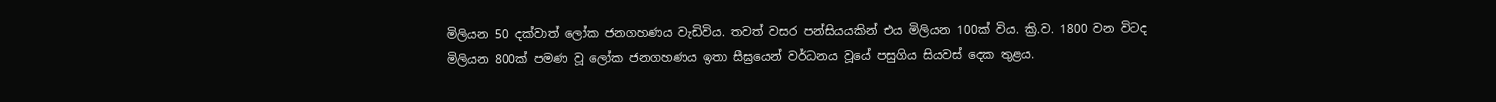මිලියන 50 දක්වාත් ලෝක ජනගහණය වැඩිවිය. තවත් වසර පන්සියයකින් එය මිලියන 100ක් විය. ක්‍රි.ව. 1800 වන විටද මිලියන 800ක් පමණ වූ ලෝක ජනගහණය ඉතා සීඝ්‍රයෙන් වර්ධනය වූයේ පසුගිය සියවස් දෙක තුළය.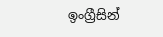ඉංග්‍රීසින්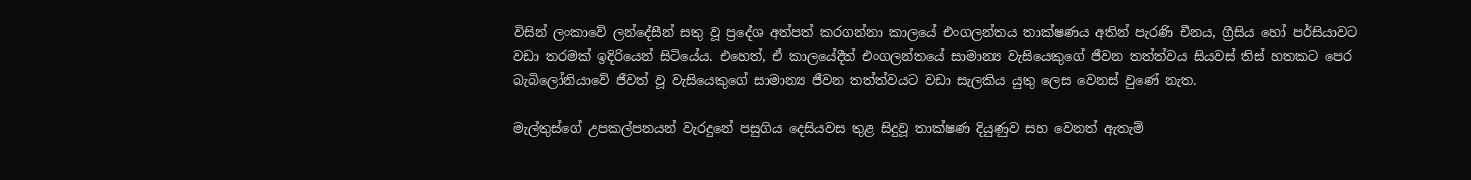විසින් ලංකාවේ ලන්දේසීන් සතු වූ ප්‍රදේශ අත්පත් කරගන්නා කාලයේ එංගලන්තය තාක්ෂණය අතින් පැරණි චීනය, ග්‍රීසිය හෝ පර්සියාවට වඩා තරමක් ඉදිරියෙන් සිටියේය. එහෙත්, ඒ කාලයේදීත් එංගලන්තයේ සාමාන්‍ය වැසියෙකුගේ ජීවන තත්ත්වය සියවස් තිස් හතකට පෙර බැබිලෝනියාවේ ජීවත් වූ වැසියෙකුගේ සාමාන්‍ය ජීවන තත්ත්වයට වඩා සැලකිය යුතු ලෙස වෙනස් වුණේ නැත.

මැල්තුස්ගේ උපකල්පනයන් වැරදුනේ පසුගිය දෙසියවස තුළ සිදුවූ තාක්ෂණ දියුණුව සහ වෙනත් ඇතැම්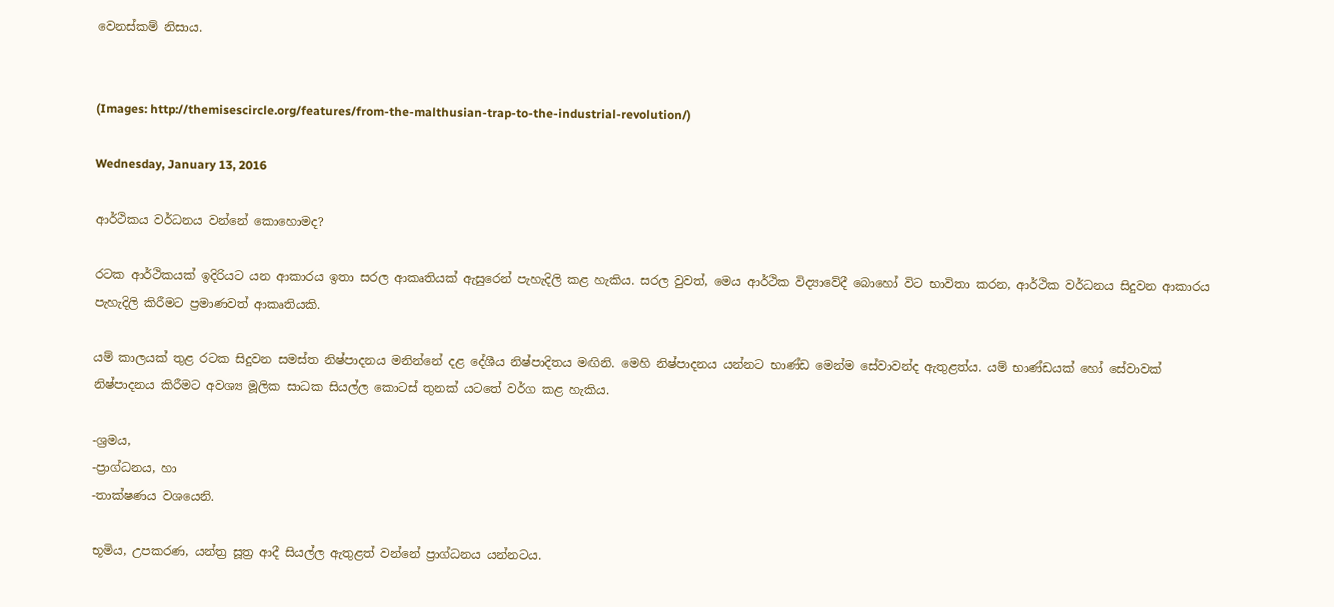වෙනස්කම් නිසාය.


(Images: http://themisescircle.org/features/from-the-malthusian-trap-to-the-industrial-revolution/)

Wednesday, January 13, 2016

ආර්ථිකය වර්ධනය වන්නේ කොහොමද?

රටක ආර්ථිකයක් ඉදිරියට යන ආකාරය ඉතා සරල ආකෘතියක් ඇසුරෙන් පැහැදිලි කළ හැකිය. සරල වුවත්, මෙය ආර්ථික විද්‍යාවේදී බොහෝ විට භාවිතා කරන, ආර්ථික වර්ධනය සිදුවන ආකාරය පැහැදිලි කිරීමට ප්‍රමාණවත් ආකෘතියකි.

යම් කාලයක් තුළ රටක සිදුවන සමස්ත නිෂ්පාදනය මනින්නේ දළ දේශීය නිෂ්පාදිතය මඟිනි. මෙහි නිෂ්පාදනය යන්නට භාණ්ඩ මෙන්ම සේවාවන්ද ඇතුළත්ය. යම් භාණ්ඩයක් හෝ සේවාවක් නිෂ්පාදනය කිරීමට අවශ්‍ය මූලික සාධක සියල්ල කොටස් තුනක් යටතේ වර්ග කළ හැකිය.

-ශ්‍රමය,
-ප්‍රාග්ධනය, හා
-තාක්ෂණය වශයෙනි.

භූමිය, උපකරණ, යන්ත්‍ර සූත්‍ර ආදී සියල්ල ඇතුළත් වන්නේ ප්‍රාග්ධනය යන්නටය.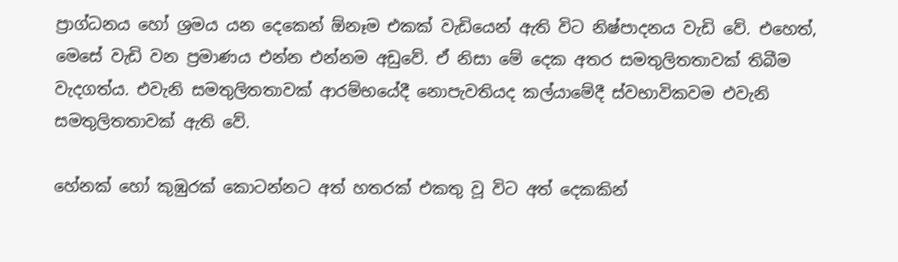ප්‍රාග්ධනය හෝ ශ්‍රමය යන දෙකෙන් ඕනෑම එකක් වැඩියෙන් ඇති විට නිෂ්පාදනය වැඩි වේ. එහෙත්, මෙසේ වැඩි වන ප්‍රමාණය එන්න එන්නම අඩුවේ. ඒ නිසා මේ දෙක අතර සමතුලිතතාවක් තිබීම වැදගත්ය. එවැනි සමතුලිතතාවක් ආරම්භයේදී නොපැවතියද කල්යාමේදී ස්වභාවිකවම එවැනි සමතුලිතතාවක් ඇති වේ.

හේනක් හෝ කුඹුරක් කොටන්නට අත් හතරක් එකතු වූ විට අත් දෙකකින්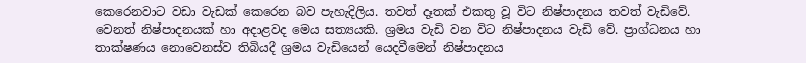කෙරෙනවාට වඩා වැඩක් කෙරෙන බව පැහැදිලිය. තවත් දෑතක් එකතු වූ විට නිෂ්පාදනය තවත් වැඩිවේ. වෙනත් නිෂ්පාදනයක් හා අදාළවද මෙය සත්‍යයකි. ශ්‍රමය වැඩි වන විට නිෂ්පාදනය වැඩි වේ. ප්‍රාග්ධනය හා තාක්ෂණය නොවෙනස්ව තිබියදී ශ්‍රමය වැඩියෙන් යෙදවීමෙන් නිෂ්පාදනය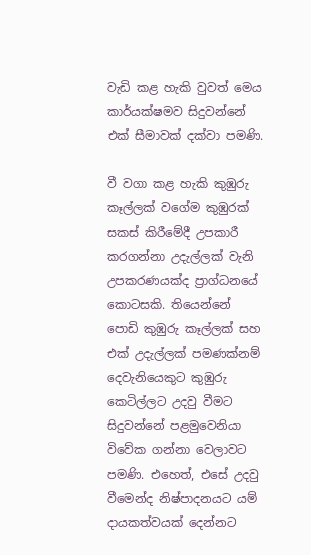වැඩි කළ හැකි වුවත් මෙය කාර්යක්ෂමව සිදුවන්නේ එක් සීමාවක් දක්වා පමණි.

වී වගා කළ හැකි කුඹුරු කෑල්ලක් වගේම කුඹුරක් සකස් කිරීමේදී උපකාරී කරගන්නා උදැල්ලක් වැනි උපකරණයක්ද ප්‍රාග්ධනයේ කොටසකි. තියෙන්නේ පොඩි කුඹුරු කෑල්ලක් සහ එක් උදැල්ලක් පමණක්නම් දෙවැනියෙකුට කුඹුරු කෙටිල්ලට උදවු වීමට සිදුවන්නේ පළමුවෙනියා විවේක ගන්නා වෙලාවට පමණි. එහෙත්, එසේ උදවු වීමෙන්ද නිෂ්පාදනයට යම් දායකත්වයක් දෙන්නට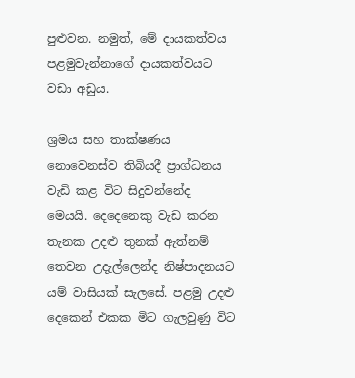පුළුවන. නමුත්, මේ දායකත්වය පළමුවැන්නාගේ දායකත්වයට වඩා අඩුය.

ශ්‍රමය සහ තාක්ෂණය නොවෙනස්ව තිබියදී ප්‍රාග්ධනය වැඩි කළ විට සිදුවන්නේද මෙයයි. දෙදෙනෙකු වැඩ කරන තැනක උදළු තුනක් ඇත්නම් තෙවන උදැල්ලෙන්ද නිෂ්පාදනයට යම් වාසියක් සැලසේ. පළමු උදළු දෙකෙන් එකක මිට ගැලවුණු විට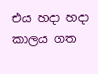එය හදා හදා කාලය ගත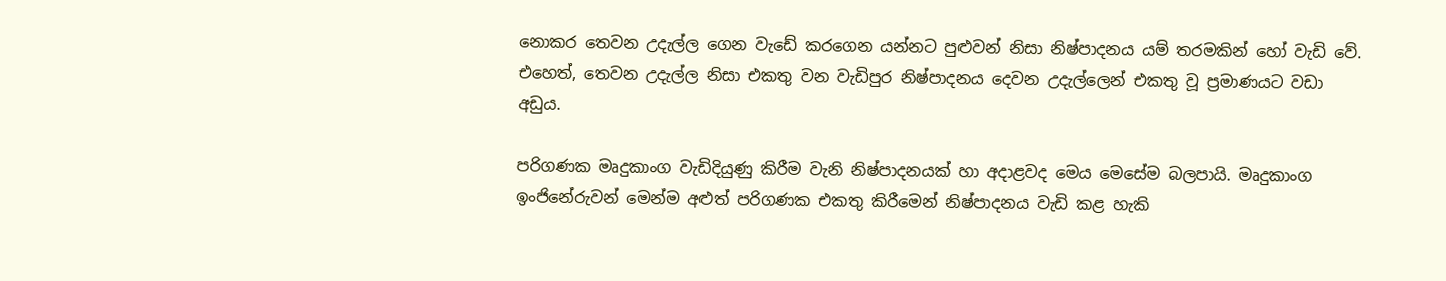නොකර තෙවන උදැල්ල ගෙන වැඩේ කරගෙන යන්නට පුළුවන් නිසා නිෂ්පාදනය යම් තරමකින් හෝ වැඩි වේ. එහෙත්, තෙවන උදැල්ල නිසා එකතු වන වැඩිපුර නිෂ්පාදනය දෙවන උදැල්ලෙන් එකතු වූ ප්‍රමාණයට වඩා අඩුය.

පරිගණක මෘදුකාංග වැඩිදියුණු කිරීම වැනි නිෂ්පාදනයක් හා අදාළවද මෙය මෙසේම බලපායි. මෘදුකාංග ඉංජිනේරුවන් මෙන්ම අළුත් පරිගණක එකතු කිරීමෙන් නිෂ්පාදනය වැඩි කළ හැකි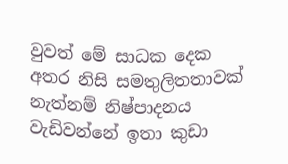වුවත් මේ සාධක දෙක අතර නිසි සමතුලිතතාවක් නැත්නම් නිෂ්පාදනය වැඩිවන්නේ ඉතා කුඩා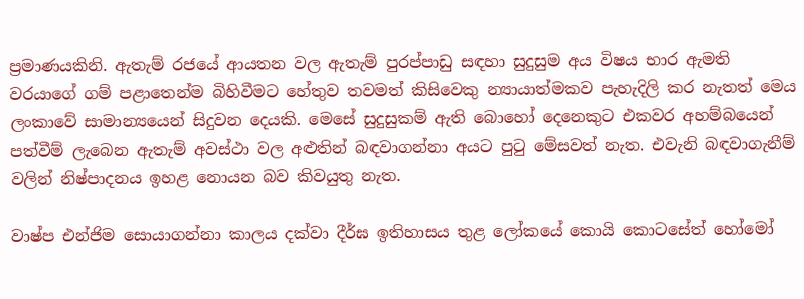ප්‍රමාණයකිනි. ඇතැම් රජයේ ආයතන වල ඇතැම් පුරප්පාඩු සඳහා සුදුසුම අය විෂය භාර ඇමති වරයාගේ ගම් පළාතෙන්ම බිහිවීමට හේතුව තවමත් කිසිවෙකු න්‍යායාත්මකව පැහැදිලි කර නැතත් මෙය ලංකාවේ සාමාන්‍යයෙන් සිදුවන දෙයකි. මෙසේ සුදුසුකම් ඇති බොහෝ දෙනෙකුට එකවර අහම්බයෙන් පත්වීම් ලැබෙන ඇතැම් අවස්ථා වල අළුතින් බඳවාගන්නා අයට පුටු මේසවත් නැත. එවැනි බඳවාගැනීම් වලින් නිෂ්පාදනය ඉහළ නොයන බව කිවයුතු නැත.

වාෂ්ප එන්ජිම සොයාගන්නා කාලය දක්වා දීර්ඝ ඉතිහාසය තුළ ලෝකයේ කොයි කොටසේත් හෝමෝ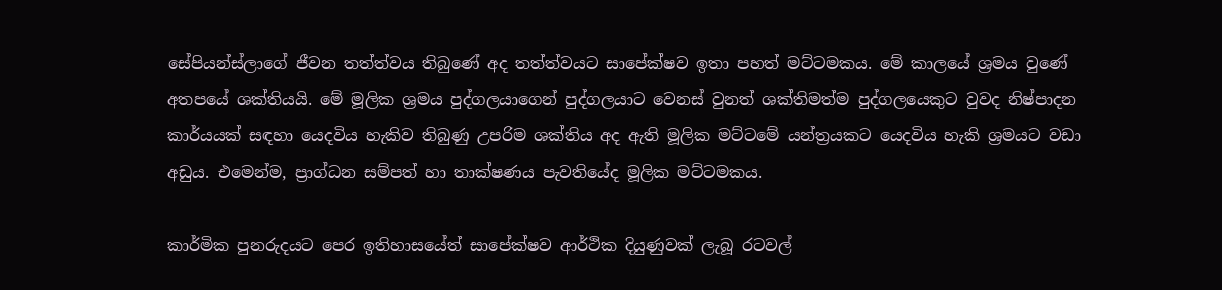සේපියන්ස්ලාගේ ජීවන තත්ත්වය තිබුණේ අද තත්ත්වයට සාපේක්ෂව ඉතා පහත් මට්ටමකය. මේ කාලයේ ශ්‍රමය වුණේ අතපයේ ශක්තියයි. මේ මූලික ශ්‍රමය පුද්ගලයාගෙන් පුද්ගලයාට වෙනස් වුනත් ශක්තිමත්ම පුද්ගලයෙකුට වුවද නිෂ්පාදන කාර්යයක් සඳහා යෙදවිය හැකිව තිබුණු උපරිම ශක්තිය අද ඇති මූලික මට්ටමේ යන්ත්‍රයකට යෙදවිය හැකි ශ්‍රමයට වඩා අඩුය. එමෙන්ම, ප්‍රාග්ධන සම්පත් හා තාක්ෂණය පැවතියේද මූලික මට්ටමකය.

කාර්මික පුනරුදයට පෙර ඉතිහාසයේත් සාපේක්ෂව ආර්ථික දියුණුවක් ලැබූ රටවල්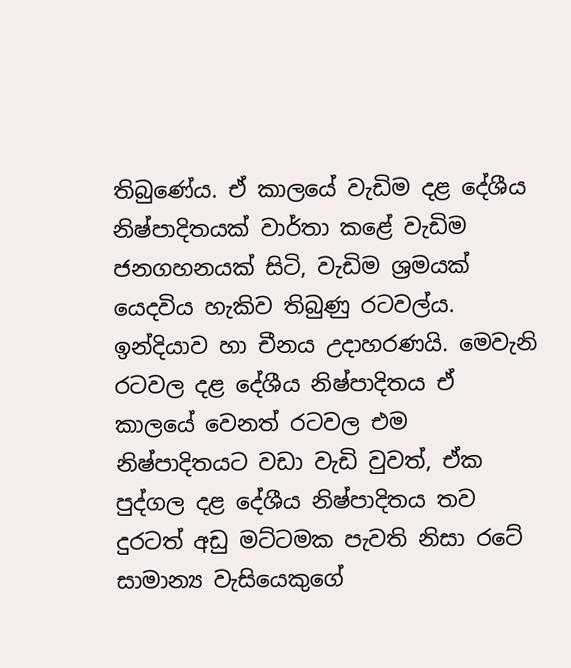තිබුණේය. ඒ කාලයේ වැඩිම දළ දේශීය නිෂ්පාදිතයක් වාර්තා කළේ වැඩිම ජනගහනයක් සිටි, වැඩිම ශ්‍රමයක් යෙදවිය හැකිව තිබුණු රටවල්ය. ඉන්දියාව හා චීනය උදාහරණයි. මෙවැනි රටවල දළ දේශීය නිෂ්පාදිතය ඒ කාලයේ වෙනත් රටවල එම නිෂ්පාදිතයට වඩා වැඩි වුවත්, ඒක පුද්ගල දළ දේශීය නිෂ්පාදිතය තව දුරටත් අඩු මට්ටමක පැවති නිසා රටේ සාමාන්‍ය වැසියෙකුගේ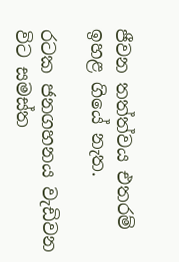ජීවන තත්ත්වය එතරම් ඉහළ ගියේ නැත.

රටක ජනගහනය වැඩිවන විට සමස්ත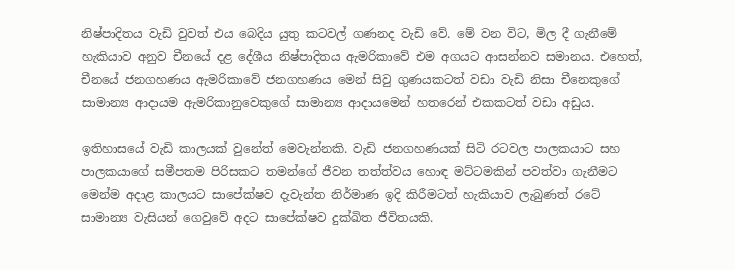නිෂ්පාදිතය වැඩි වුවත් එය බෙදිය යුතු කටවල් ගණනද වැඩි වේ. මේ වන විට, මිල දී ගැනීමේ හැකියාව අනුව චීනයේ දළ දේශීය නිෂ්පාදිතය ඇමරිකාවේ එම අගයට ආසන්නව සමානය. එහෙත්, චීනයේ ජනගහණය ඇමරිකාවේ ජනගහණය මෙන් සිවු ගුණයකටත් වඩා වැඩි නිසා චීනෙකුගේ සාමාන්‍ය ආදායම ඇමරිකානුවෙකුගේ සාමාන්‍ය ආදායමෙන් හතරෙන් එකකටත් වඩා අඩුය.

ඉතිහාසයේ වැඩි කාලයක් වුනේත් මෙවැන්නකි. වැඩි ජනගහණයක් සිටි රටවල පාලකයාට සහ පාලකයාගේ සමීපතම පිරිසකට තමන්ගේ ජීවන තත්ත්වය හොඳ මට්ටමකින් පවත්වා ගැනීමට මෙන්ම අදාළ කාලයට සාපේක්ෂව දැවැන්ත නිර්මාණ ඉදි කිරීමටත් හැකියාව ලැබුණත් රටේ සාමාන්‍ය වැසියන් ගෙවුවේ අදට සාපේක්ෂව දුක්ඛිත ජීවිතයකි.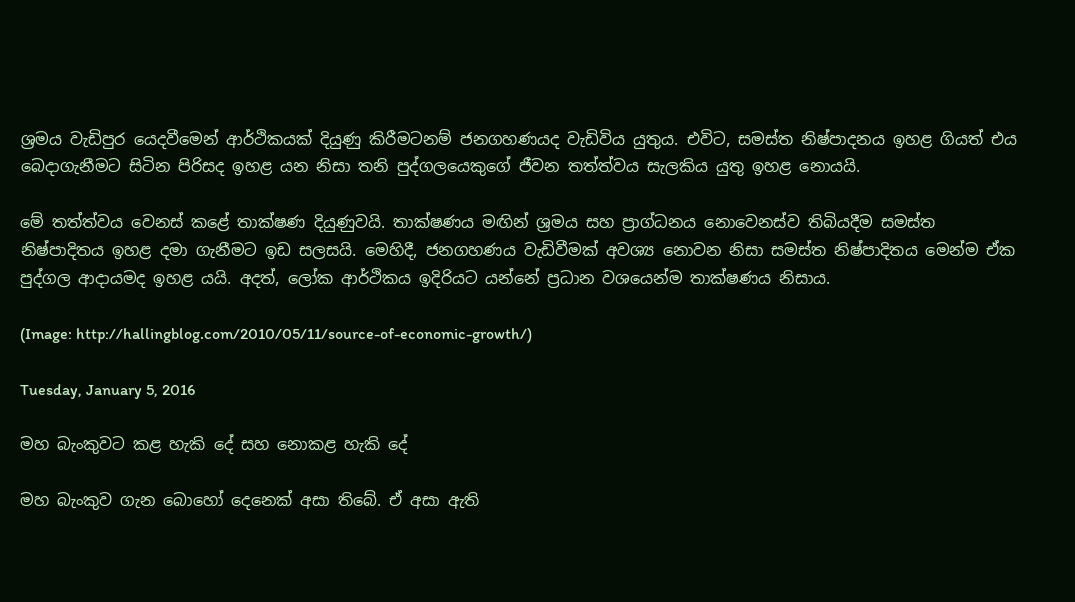ශ්‍රමය වැඩිපුර යෙදවීමෙන් ආර්ථිකයක් දියුණු කිරීමටනම් ජනගහණයද වැඩිවිය යුතුය. එවිට, සමස්ත නිෂ්පාදනය ඉහළ ගියත් එය බෙදාගැනීමට සිටින පිරිසද ඉහළ යන නිසා තනි පුද්ගලයෙකුගේ ජීවන තත්ත්වය සැලකිය යුතු ඉහළ නොයයි.

මේ තත්ත්වය වෙනස් කළේ තාක්ෂණ දියුණුවයි. තාක්ෂණය මඟින් ශ්‍රමය සහ ප්‍රාග්ධනය නොවෙනස්ව තිබියදීම සමස්ත නිෂ්පාදිතය ඉහළ දමා ගැනීමට ඉඩ සලසයි. මෙහිදී, ජනගහණය වැඩිවීමක් අවශ්‍ය නොවන නිසා සමස්ත නිෂ්පාදිතය මෙන්ම ඒක පුද්ගල ආදායමද ඉහළ යයි. අදත්, ලෝක ආර්ථිකය ඉදිරියට යන්නේ ප්‍රධාන වශයෙන්ම තාක්ෂණය නිසාය.

(Image: http://hallingblog.com/2010/05/11/source-of-economic-growth/)

Tuesday, January 5, 2016

මහ බැංකුවට කළ හැකි දේ සහ නොකළ හැකි දේ

මහ බැංකුව ගැන බොහෝ දෙනෙක් අසා තිබේ. ඒ අසා ඇති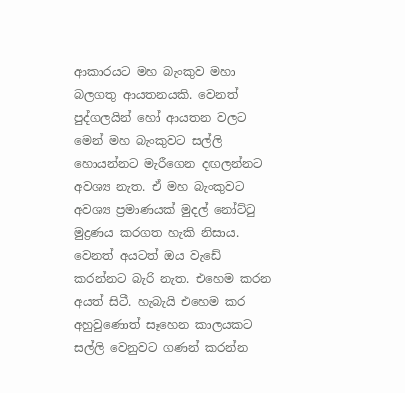ආකාරයට මහ බැංකුව මහා බලගතු ආයතනයකි. වෙනත් පුද්ගලයින් හෝ ආයතන වලට මෙන් මහ බැංකුවට සල්ලි හොයන්නට මැරීගෙන දඟලන්නට අවශ්‍ය නැත. ඒ මහ බැංකුවට අවශ්‍ය ප්‍රමාණයක් මුදල් නෝට්ටු මුද්‍රණය කරගත හැකි නිසාය. වෙනත් අයටත් ඔය වැඩේ කරන්නට බැරි නැත. එහෙම කරන අයත් සිටී. හැබැයි එහෙම කර අහුවුණොත් සෑහෙන කාලයකට සල්ලි වෙනුවට ගණන් කරන්න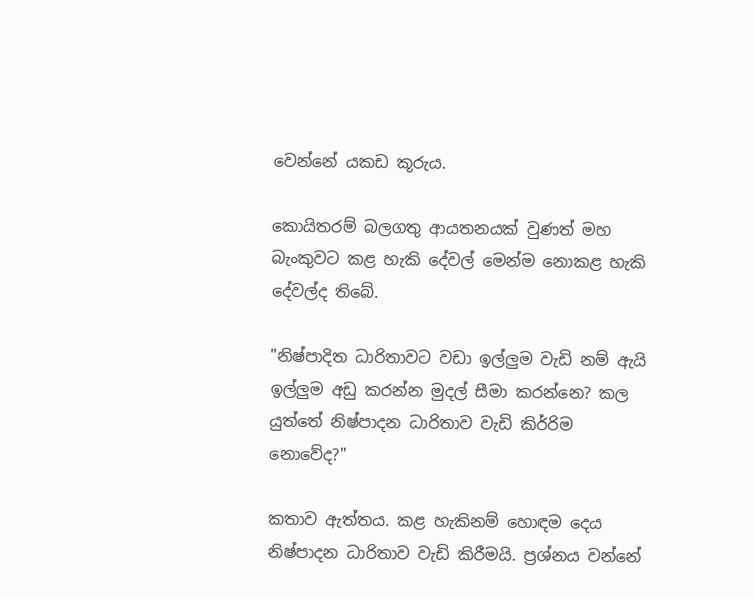වෙන්නේ යකඩ කූරුය.

කොයිතරම් බලගතු ආයතනයක් වුණත් මහ බැංකුවට කළ හැකි දේවල් මෙන්ම නොකළ හැකි දේවල්ද තිබේ.

"නිෂ්පාදිත ධාරිතාවට වඩා ඉල්ලුම වැඩි නම් ඇයි ඉල්ලුම අඩු කරන්න මුදල් සීමා කරන්නෙ? කල යුත්තේ නිෂ්පාදන ධාරිතාව වැඩි කිර්‍රිම නොවේද?"

කතාව ඇත්තය. කළ හැකිනම් හොඳම දෙය නිෂ්පාදන ධාරිතාව වැඩි කිරීමයි. ප්‍රශ්නය වන්නේ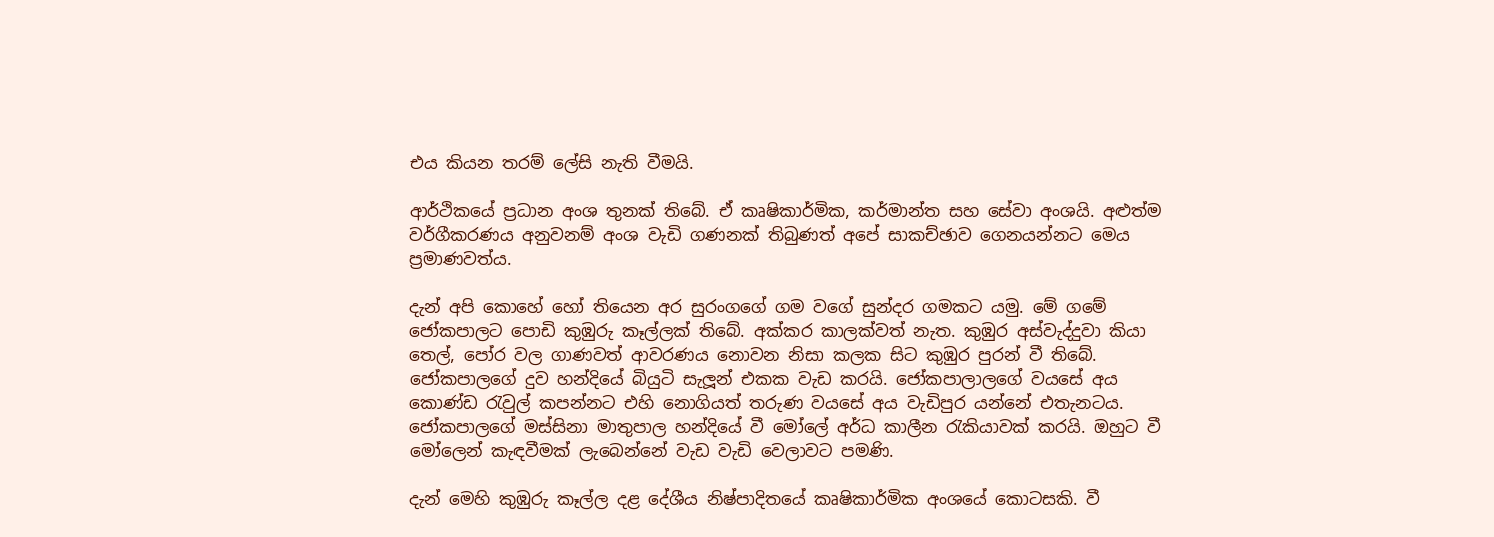එය කියන තරම් ලේසි නැති වීමයි.

ආර්ථිකයේ ප්‍රධාන අංශ තුනක් තිබේ. ඒ කෘෂිකාර්මික, කර්මාන්ත සහ සේවා අංශයි. අළුත්ම වර්ගීකරණය අනුවනම් අංශ වැඩි ගණනක් තිබුණත් අපේ සාකච්ඡාව ගෙනයන්නට මෙය ප්‍රමාණවත්ය.

දැන් අපි කොහේ හෝ තියෙන අර සුරංගගේ ගම වගේ සුන්දර ගමකට යමු. මේ ගමේ ජෝකපාලට පොඩි කුඹුරු කෑල්ලක් තිබේ. අක්කර කාලක්වත් නැත. කුඹුර අස්වැද්දුවා කියා තෙල්, පෝර වල ගාණවත් ආවරණය නොවන නිසා කලක සිට කුඹුර පුරන් වී තිබේ. ජෝකපාලගේ දුව හන්දියේ බියුටි සැලූන් එකක වැඩ කරයි. ජෝකපාලාලගේ වයසේ අය කොණ්ඩ රැවුල් කපන්නට එහි නොගියත් තරුණ වයසේ අය වැඩිපුර යන්නේ එතැනටය. ජෝකපාලගේ මස්සිනා මාතුපාල හන්දියේ වී මෝලේ අර්ධ කාලීන රැකියාවක් කරයි. ඔහුට වී මෝලෙන් කැඳවීමක් ලැබෙන්නේ වැඩ වැඩි වෙලාවට පමණි.

දැන් මෙහි කුඹුරු කෑල්ල දළ දේශීය නිෂ්පාදිතයේ කෘෂිකාර්මික අංශයේ කොටසකි. වී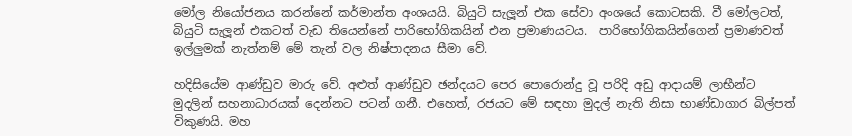මෝල නියෝජනය කරන්නේ කර්මාන්ත අංශයයි. බියුටි සැලූන් එක සේවා අංශයේ කොටසකි. වී මෝලටත්, බියුටි සැලූන් එකටත් වැඩ තියෙන්නේ පාරිභෝගිකයින් එන ප්‍රමාණයටය.  පාරිභෝගිකයින්ගෙන් ප්‍රමාණවත් ඉල්ලුමක් නැත්නම් මේ තැන් වල නිෂ්පාදනය සීමා වේ.

හදිසියේම ආණ්ඩුව මාරු වේ. අළුත් ආණ්ඩුව ඡන්දයට පෙර පොරොන්දු වූ පරිදි අඩු ආදායම් ලාභීන්ට මුදලින් සහනාධාරයක් දෙන්නට පටන් ගනී. එහෙත්, රජයට මේ සඳහා මුදල් නැති නිසා භාණ්ඩාගාර බිල්පත් විකුණයි. මහ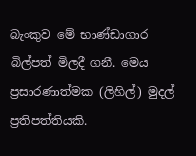බැංකුව මේ භාණ්ඩාගාර බිල්පත් මිලදී ගනී. මෙය ප්‍රසාරණාත්මක (ලිහිල්) මුදල් ප්‍රතිපත්තියකි.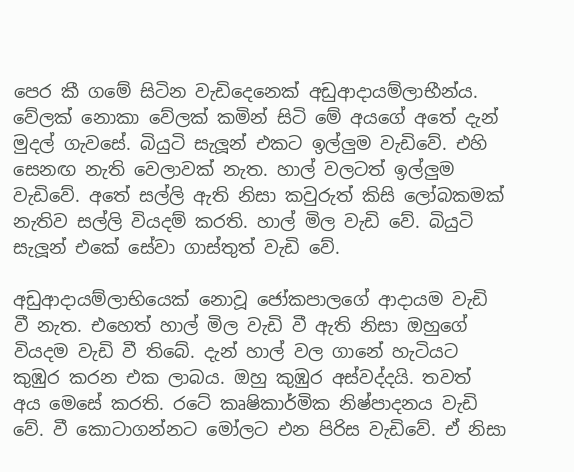පෙර කී ගමේ සිටින වැඩිදෙනෙක් අඩුආදායම්ලාභීන්ය. වේලක් නොකා වේලක් කමින් සිටි මේ අයගේ අතේ දැන් මුදල් ගැවසේ. බියුටි සැලූන් එකට ඉල්ලුම වැඩිවේ. එහි සෙනඟ නැති වෙලාවක් නැත. හාල් වලටත් ඉල්ලුම වැඩිවේ. අතේ සල්ලි ඇති නිසා කවුරුත් කිසි ලෝබකමක් නැතිව සල්ලි වියදම් කරති. හාල් මිල වැඩි වේ. බියුටි සැලූන් එකේ සේවා ගාස්තුත් වැඩි වේ.

අඩුආදායම්ලාභියෙක් නොවූ ජෝකපාලගේ ආදායම වැඩි වී නැත. එහෙත් හාල් මිල වැඩි වී ඇති නිසා ඔහුගේ වියදම වැඩි වී තිබේ. දැන් හාල් වල ගානේ හැටියට කුඹුර කරන එක ලාබය. ඔහු කුඹුර අස්වද්දයි. තවත් අය මෙසේ කරති. රටේ කෘෂිකාර්මික නිෂ්පාදනය වැඩි වේ. වී කොටාගන්නට මෝලට එන පිරිස වැඩිවේ. ඒ නිසා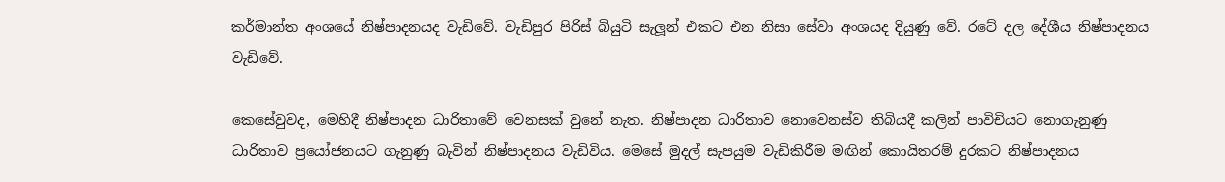කර්මාන්ත අංශයේ නිෂ්පාදනයද වැඩිවේ. වැඩිපුර පිරිස් බියුටි සැලූන් එකට එන නිසා සේවා අංශයද දියුණු වේ. රටේ දල දේශීය නිෂ්පාදනය වැඩිවේ.

කෙසේවුවද, මෙහිදී නිෂ්පාදන ධාරිතාවේ වෙනසක් වුනේ නැත. නිෂ්පාදන ධාරිතාව නොවෙනස්ව තිබියදී කලින් පාවිචියට නොගැනුණු ධාරිතාව ප්‍රයෝජනයට ගැනුණු බැවින් නිෂ්පාදනය වැඩිවිය. මෙසේ මුදල් සැපයුම වැඩිකිරීම මඟින් කොයිතරම් දුරකට නිෂ්පාදනය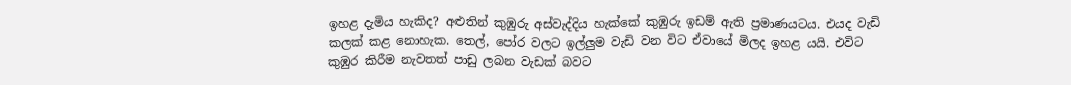ඉහළ දැමිය හැකිද? අළුතින් කුඹුරු අස්වැද්දිය හැක්කේ කුඹුරු ඉඩම් ඇති ප්‍රමාණයටය. එයද වැඩි කලක් කළ නොහැක. තෙල්, පෝර වලට ඉල්ලුම වැඩි වන විට ඒවායේ මිලද ඉහළ යයි. එවිට කුඹුර කිරීම නැවතත් පාඩු ලබන වැඩක් බවට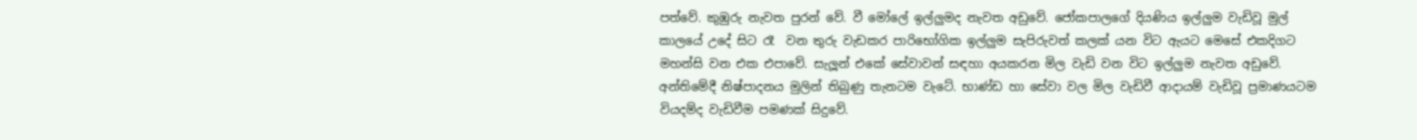පත්වේ. කුඹුරු නැවත පුරන් වේ. වී මෝලේ ඉල්ලුමද නැවත අඩුවේ. ජෝකපාලගේ දියණිය ඉල්ලුම වැඩිවූ මුල් කාලයේ උදේ සිට රෑ  වන තුරු වැඩකර පාරිභෝගික ඉල්ලුම සැපිරුවත් කලක් යන විට ඇයට මෙසේ එකදිගට මහන්සි වන එක එපාවේ. සැලූන් එකේ සේවාවන් සඳහා අයකරන මිල වැඩි වන විට ඉල්ලුම නැවත අඩුවේ. අන්තිමේදී නිෂ්පාදනය මුලින් තිබුණු තැනටම වැටේ. භාණ්ඩ හා සේවා වල මිල වැඩිවී ආදායම් වැඩිවූ ප්‍රමාණයටම වියදම්ද වැඩිවීම පමණක් සිදුවේ.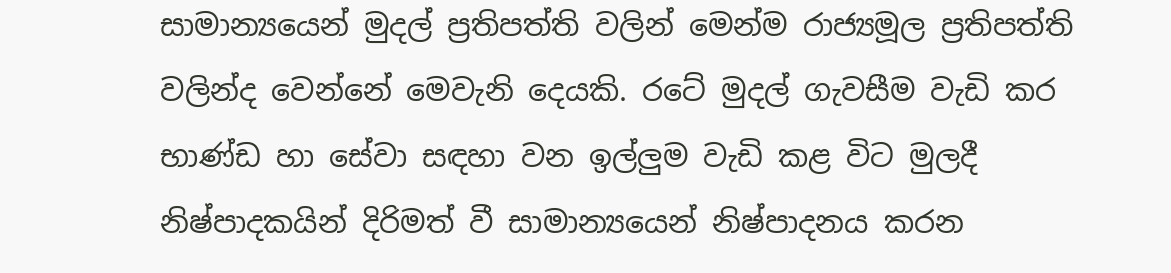සාමාන්‍යයෙන් මුදල් ප්‍රතිපත්ති වලින් මෙන්ම රාජ්‍යමූල ප්‍රතිපත්ති වලින්ද වෙන්නේ මෙවැනි දෙයකි. රටේ මුදල් ගැවසීම වැඩි කර භාණ්ඩ හා සේවා සඳහා වන ඉල්ලුම වැඩි කළ විට මුලදී නිෂ්පාදකයින් දිරිමත් වී සාමාන්‍යයෙන් නිෂ්පාදනය කරන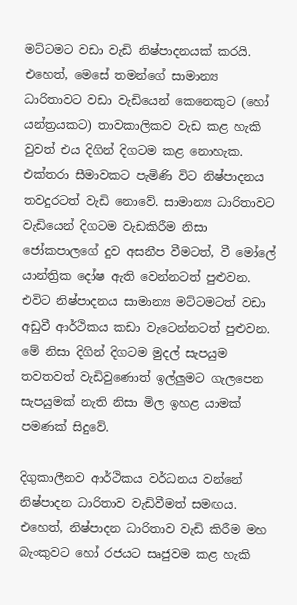මට්ටමට වඩා වැඩි නිෂ්පාදනයක් කරයි. එහෙත්, මෙසේ තමන්ගේ සාමාන්‍ය ධාරිතාවට වඩා වැඩියෙන් කෙනෙකුට (හෝ යන්ත්‍රයකට) තාවකාලිකව වැඩ කළ හැකි වුවත් එය දිගින් දිගටම කළ නොහැක. එක්තරා සීමාවකට පැමිණි විට නිෂ්පාදනය තවදුරටත් වැඩි නොවේ. සාමාන්‍ය ධාරිතාවට වැඩියෙන් දිගටම වැඩකිරීම නිසා ජෝකපාලගේ දුව අසනීප වීමටත්, වී මෝලේ යාන්ත්‍රික දෝෂ ඇති වෙන්නටත් පුළුවන. එවිට නිෂ්පාදනය සාමාන්‍ය මට්ටමටත් වඩා අඩුවී ආර්ථිකය කඩා වැටෙන්නටත් පුළුවන. මේ නිසා දිගින් දිගටම මුදල් සැපයුම තවතවත් වැඩිවුණොත් ඉල්ලුමට ගැලපෙන සැපයුමක් නැති නිසා මිල ඉහළ යාමක් පමණක් සිදුවේ.

දිගුකාලීනව ආර්ථිකය වර්ධනය වන්නේ නිෂ්පාදන ධාරිතාව වැඩිවීමත් සමඟය. එහෙත්, නිෂ්පාදන ධාරිතාව වැඩි කිරීම මහ බැංකුවට හෝ රජයට සෘජුවම කළ හැකි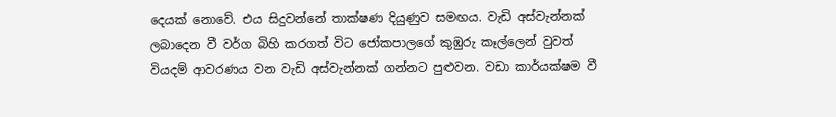දෙයක් නොවේ. එය සිදුවන්නේ තාක්ෂණ දියුණුව සමඟය. වැඩි අස්වැන්නක් ලබාදෙන වී වර්ග බිහි කරගත් විට ජෝකපාලගේ කුඹුරු කෑල්ලෙන් වුවත් වියදම් ආවරණය වන වැඩි අස්වැන්නක් ගන්නට පුළුවන. වඩා කාර්යක්ෂම වී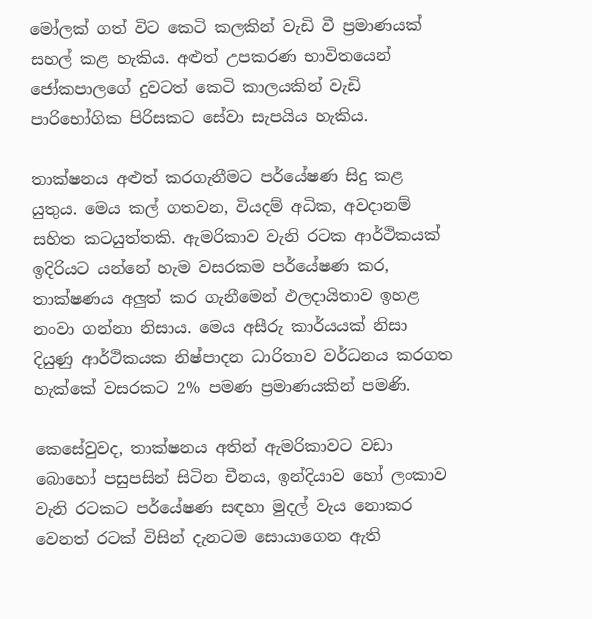මෝලක් ගත් විට කෙටි කලකින් වැඩි වී ප්‍රමාණයක් සහල් කළ හැකිය. අළුත් උපකරණ භාවිතයෙන් ජෝකපාලගේ දුවටත් කෙටි කාලයකින් වැඩි පාරිභෝගික පිරිසකට සේවා සැපයිය හැකිය.

තාක්ෂනය අළුත් කරගැනීමට පර්යේෂණ සිදු කළ යුතුය. මෙය කල් ගතවන, වියදම් අධික, අවදානම් සහිත කටයුත්තකි. ඇමරිකාව වැනි රටක ආර්ථිකයක් ඉදිරියට යන්නේ හැම වසරකම පර්යේෂණ කර, තාක්ෂණය අලුත් කර ගැනීමෙන් ඵලදායිතාව ඉහළ නංවා ගන්නා නිසාය. මෙය අසීරු කාර්යයක් නිසා දියුණු ආර්ථිකයක නිෂ්පාදන ධාරිතාව වර්ධනය කරගත හැක්කේ වසරකට 2% පමණ ප්‍රමාණයකින් පමණි.

කෙසේවුවද, තාක්ෂනය අතින් ඇමරිකාවට වඩා බොහෝ පසුපසින් සිටින චීනය, ඉන්දියාව හෝ ලංකාව වැනි රටකට පර්යේෂණ සඳහා මුදල් වැය නොකර වෙනත් රටක් විසින් දැනටම සොයාගෙන ඇති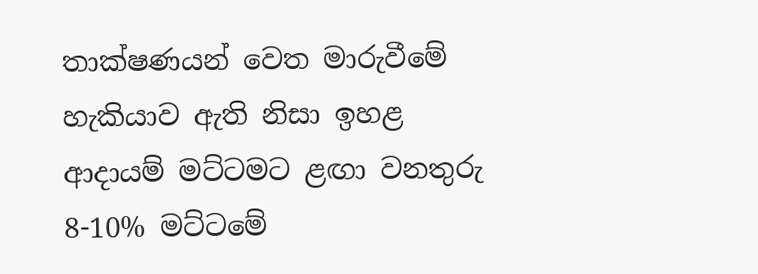තාක්ෂණයන් වෙත මාරුවීමේ හැකියාව ඇති නිසා ඉහළ ආදායම් මට්ටමට ළඟා වනතුරු 8-10% මට්ටමේ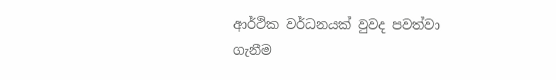ආර්ථික වර්ධනයක් වුවද පවත්වා ගැනීම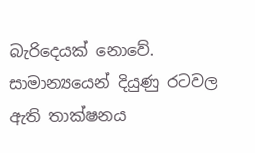බැරිදෙයක් නොවේ. සාමාන්‍යයෙන් දියුණු රටවල ඇති තාක්ෂනය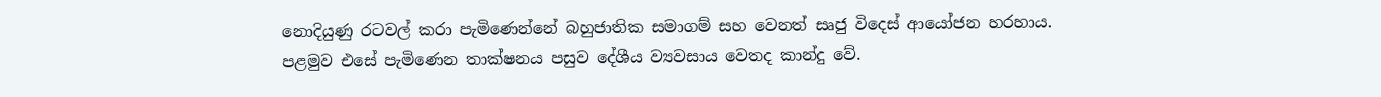නොදියුණු රටවල් කරා පැමිණෙන්නේ බහුජාතික සමාගම් සහ වෙනත් සෘජු විදෙස් ආයෝජන හරහාය. පළමුව එසේ පැමිණෙන තාක්ෂනය පසුව දේශීය ව්‍යවසාය වෙතද කාන්දු වේ.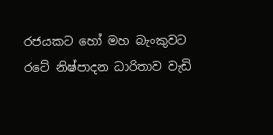රජයකට හෝ මහ බැංකුවට රටේ නිෂ්පාදන ධාරිතාව වැඩි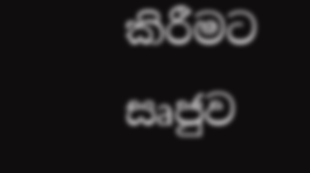කිරීමට සෘජුව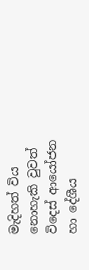මැදිහත් විය නොහැකි වුවත් විදෙස් ආයෝජන හා දේශීය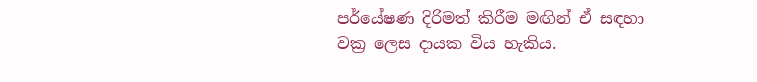පර්යේෂණ දිරිමත් කිරීම මඟින් ඒ සඳහා වක්‍ර ලෙස දායක විය හැකිය.